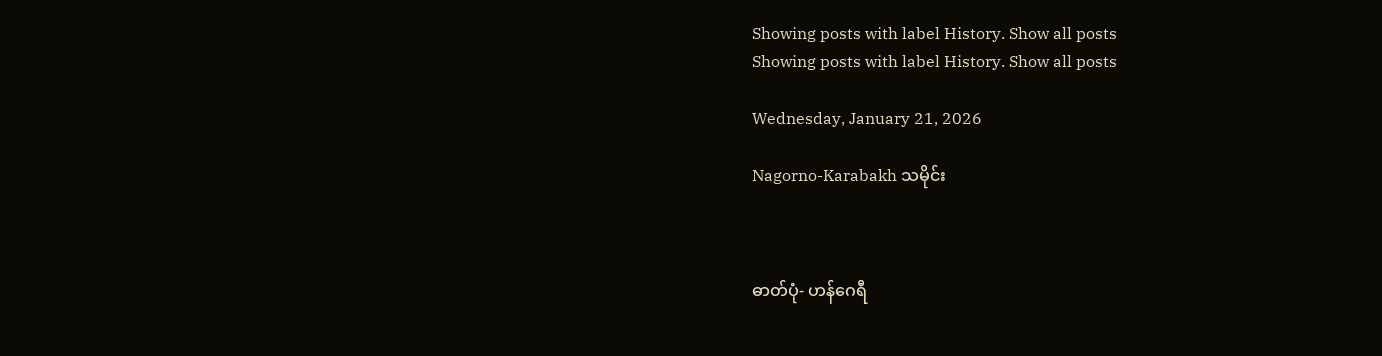Showing posts with label History. Show all posts
Showing posts with label History. Show all posts

Wednesday, January 21, 2026

Nagorno-Karabakh သမိုင်း



ဓာတ်ပုံ- ဟန်ဂေရီ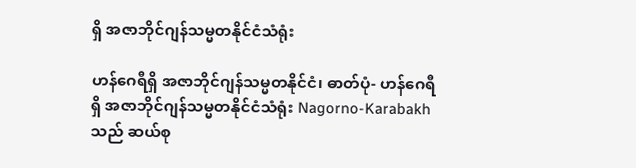ရှိ အဇာဘိုင်ဂျန်သမ္မတနိုင်ငံသံရုံး

ဟန်ဂေရီရှိ အဇာဘိုင်ဂျန်သမ္မတနိုင်ငံ၊ ဓာတ်ပုံ- ဟန်ဂေရီရှိ အဇာဘိုင်ဂျန်သမ္မတနိုင်ငံသံရုံး Nagorno-Karabakh သည် ဆယ်စု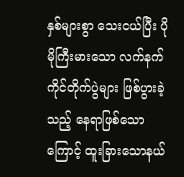နှစ်များစွာ သေးငယ်ပြီး ပိုမိုကြီးမားသော လက်နက်ကိုင်တိုက်ပွဲများ ဖြစ်ပွားခဲ့သည့် နေရာဖြစ်သော ကြောင့် ထူးခြားသောနယ်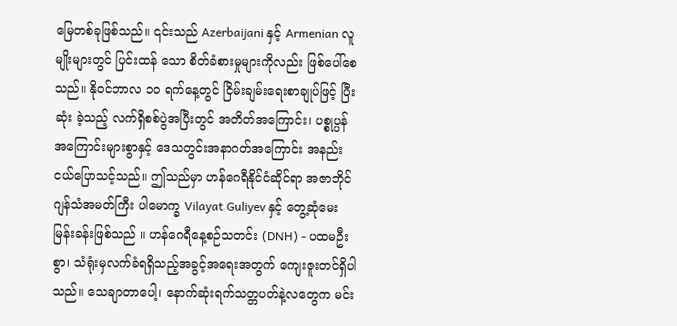မြေတစ်ခုဖြစ်သည်။ ၎င်းသည် Azerbaijani နှင့် Armenian လူမျိုးများတွင် ပြင်းထန် သော စိတ်ခံစားမှုများကိုလည်း ဖြစ်ပေါ်စေသည်။ နိုဝင်ဘာလ ၁၀ ရက်နေ့တွင် ငြိမ်းချမ်းရေးစာချုပ်ဖြင့် ပြီးဆုံး ခဲ့သည့် လက်ရှိစစ်ပွဲအပြီးတွင် အတိတ်အကြောင်း၊ ပစ္စုပ္ပန်အကြောင်းများစွာနှင့် ဒေသတွင်းအနာဂတ်အကြောင်း အနည်းငယ်ပြောသင့်သည်။ ဤသည်မှာ ဟန်ဂေရီနိုင်ငံဆိုင်ရာ အဇာဘိုင်ဂျန်သံအမတ်ကြီး ပါမောက္ခ Vilayat Guliyev နှင့် တွေ့ဆုံမေးမြန်းခန်းဖြစ်သည် ။ ဟန်ဂေရီနေ့စဉ်သတင်း (DNH) - ပထမဦးစွာ၊ သံရုံးမှလက်ခံရရှိသည့်အခွင့်အရေးအတွက် ကျေးဇူးတင်ရှိပါသည်။ သေချာတာပေါ့၊ နောက်ဆုံးရက်သတ္တပတ်နဲ့လတွေက မင်း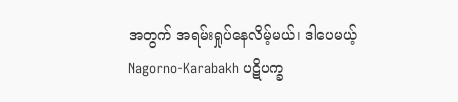အတွက် အရမ်းရှုပ်နေလိမ့်မယ်၊ ဒါပေမယ့် Nagorno-Karabakh ပဋိပက္ခ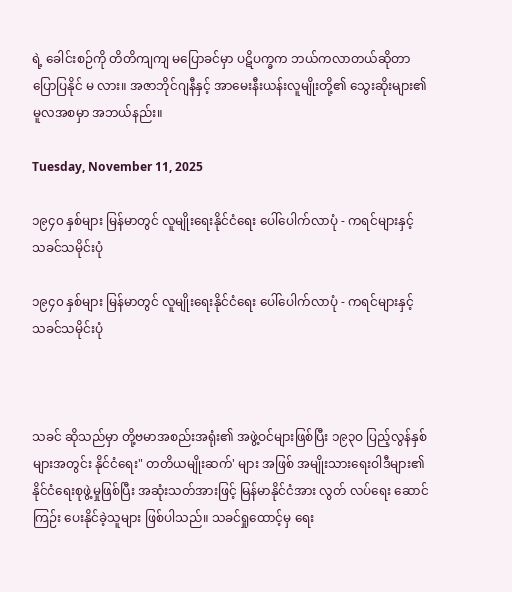ရဲ့ ခေါင်းစဉ်ကို တိတိကျကျ မပြောခင်မှာ ပဋိပက္ခက ဘယ်ကလာတယ်ဆိုတာ ပြောပြနိုင် မ လား။ အဇာဘိုင်ဂျနီနှင့် အာမေးနီးယန်းလူမျိုးတို့၏ သွေးဆိုးများ၏ မူလအစမှာ အဘယ်နည်း။

Tuesday, November 11, 2025

၁၉၄၀ နှစ်များ မြန်မာတွင် လူမျိုးရေးနိုင်ငံရေး ပေါ်ပေါက်လာပုံ - ကရင်များနှင့် သခင်သမိုင်းပုံ

၁၉၄၀ နှစ်များ မြန်မာတွင် လူမျိုးရေးနိုင်ငံရေး ပေါ်ပေါက်လာပုံ - ကရင်များနှင့် သခင်သမိုင်းပုံ



သခင် ဆိုသည်မှာ တို့ဗမာအစည်းအရုံး၏ အဖွဲ့ဝင်များဖြစ်ပြီး ၁၉၃ဝ ပြည့်လွန်နှစ်များအတွင်း နိုင်ငံရေး" တတိယမျိုးဆက်' များ အဖြစ် အမျိုးသားရေးဝါဒီများ၏ နိုင်ငံရေးစုဖွဲ့မှုဖြစ်ပြီး အဆုံးသတ်အားဖြင့် မြန်မာနိုင်ငံအား လွတ် လပ်ရေး ဆောင်ကြဉ်း ပေးနိုင်ခဲ့သူများ ဖြစ်ပါသည်။ သခင်ရှုထောင့်မှ ရေး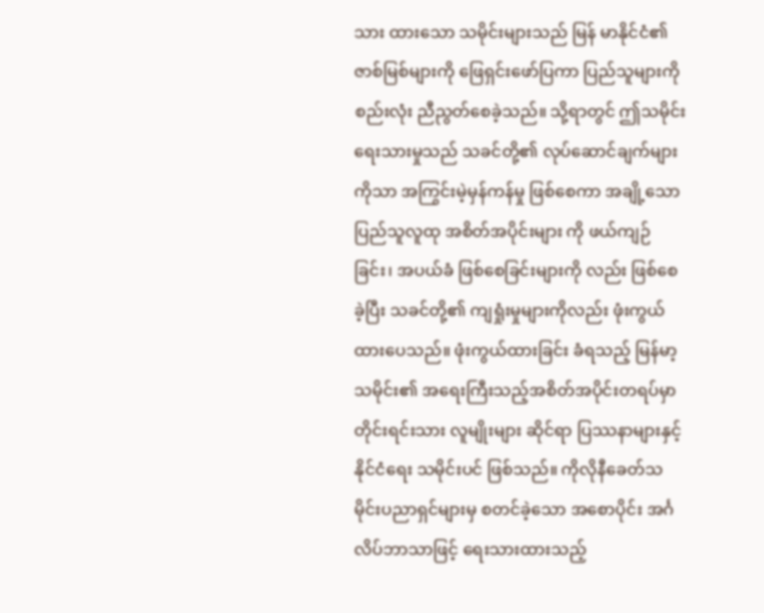သား ထားသော သမိုင်းများသည် မြန် မာနိုင်ငံ၏ ဇာစ်မြစ်များကို ဖြေရှင်းဖော်ပြကာ ပြည်သူများကို စည်းလုံး ညီညွတ်စေခဲ့သည်။ သို့ရာတွင် ဤသမိုင်းရေးသားမှုသည် သခင်တို့၏ လုပ်ဆောင်ချက်များကိုသာ အကြွင်းမဲ့မှန်ကန်မှု ဖြစ်စေကာ အချို့သော ပြည်သူလူထု အစိတ်အပိုင်းများ ကို ဖယ်ကျဉ်ခြင်း၊ အပယ်ခံ ဖြစ်စေခြင်းများကို လည်း ဖြစ်စေခဲ့ပြီး သခင်တို့၏ ကျရှုံးမှုများကိုလည်း ဖုံးကွယ် ထားပေသည်။ ဖုံးကွယ်ထားခြင်း ခံရသည့် မြန်မာ့သမိုင်း၏ အရေးကြီးသည့်အစိတ်အပိုင်းတရပ်မှာ တိုင်းရင်းသား လူမျိုးများ ဆိုင်ရာ ပြဿနာများနှင့် နိုင်ငံရေး သမိုင်းပင် ဖြစ်သည်။ ကိုလိုနီခေတ်သမိုင်းပညာရှင်များမှ စတင်ခဲ့သော အစောပိုင်း အင်္ဂလိပ်ဘာသာဖြင့် ရေးသားထားသည့်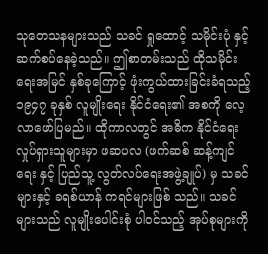သုတေသနများသည် သခင် ရှုထောင့် သမိုင်းပုံ နှင့် ဆက်စပ်နေခဲ့သည်။ ဤစာတမ်းသည် ထိုသမိုင်းရေးအမြင် နှစ်ခုကြောင့် ဖုံးကွယ်ထားခြင်းခံရသည့် ၁၉၄၇ ခုနှစ် လူမျိုးရေး နိုင်ငံရေး၏ အစကို လေ့လာဖော်ပြမည်။ ထိုကာလတွင် အဓိက နိုင်ငံရေးလှုပ်ရှားသူများမှာ ဖဆပလ (ဖက်ဆစ် ဆန့်ကျင်ရေး နှင့် ပြည်သူ့ လွတ်လပ်ရေးအဖွဲ့ချုပ်) မှ သခင်များနှင့် ခရစ်ယာန် ကရင်များဖြစ် သည်။ သခင်များသည် လူမျိုးပေါင်းစုံ ပါဝင်သည့် အုပ်စုများကို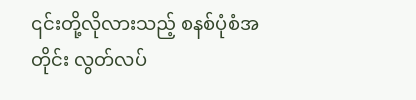၎င်းတို့လိုလားသည့် စနစ်ပုံစံအတိုင်း လွတ်လပ်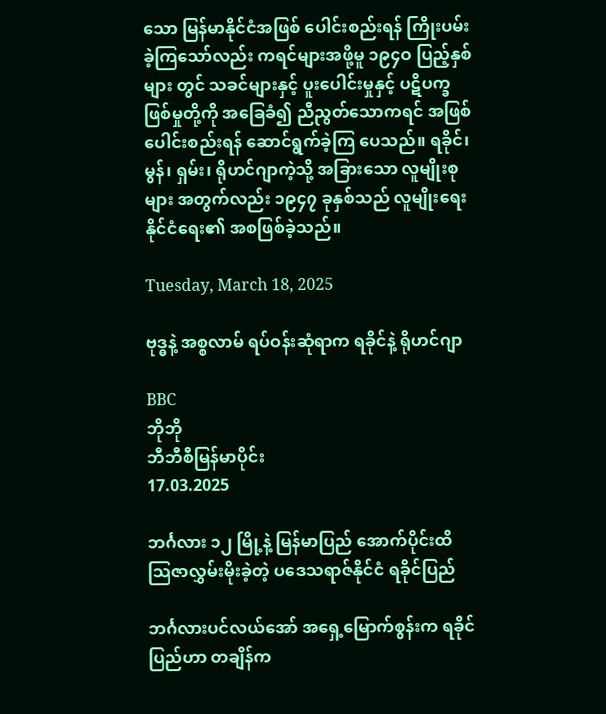သော မြန်မာနိုင်ငံအဖြစ် ပေါင်းစည်းရန် ကြိုးပမ်းခဲ့ကြသော်လည်း ကရင်များအဖို့မူ ၁၉၄ဝ ပြည့်နှစ်များ တွင် သခင်များနှင့် ပူးပေါင်းမှုနှင့် ပဋိပက္ခဖြစ်မှုတို့ကို အခြေခံ၍ ညီညွတ်သောကရင် အဖြစ် ပေါင်းစည်းရန် ဆောင်ရွက်ခဲ့ကြ ပေသည်။ ရခိုင်၊ မွန်၊ ရှမ်း၊ ရိုဟင်ဂျာကဲ့သို့ အခြားသော လူမျိုးစုများ အတွက်လည်း ၁၉၄၇ ခုနှစ်သည် လူမျိုးရေးနိုင်ငံရေး၏ အစဖြစ်ခဲ့သည်။

Tuesday, March 18, 2025

ဗုဒ္ဓနဲ့ အစ္စလာမ် ရပ်ဝန်းဆုံရာက ရခိုင်နဲ့ ရိုဟင်ဂျာ

BBC
ဘိုဘို
ဘီဘီစီမြန်မာပိုင်း
17.03.2025

ဘင်္ဂလား ၁၂ မြို့နဲ့ မြန်မာပြည် အောက်ပိုင်းထိ သြဇာလွှမ်းမိုးခဲ့တဲ့ ပဒေသရာဇ်နိုင်ငံ ရခိုင်ပြည်

ဘင်္ဂလားပင်လယ်အော် အရှေ့မြောက်စွန်းက ရခိုင်ပြည်ဟာ တချိန်က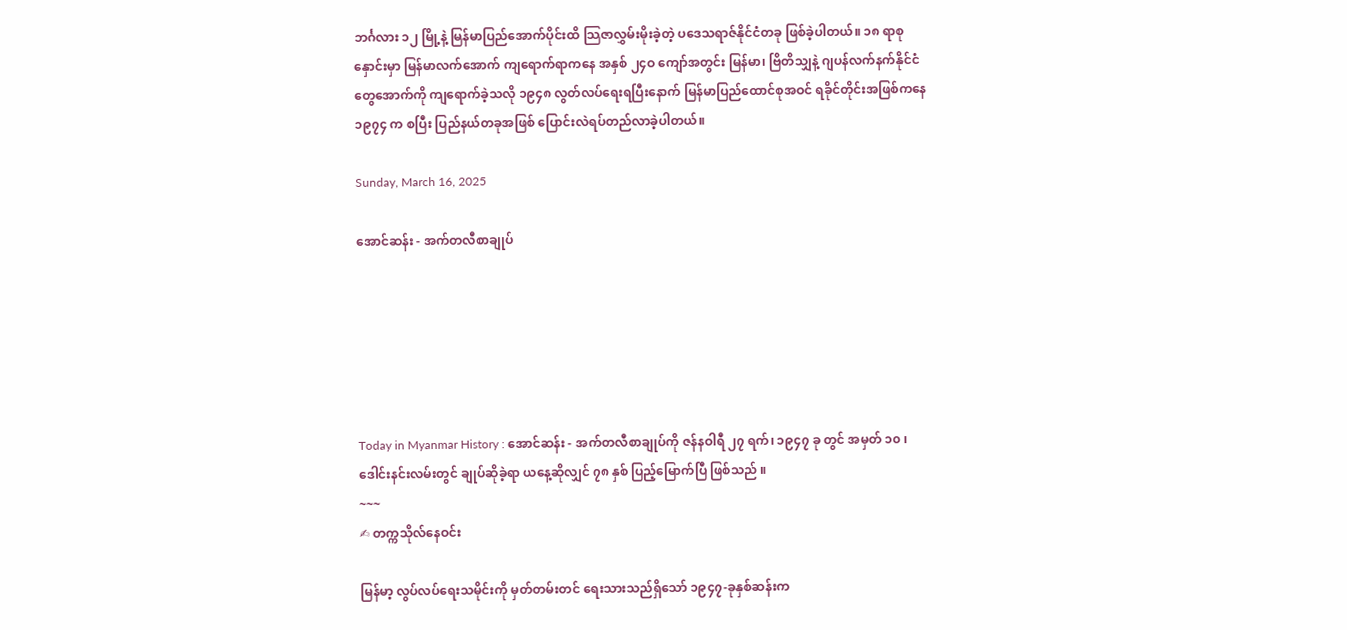ဘင်္ဂလား ၁၂ မြို့နဲ့ မြန်မာပြည်အောက်ပိုင်းထိ သြဇာလွှမ်းမိုးခဲ့တဲ့ ပဒေသရာဇ်နိုင်ငံတခု ဖြစ်ခဲ့ပါတယ်။ ၁၈ ရာစုနှောင်းမှာ မြန်မာလက်အောက် ကျရောက်ရာကနေ အနှစ် ၂၄ဝ ကျော်အတွင်း မြန်မာ၊ ဗြိတိသျှနဲ့ ဂျပန်လက်နက်နိုင်ငံတွေအောက်ကို ကျရောက်ခဲ့သလို ၁၉၄၈ လွတ်လပ်ရေးရပြီးနောက် မြန်မာပြည်ထောင်စုအဝင် ရခိုင်တိုင်းအဖြစ်ကနေ ၁၉၇၄ က စပြီး ပြည်နယ်တခုအဖြစ် ပြောင်းလဲရပ်တည်လာခဲ့ပါတယ်။

Sunday, March 16, 2025

အောင်ဆန်း - အက်တလီစာချုပ်






Today in Myanmar History : အောင်ဆန်း - အက်တလီစာချုပ်ကို ဇန်နဝါရီ ၂၇ ရက်၊ ၁၉၄၇ ခု တွင် အမှတ် ၁၀ ၊ ဒေါင်းနင်းလမ်းတွင် ချုပ်ဆိုခဲ့ရာ ယနေ့ဆိုလျှင် ၇၈ နှစ် ပြည့်မြောက်ပြီ ဖြစ်သည် ။
~~~
✍ တက္ကသိုလ်နေဝင်း

မြန်မာ့ လွပ်လပ်ရေးသမိုင်းကို မှတ်တမ်းတင် ရေးသားသည်ရှိသော် ၁၉၄၇-ခုနှစ်ဆန်းက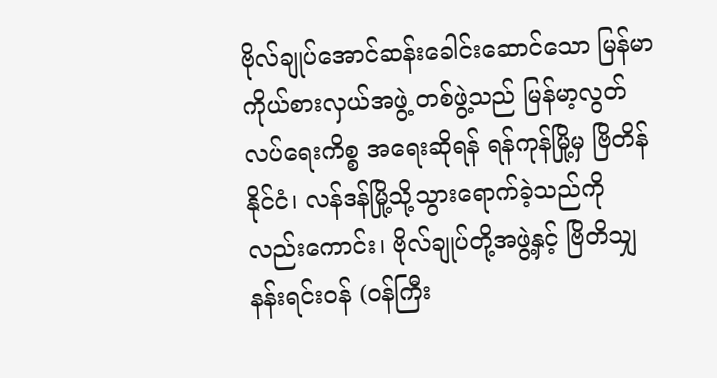ဗိုလ်ချုပ်အောင်ဆန်းခေါင်းဆောင်သော မြန်မာကိုယ်စားလှယ်အဖွဲ့ တစ်ဖွဲ့သည် မြန်မာ့လွတ်လပ်ရေးကိစ္စ အရေးဆိုရန် ရန်ကုန်မြို့မှ ဗြိတိန်နိုင်ငံ၊ လန်ဒန်မြို့သို့သွားရောက်ခဲ့သည်ကိုလည်းကောင်း၊ ဗိုလ်ချုပ်တို့အဖွဲ့နှင့် ဗြိတိသျှနန်းရင်း၀န် (၀န်ကြီး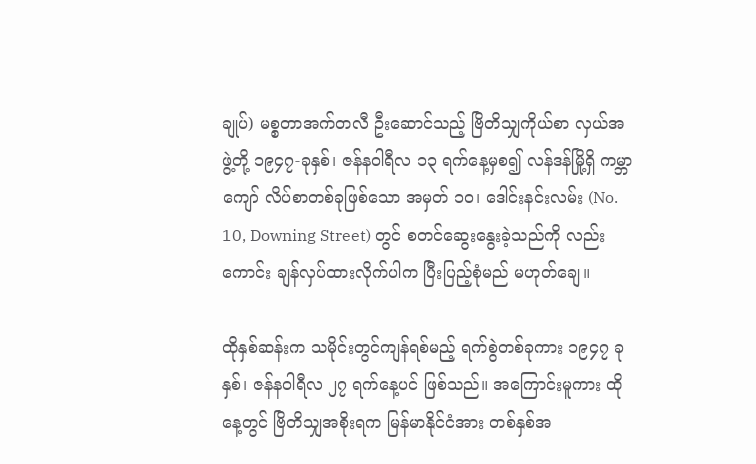ချုပ်) မစ္စတာအက်တလီ ဦးဆောင်သည့် ဗြိတိသျှကိုယ်စာ လှယ်အဖွဲ့တို့ ၁၉၄၇-ခုနှစ်၊ ဇန်နဝါရီလ ၁၃ ရက်နေ့မှစ၍ လန်ဒန်မြို့ရှိ ကမ္ဘာကျော် လိပ်စာတစ်ခုဖြစ်သော အမှတ် ၁၀၊ ဒေါင်းနင်းလမ်း (No. 10, Downing Street) တွင် စတင်ဆွေးနွေးခဲ့သည်ကို လည်းကောင်း ချန်လှပ်ထားလိုက်ပါက ပြီးပြည့်စုံမည် မဟုတ်ချေ။

ထိုနှစ်ဆန်းက သမိုင်းတွင်ကျန်ရစ်မည့် ရက်စွဲတစ်ခုကား ၁၉၄၇ ခုနှစ်၊ ဇန်နဝါရီလ ၂၇ ရက်နေ့ပင် ဖြစ်သည်။ အကြောင်းမူကား ထိုနေ့တွင် ဗြိတိသျှအစိုးရက မြန်မာနိုင်ငံအား တစ်နှစ်အ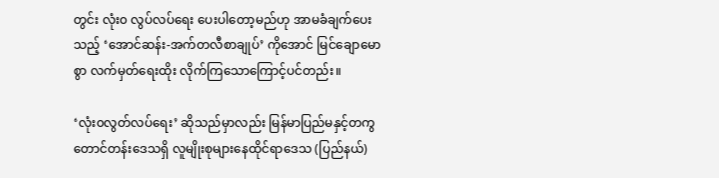တွင်း လုံး၀ လွပ်လပ်ရေး ပေးပါတော့မည်ဟု အာမခံချက်ပေးသည့် ‘အောင်ဆန်း-အက်တလီစာချုပ်’ ကိုအောင် မြင်ချောမောစွာ လက်မှတ်ရေးထိုး လိုက်ကြသောကြောင့်ပင်တည်း။

‘လုံး၀လွတ်လပ်ရေး’ ဆိုသည်မှာလည်း မြန်မာပြည်မနှင့်တကွ တောင်တန်းဒေသရှိ လူမျိုးစုများနေထိုင်ရာဒေသ (ပြည်နယ်)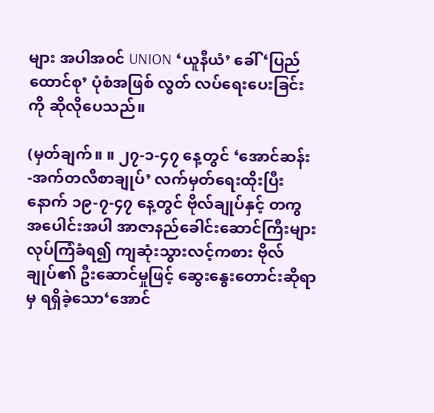များ အပါအ၀င် UNION ‘ယူနီယံ’ ခေါ် ‘ပြည်ထောင်စု’ ပုံစံအဖြစ် လွတ် လပ်ရေးပေးခြင်းကို ဆိုလိုပေသည်။

(မှတ်ချက်။ ။ ၂၇-၁-၄၇ နေ့တွင် ‘အောင်ဆန်း -အက်တလီစာချုပ်’ လက်မှတ်ရေးထိုးပြီးနောက် ၁၉-၇-၄၇ နေ့တွင် ဗိုလ်ချုပ်နှင့် တကွ အပေါင်းအပါ အာဇာနည်ခေါင်းဆောင်ကြီးများ လုပ်ကြံခံရ၍ ကျဆုံးသွားလင့်ကစား ဗိုလ်ချုပ်၏ ဦးဆောင်မှုဖြင့် ဆွေးနွေးတောင်းဆိုရာမှ ရရှိခဲ့သော‘အောင်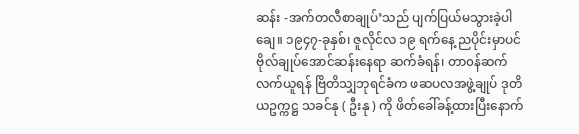ဆန်း -အက်တလီစာချုပ်’သည် ပျက်ပြယ်မသွားခဲ့ပါချေ။ ၁၉၄၇-ခုနှစ်၊ ဇူလိုင်လ ၁၉ ရက်နေ့ ညပိုင်းမှာပင် ဗိုလ်ချုပ်အောင်ဆန်းနေရာ ဆက်ခံရန်၊ တာ၀န်ဆက်လက်ယူရန် ဗြိတိသျှဘုရင်ခံက ဖဆပလအဖွဲ့ချုပ် ဒုတိယဥက္ကဋ္ဌ သခင်နု ( ဦးနု ) ကို ဖိတ်ခေါ်ခန့်ထားပြီးနောက်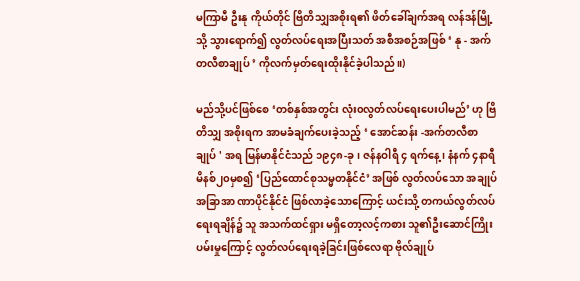မကြာမီ ဦးနု ကိုယ်တိုင် ဗြိတိသျှအစိုးရ၏ ဖိတ်ခေါ်ချက်အရ လန်ဒန်မြို့သို့ သွားရောက်၍ လွတ်လပ်ရေးအပြီးသတ် အစီအစဉ်အဖြစ် ‘ နု - အက်တလီစာချုပ် ’ ကိုလက်မှတ်ရေးထိုးနိုင်ခဲ့ပါသည်။)

မည်သို့ပင်ဖြစ်စေ ‘တစ်နှစ်အတွင်း လုံး၀လွတ်လပ်ရေးပေးပါမည်’ ဟု ဗြိတိသျှ အစိုးရက အာမခံချက်ပေးခဲ့သည့် ‘ အောင်ဆန်း -အက်တလီစာချုပ် ' အရ မြန်မာနိုင်ငံသည် ၁၉၄၈-ခု၊ ဇန်နဝါရီ ၄ ရက်နေ့၊ နံနက် ၄နာရီ မိနစ်၂၀မှစ၍ ‘ပြည်ထောင်စုသမ္မတနိုင်ငံ’ အဖြစ် လွတ်လပ်သော အချုပ်အခြာအာ ဏာပိုင်နိုင်ငံ ဖြစ်လာခဲ့သောကြောင့် ယင်းသို့ တကယ်လွတ်လပ်ရေးရချိန်၌ သူ အသက်ထင်ရှား မရှိတော့လင့်ကစား သူ၏ဦးဆောင်ကြိုးပမ်းမှုကြောင့် လွတ်လပ်ရေးရခဲ့ခြင်းဖြစ်လေရာ ဗိုလ်ချုပ်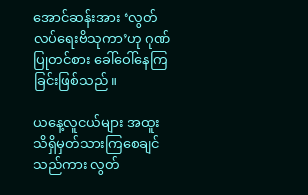အောင်ဆန်းအား ‘လွတ်လပ်ရေးဗိသုကာ’ဟု ဂုဏ်ပြုတင်စား ခေါ်ဝေါ်နေကြခြင်းဖြစ်သည်။

ယနေ့လူငယ်များ အထူး သိရှိမှတ်သားကြစေချင်သည်ကား လွတ်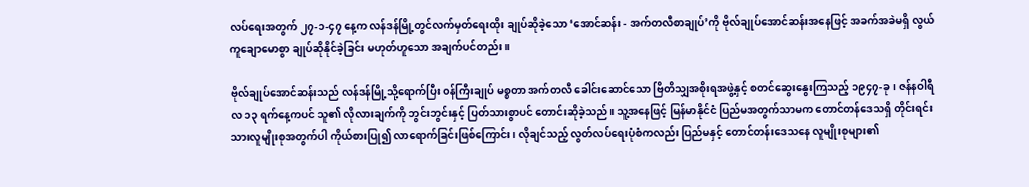လပ်ရေးအတွက် ၂၇-၁-၄၇ နေ့က လန်ဒန်မြို့တွင်လက်မှတ်ရေးထိုး ချုပ်ဆိုခဲ့သော ‘အောင်ဆန်း - အက်တလီစာချုပ်’ကို ဗိုလ်ချုပ်အောင်ဆန်းအနေဖြင့် အခက်အခဲမရှိ လွယ်ကူချောမောစွာ ချုပ်ဆိုနိုင်ခဲ့ခြင်း မဟုတ်ဟူသော အချက်ပင်တည်း။

ဗိုလ်ချုပ်အောင်ဆန်းသည် လန်ဒန်မြို့သို့ရောက်ပြီး ၀န်ကြီးချုပ် မစ္စတာ အက်တလီ ခေါင်းဆောင်သော ဗြိတိသျှအစိုးရအဖွဲ့နှင့် စတင်ဆွေးနွေးကြသည့် ၁၉၄၇-ခု၊ ဇန်နဝါရီလ ၁၃ ရက်နေ့ကပင် သူ၏ လိုလားချက်ကို ဘွင်းဘွင်းနှင့် ပြတ်သားစွာပင် တောင်းဆိုခဲ့သည်။ သူ့အနေဖြင့် မြန်မာနိုင်ငံ ပြည်မအတွက်သာမက တောင်တန်ဒေသရှိ တိုင်းရင်းသားလူမျိုးစုအတွက်ပါ ကိုယ်စားပြု၍ လာရောက်ခြင်းဖြစ်ကြောင်း၊ လိုချင်သည့် လွတ်လပ်ရေးပုံစံကလည်း ပြည်မနှင့် တောင်တန်းဒေသနေ လူမျိုးစုများ၏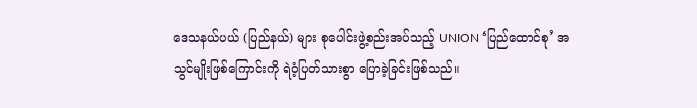ဒေသနယ်ပယ် (ပြည်နယ်) များ စုပေါင်းဖွဲ့စည်းအပ်သည့် UNION ‘ပြည်ထောင်စု’ အသွင်မျိုးဖြစ်ကြောင်းကို ရဲဝံ့ပြတ်သားစွာ ပြောခဲ့ခြင်းဖြစ်သည်။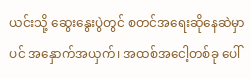ယင်းသို့ ဆွေးနွေးပွဲတွင် စတင်အရေးဆိုနေဆဲမှာပင် အနှောက်အယှက်၊ အထစ်အငေါ့တစ်ခု ပေါ်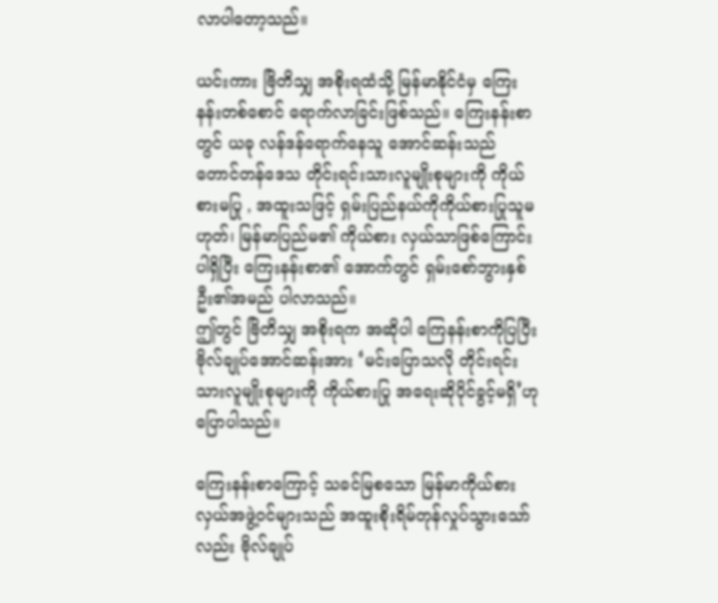လာပါတော့သည်။

ယင်းကား ဗြိတိသျှ အစိုးရထံသို့ မြန်မာနိုင်ငံမှ ကြေးနန်းတစ်စောင် ရောက်လာခြင်းဖြစ်သည်။ ကြေးနန်းစာတွင် ယခု လန်ဒန်ရောက်နေသူ အောင်ဆန်းသည် တောင်တန်ဒေသ တိုင်းရင်းသားလူမျိုးစုများကို ကိုယ်စားမပြု , အထူးသဖြင့် ရှမ်းပြည်နယ်ကိုကိုယ်စားပြုသူမဟုတ်၊ မြန်မာပြည်မ၏ ကိုယ်စား လှယ်သာဖြစ်ကြောင်း ပါရှိပြီး ကြေးနန်းစာ၏ အောက်တွင် ရှမ်းစော်ဘွားနှစ်ဦး၏အမည် ပါလာသည်။
ဤတွင် ဗြိတိသျှ အစိုးရက အဆိုပါ ကြေနန်းစာကိုပြပြီး ဗိုလ်ချုပ်အောင်ဆန်းအား ‘မင်းပြောသလို တိုင်းရင်းသားလူမျိုးစုများကို ကိုယ်စားပြု အရေးဆိုပိုင်ခွင့်မရှိ’ဟု ပြောပါသည်။

ကြေးနန်းစာကြောင့် သခင်မြစသော မြန်မာကိုယ်စားလှယ်အဖွဲ့၀င်များသည် အထူးစိုးရိမ်တုန်လှုပ်သွားသော်လည်း ဗိုလ်ချုပ်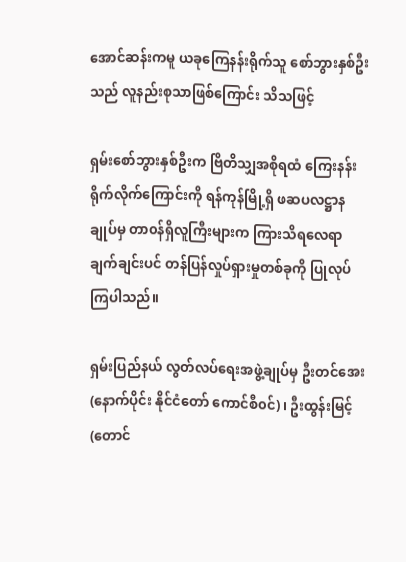အောင်ဆန်းကမူ ယခုကြေနန်းရိုက်သူ စော်ဘွားနှစ်ဦးသည် လူနည်းစုသာဖြစ်ကြောင်း သိသဖြင့်

ရှမ်းစော်ဘွားနှစ်ဦးက ဗြိတိသျှအစိုရထံ ကြေးနန်းရိုက်လိုက်ကြောင်းကို ရန်ကုန်မြို့ရှိ ဖဆပလဋ္ဌာန ချုပ်မှ တာ၀န်ရှိလူကြီးများက ကြားသိရလေရာ ချက်ချင်းပင် တန်ပြန်လှုပ်ရှားမှုတစ်ခုကို ပြုလုပ်ကြပါသည်။

ရှမ်းပြည်နယ် လွတ်လပ်ရေးအဖွဲ့ချုပ်မှ ဦးတင်အေး (နောက်ပိုင်း နိုင်ငံတော် ကောင်စီ၀င်)၊ ဦးထွန်းမြင့် (တောင်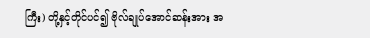ကြီး) တို့နှင့်တိုင်ပင်၍ ဗိုလ်ချုပ်အောင်ဆန်းအား အ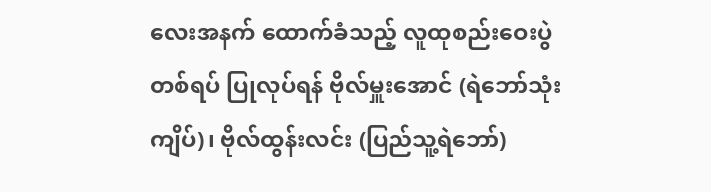လေးအနက် ထောက်ခံသည့် လူထုစည်းဝေးပွဲတစ်ရပ် ပြုလုပ်ရန် ဗိုလ်မှူးအောင် (ရဲဘော်သုံးကျိပ်)၊ ဗိုလ်ထွန်းလင်း (ပြည်သူ့ရဲဘော်)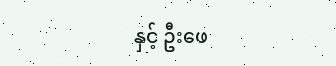နှင့် ဦးဖေ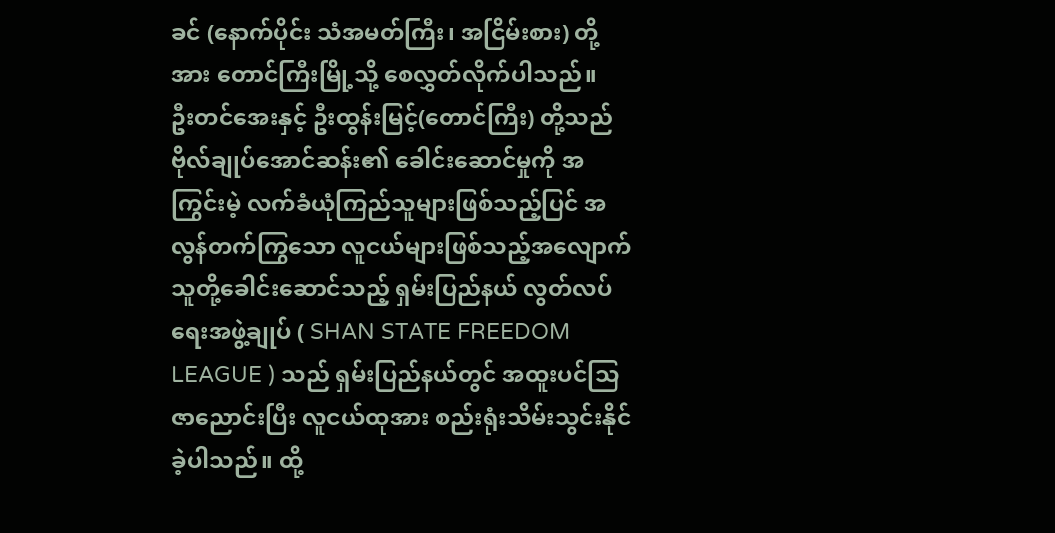ခင် (နောက်ပိုင်း သံအမတ်ကြီး၊ အငြိမ်းစား) တို့အား တောင်ကြီးမြို့သို့ စေလွှတ်လိုက်ပါသည်။
ဦးတင်အေးနှင့် ဦးထွန်းမြင့်(တောင်ကြီး) တို့သည် ဗိုလ်ချုပ်အောင်ဆန်း၏ ခေါင်းဆောင်မှုကို အကြွင်းမဲ့ လက်ခံယုံကြည်သူများဖြစ်သည့်ပြင် အလွန်တက်ကြွသော လူငယ်များဖြစ်သည့်အလျောက် သူတို့ခေါင်းဆောင်သည့် ရှမ်းပြည်နယ် လွတ်လပ်ရေးအဖွဲ့ချုပ် ( SHAN STATE FREEDOM LEAGUE ) သည် ရှမ်းပြည်နယ်တွင် အထူးပင်သြဇာညောင်းပြီး လူငယ်ထုအား စည်းရုံးသိမ်းသွင်းနိုင်ခဲ့ပါသည်။ ထို့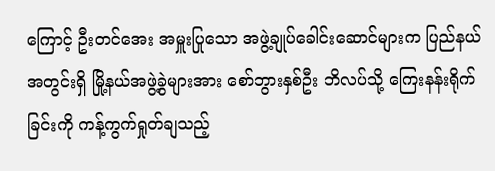ကြောင့် ဦးတင်အေး အမှူးပြုသော အဖွဲ့ချုပ်ခေါင်းဆောင်များက ပြည်နယ်အတွင်းရှိ မြို့နယ်အဖွဲ့ခွဲများအား စော်ဘွားနှစ်ဦး ဘိလပ်သို့ ကြေးနန်းရိုက်ခြင်းကို ကန့်ကွက်ရှုတ်ချသည့်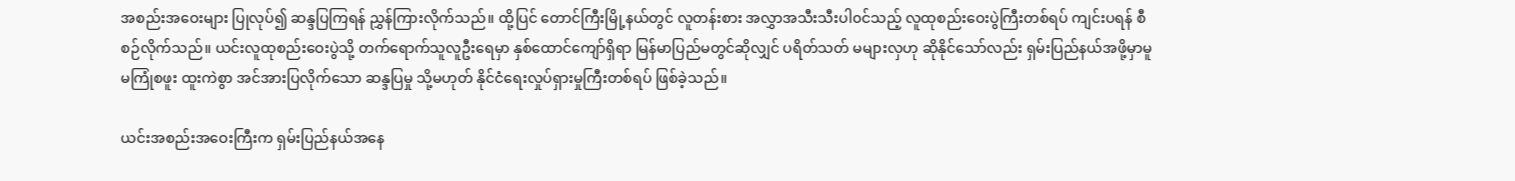အစည်းအဝေးများ ပြုလုပ်၍ ဆန္ဒပြကြရန် ညွှန်ကြားလိုက်သည်။ ထို့ပြင် တောင်ကြီးမြို့နယ်တွင် လူတန်းစား အလွှာအသီးသီးပါ၀င်သည့် လူထုစည်းဝေးပွဲကြီးတစ်ရပ် ကျင်းပရန် စီစဉ်လိုက်သည်။ ယင်းလူထုစည်းဝေးပွဲသို့ တက်ရောက်သူလူဦးရေမှာ နှစ်ထောင်ကျော်ရှိရာ မြန်မာပြည်မတွင်ဆိုလျှင် ပရိတ်သတ် မများလှဟု ဆိုနိုင်သော်လည်း ရှမ်းပြည်နယ်အဖို့မှာမူ မကြုံစဖူး ထူးကဲစွာ အင်အားပြလိုက်သော ဆန္ဒပြမှု သို့မဟုတ် နိုင်ငံရေးလှုပ်ရှားမှုကြီးတစ်ရပ် ဖြစ်ခဲ့သည်။

ယင်းအစည်းအဝေးကြီးက ရှမ်းပြည်နယ်အနေ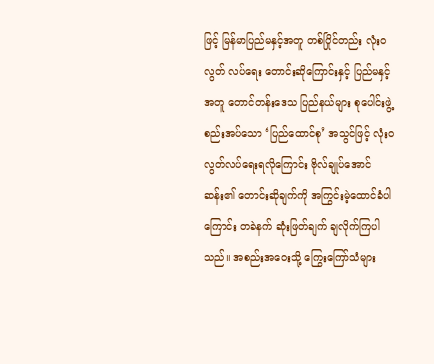ဖြင့် မြန်မာပြည်မနှင့်အတူ တစ်ပြိုင်တည်း လုံး၀လွတ် လပ်ရေး တောင်းဆိုကြောင်းနှင့် ပြည်မနှင့်အတူ တောင်တန်းဒေသ ပြည်နယ်များ စုပေါင်းဖွဲ့စည်းအပ်သော ‘ပြည်ထောင်စု’ အသွင်ဖြင့် လုံး၀လွတ်လပ်ရေးရလိုကြောင်း ဗိုလ်ချုပ်အောင်ဆန်း၏ တောင်းဆိုချက်ကို အကြွင်းမဲ့ထောင်ခံပါကြောင်း တခဲနက် ဆုံးဖြတ်ချက် ချလိုက်ကြပါသည်။ အစည်းအဝေးသို့ ကြွေးကြော်သံများ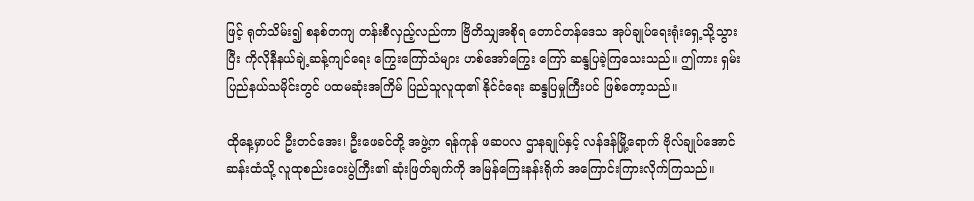ဖြင့် ရုတ်သိမ်း၍ စနစ်တကျ တန်းစီလှည့်လည်ကာ ဗြိတိသျှအစိုရ တောင်တန်ဒေသ အုပ်ချုပ်ရေးရုံးရှေ့သို့သွားပြီး ကိုလိုနီနယ်ချဲ့ဆန့်ကျင်ရေး ကြွေးကြော်သံများ ဟစ်အော်ကြွေး ကြော် ဆန္ဒပြခဲ့ကြသေးသည်။ ဤကား ရှမ်းပြည်နယ်သမိုင်းတွင် ပထမဆုံးအကြိမ် ပြည်သူလူထု၏ နိုင်ငံရေး ဆန္ဒပြမှုကြီးပင် ဖြစ်တော့သည်။

ထိုနေ့မှာပင် ဦးတင်အေး၊ ဦးဖေခင်တို့ အဖွဲ့က ရန်ကုန် ဖဆပလ ဌာနချုပ်နှင့် လန်ဒန်မြို့ရောက် ဗိုလ်ချုပ်အောင်ဆန်းထံသို့ လူထုစည်းဝေးပွဲကြီး၏ ဆုံးဖြတ်ချက်ကို အမြန်ကြေးနန်းရိုက် အကြောင်းကြားလိုက်ကြသည်။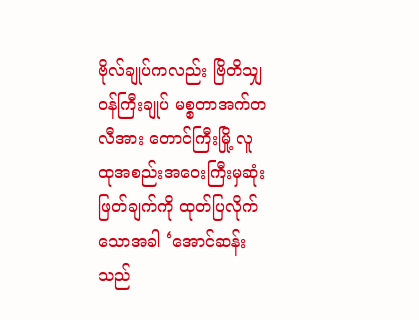ဗိုလ်ချုပ်ကလည်း ဗြိတိသျှ၀န်ကြီးချုပ် မစ္စတာအက်တလီအား တောင်ကြီးမြို့ လူထုအစည်းအဝေးကြီးမှဆုံးဖြတ်ချက်ကို ထုတ်ပြလိုက်သောအခါ ‘အောင်ဆန်းသည်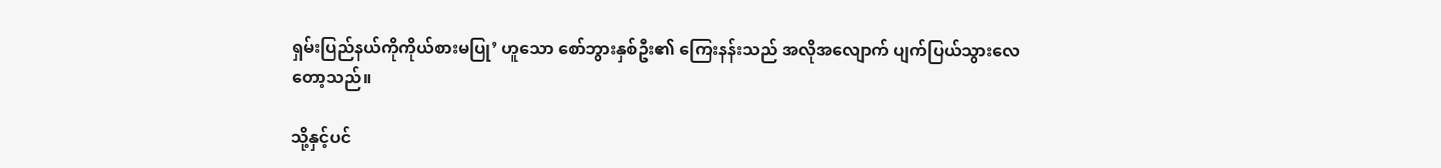ရှမ်းပြည်နယ်ကိုကိုယ်စားမပြု’ ဟူသော စော်ဘွားနှစ်ဦး၏ ကြေးနန်းသည် အလိုအလျောက် ပျက်ပြယ်သွားလေတော့သည်။

သို့နှင့်ပင်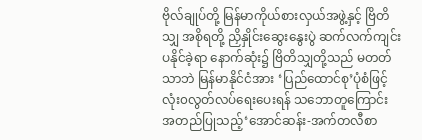ဗိုလ်ချုပ်တို့ မြန်မာကိုယ်စားလှယ်အဖွဲ့နှင့် ဗြိတိသျှ အစိုရတို့ ညှိနှိုင်းဆွေးနွေးပွဲ ဆက်လက်ကျင်းပနိုင်ခဲ့ရာ နောက်ဆုံး၌ ဗြိတိသျှတို့သည် မတတ်သာဘဲ မြန်မာနိုင်ငံအား ‘ပြည်ထောင်စု’ပုံစံဖြင့် လုံး၀လွတ်လပ်ရေးပေးရန် သဘောတူကြောင်း အတည်ပြုသည့်‘အောင်ဆန်း-အက်တလီစာ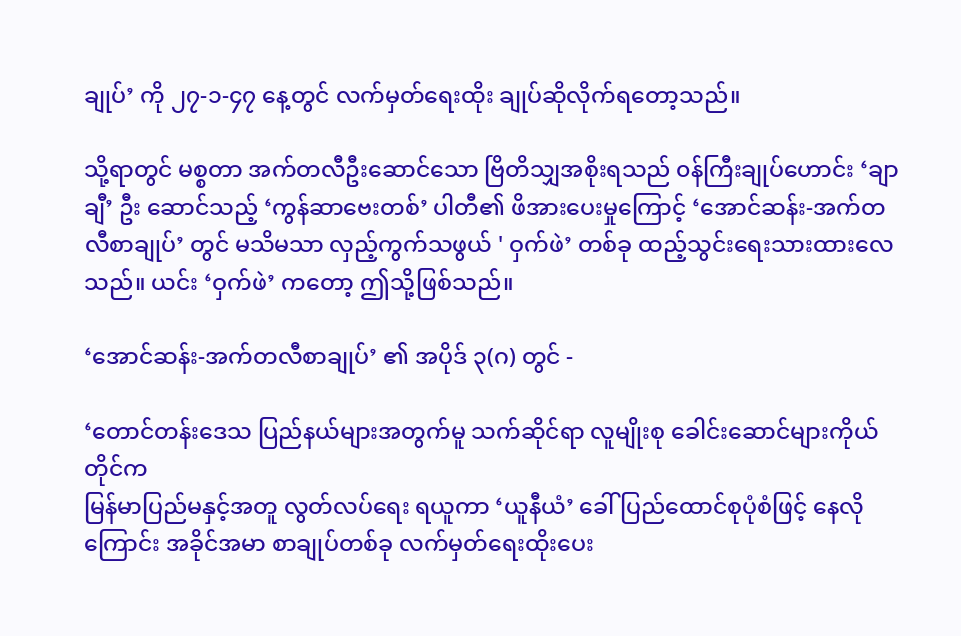ချုပ်’ ကို ၂၇-၁-၄၇ နေ့တွင် လက်မှတ်ရေးထိုး ချုပ်ဆိုလိုက်ရတော့သည်။

သို့ရာတွင် မစ္စတာ အက်တလီဦးဆောင်သော ဗြိတိသျှအစိုးရသည် ၀န်ကြီးချုပ်ဟောင်း ‘ချာချီ’ ဦး ဆောင်သည့် ‘ကွန်ဆာဗေးတစ်’ ပါတီ၏ ဖိအားပေးမှုကြောင့် ‘အောင်ဆန်း-အက်တလီစာချုပ်’ တွင် မသိမသာ လှည့်ကွက်သဖွယ် ' ဝှက်ဖဲ’ တစ်ခု ထည့်သွင်းရေးသားထားလေသည်။ ယင်း ‘ဝှက်ဖဲ’ ကတော့ ဤသို့ဖြစ်သည်။

‘အောင်ဆန်း-အက်တလီစာချုပ်’ ၏ အပိုဒ် ၃(ဂ) တွင် -

‘တောင်တန်းဒေသ ပြည်နယ်များအတွက်မူ သက်ဆိုင်ရာ လူမျိုးစု ခေါင်းဆောင်များကိုယ်တိုင်က
မြန်မာပြည်မနှင့်အတူ လွတ်လပ်ရေး ရယူကာ ‘ယူနီယံ’ ခေါ် ပြည်ထောင်စုပုံစံဖြင့် နေလိုကြောင်း အခိုင်အမာ စာချုပ်တစ်ခု လက်မှတ်ရေးထိုးပေး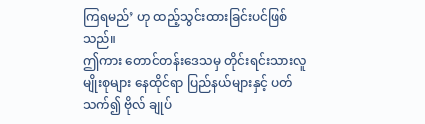ကြရမည်’ ဟု ထည့်သွင်းထားခြင်းပင်ဖြစ်သည်။
ဤကား တောင်တန်းဒေသမှ တိုင်းရင်းသားလူမျိုးစုများ နေထိုင်ရာ ပြည်နယ်များနှင့် ပတ်သက်၍ ဗိုလ် ချုပ်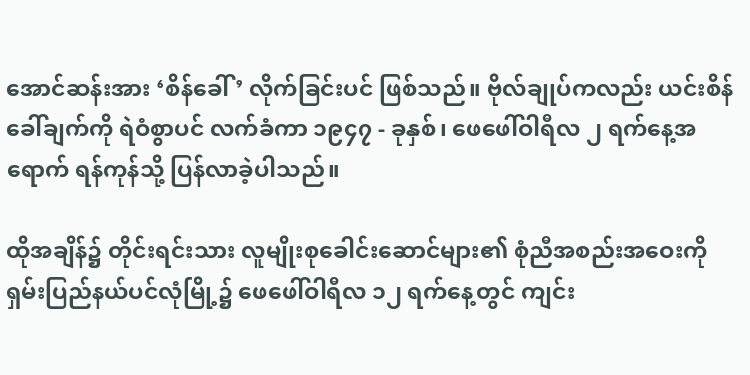အောင်ဆန်းအား ‘စိန်ခေါ်’ လိုက်ခြင်းပင် ဖြစ်သည်။ ဗိုလ်ချုပ်ကလည်း ယင်းစိန်ခေါ်ချက်ကို ရဲဝံစွာပင် လက်ခံကာ ၁၉၄၇ - ခုနှစ်၊ ဖေဖေါ်ဝါရီလ ၂ ရက်နေ့အရောက် ရန်ကုန်သို့ ပြန်လာခဲ့ပါသည်။

ထိုအချိန်၌ တိုင်းရင်းသား လူမျိုးစုခေါင်းဆောင်များ၏ စုံညီအစည်းအဝေးကို ရှမ်းပြည်နယ်ပင်လုံမြို့၌ ဖေဖေါ်ဝါရီလ ၁၂ ရက်နေ့တွင် ကျင်း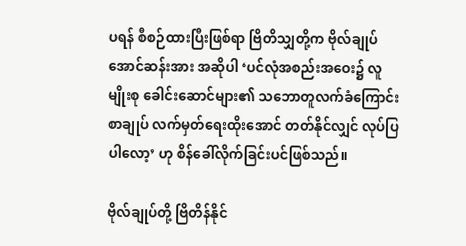ပရန် စီစဉ်ထားပြီးဖြစ်ရာ ဗြိတိသျှတို့က ဗိုလ်ချုပ်အောင်ဆန်းအား အဆိုပါ ‘ပင်လုံအစည်းအဝေး၌ လူမျိုးစု ခေါင်းဆောင်များ၏ သဘောတူလက်ခံကြောင်းစာချုပ် လက်မှတ်ရေးထိုးအောင် တတ်နိုင်လျှင် လုပ်ပြပါလော့’ ဟု စိန်ခေါ်လိုက်ခြင်းပင်ဖြစ်သည်။

ဗိုလ်ချုပ်တို့ ဗြိတိန်နိုင်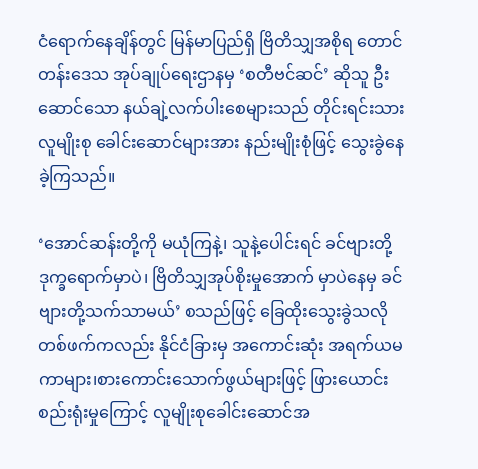ငံရောက်နေချိန်တွင် မြန်မာပြည်ရှိ ဗြိတိသျှအစိုရ တောင်တန်းဒေသ အုပ်ချုပ်ရေးဌာနမှ ‘စတီဗင်ဆင်’ ဆိုသူ ဦးဆောင်သော နယ်ချဲ့လက်ပါးစေများသည် တိုင်းရင်းသားလူမျိုးစု ခေါင်းဆောင်များအား နည်းမျိုးစုံဖြင့် သွေးခွဲနေခဲ့ကြသည်။

‘အောင်ဆန်းတို့ကို မယုံကြနဲ့၊ သူနဲ့ပေါင်းရင် ခင်ဗျားတို့ ဒုက္ခရောက်မှာပဲ၊ ဗြိတိသျှအုပ်စိုးမှုအောက် မှာပဲနေမှ ခင်ဗျားတို့သက်သာမယ်’ စသည်ဖြင့် ခြေထိုးသွေးခွဲသလို တစ်ဖက်ကလည်း နိုင်ငံခြားမှ အကောင်းဆုံး အရက်ယမကာများ၊စားကောင်းသောက်ဖွယ်များဖြင့် ဖြားယောင်းစည်းရုံးမှုကြောင့် လူမျိုးစုခေါင်းဆောင်အ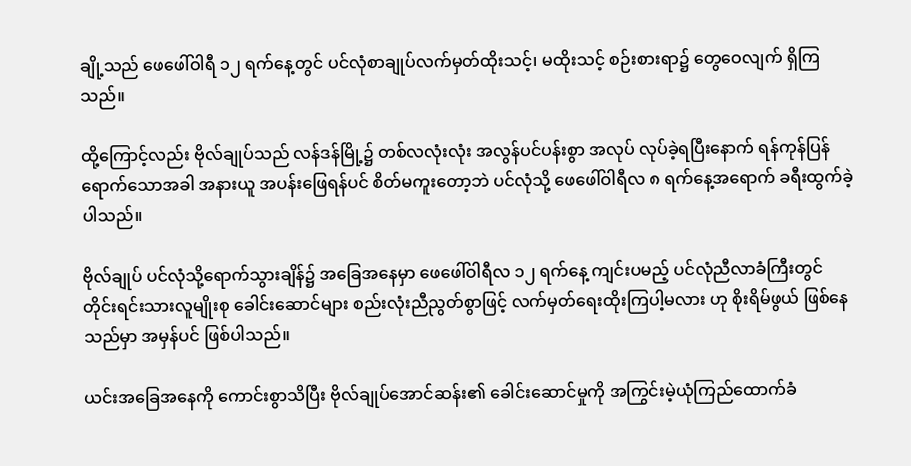ချို့သည် ဖေဖေါ်ဝါရီ ၁၂ ရက်နေ့တွင် ပင်လုံစာချုပ်လက်မှတ်ထိုးသင့်၊ မထိုးသင့် စဉ်းစားရာ၌ တွေဝေလျက် ရှိကြသည်။

ထို့ကြောင့်လည်း ဗိုလ်ချုပ်သည် လန်ဒန်မြို့၌ တစ်လလုံးလုံး အလွန်ပင်ပန်းစွာ အလုပ် လုပ်ခဲ့ရပြီးနောက် ရန်ကုန်ပြန်ရောက်သောအခါ အနားယူ အပန်းဖြေရန်ပင် စိတ်မကူးတော့ဘဲ ပင်လုံသို့ ဖေဖေါ်ဝါရီလ ၈ ရက်နေ့အရောက် ခရီးထွက်ခဲ့ပါသည်။

ဗိုလ်ချုပ် ပင်လုံသို့ရောက်သွားချိန်၌ အခြေအနေမှာ ဖေဖေါ်ဝါရီလ ၁၂ ရက်နေ့ ကျင်းပမည့် ပင်လုံညီလာခံကြီးတွင် တိုင်းရင်းသားလူမျိုးစု ခေါင်းဆောင်များ စည်းလုံးညီညွတ်စွာဖြင့် လက်မှတ်ရေးထိုးကြပါ့မလား ဟု စိုးရိမ်ဖွယ် ဖြစ်နေသည်မှာ အမှန်ပင် ဖြစ်ပါသည်။

ယင်းအခြေအနေကို ကောင်းစွာသိပြီး ဗိုလ်ချုပ်အောင်ဆန်း၏ ခေါင်းဆောင်မှုကို အကြွင်းမဲ့ယုံကြည်ထောက်ခံ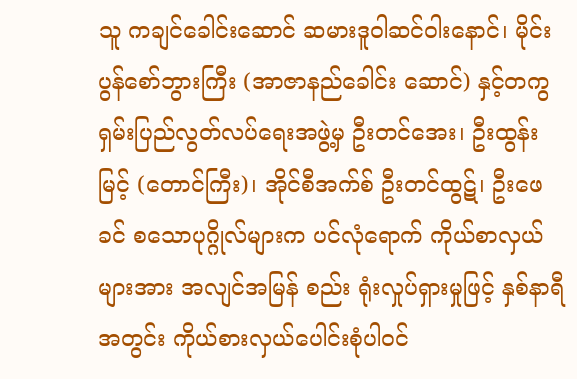သူ ကချင်ခေါင်းဆောင် ဆမားဒူဝါဆင်ဝါးနောင်၊ မိုင်းပွန်စော်ဘွားကြီး (အာဇာနည်ခေါင်း ဆောင်) နှင့်တကွ ရှမ်းပြည်လွတ်လပ်ရေးအဖွဲ့မှ ဦးတင်အေး၊ ဦးထွန်းမြင့် (တောင်ကြီး)၊ အိုင်စီအက်စ် ဦးတင်ထွဋ်၊ ဦးဖေခင် စသောပုဂ္ဂိုလ်များက ပင်လုံရောက် ကိုယ်စာလှယ်များအား အလျင်အမြန် စည်း ရုံးလှုပ်ရှားမှုဖြင့် နှစ်နာရီအတွင်း ကိုယ်စားလှယ်ပေါင်းစုံပါ၀င်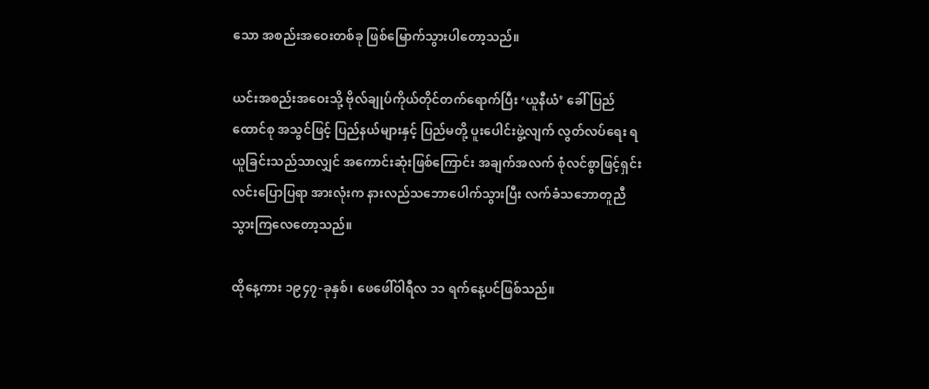သော အစည်းအဝေးတစ်ခု ဖြစ်မြောက်သွားပါတော့သည်။

ယင်းအစည်းအဝေးသို့ ဗိုလ်ချုပ်ကိုယ်တိုင်တက်ရောက်ပြီး ‘ယူနီယံ’ ခေါ် ပြည်ထောင်စု အသွင်ဖြင့် ပြည်နယ်များနှင့် ပြည်မတို့ ပူးပေါင်းဖွဲ့လျက် လွတ်လပ်ရေး ရယူခြင်းသည်သာလျှင် အကောင်းဆုံးဖြစ်ကြောင်း အချက်အလက် စုံလင်စွာဖြင့်ရှင်းလင်းပြောပြရာ အားလုံးက နားလည်သဘောပေါက်သွားပြီး လက်ခံသဘောတူညီသွားကြလေတော့သည်။

ထိုနေ့ကား ၁၉၄၇-ခုနှစ်၊ ဖေဖေါ်ဝါရီလ ၁၁ ရက်နေ့ပင်ဖြစ်သည်။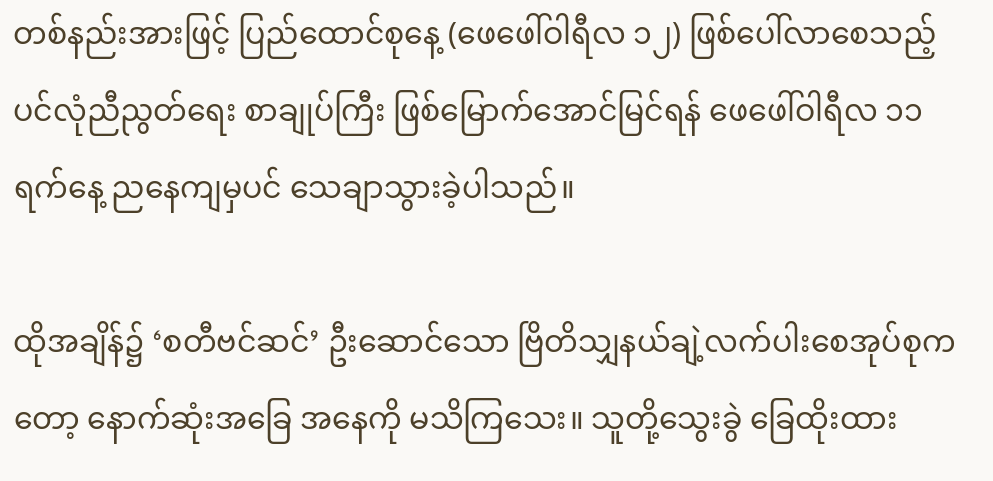တစ်နည်းအားဖြင့် ပြည်ထောင်စုနေ့ (ဖေဖေါ်ဝါရီလ ၁၂) ဖြစ်ပေါ်လာစေသည့် ပင်လုံညီညွတ်ရေး စာချုပ်ကြီး ဖြစ်မြောက်အောင်မြင်ရန် ဖေဖေါ်ဝါရီလ ၁၁ ရက်နေ့ ညနေကျမှပင် သေချာသွားခဲ့ပါသည်။

ထိုအချိန်၌ ‘စတီဗင်ဆင်’ ဦးဆောင်သော ဗြိတိသျှနယ်ချဲ့လက်ပါးစေအုပ်စုကတော့ နောက်ဆုံးအခြေ အနေကို မသိကြသေး။ သူတို့သွေးခွဲ ခြေထိုးထား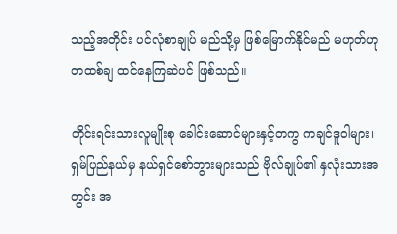သည့်အတိုင်း ပင်လုံစာချုပ် မည်သို့မှ ဖြစ်မြောက်နိုင်မည် မဟုတ်ဟု တထစ်ချ ထင်နေကြဆဲပင် ဖြစ်သည်။

တိုင်းရင်းသားလူမျိုးစု ခေါင်းဆောင်များနှင့်တကွ ကချင်ဒူဝါများ၊ ရှမ်ပြည်နယ်မှ နယ်ရှင်စော်ဘွားများသည် ဗိုလ်ချုပ်၏ နှလုံးသားအတွင်း အ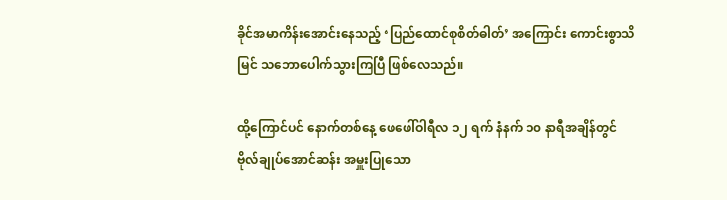ခိုင်အမာကိန်းအောင်းနေသည့် ‘ပြည်ထောင်စုစိတ်ဓါတ်’ အကြောင်း ကောင်းစွာသိမြင် သဘောပေါက်သွားကြပြီ ဖြစ်လေသည်။

ထို့ကြောင်ပင် နောက်တစ်နေ့ ဖေဖေါ်ဝါရီလ ၁၂ ရက် နံနက် ၁၀ နာရီအချိန်တွင် ဗိုလ်ချုပ်အောင်ဆန်း အမှူးပြုသော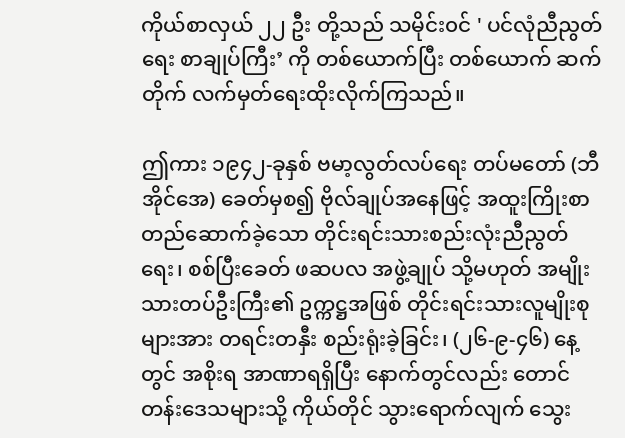ကိုယ်စာလှယ် ၂၂ ဦး တို့သည် သမိုင်း၀င် ' ပင်လုံညီညွတ်ရေး စာချုပ်ကြီး’ ကို တစ်ယောက်ပြီး တစ်ယောက် ဆက်တိုက် လက်မှတ်ရေးထိုးလိုက်ကြသည်။

ဤကား ၁၉၄၂-ခုနှစ် ဗမာ့လွတ်လပ်ရေး တပ်မတော် (ဘီအိုင်အေ) ခေတ်မှစ၍ ဗိုလ်ချုပ်အနေဖြင့် အထူးကြိုးစာ တည်ဆောက်ခဲ့သော တိုင်းရင်းသားစည်းလုံးညီညွတ်ရေး၊ စစ်ပြီးခေတ် ဖဆပလ အဖွဲ့ချုပ် သို့မဟုတ် အမျိုးသားတပ်ဦးကြီး၏ ဥက္ကဋ္ဌအဖြစ် တိုင်းရင်းသားလူမျိုးစု များအား တရင်းတနှီး စည်းရုံးခဲ့ခြင်း၊ (၂၆-၉-၄၆) နေ့တွင် အစိုးရ အာဏာရရှိပြီး နောက်တွင်လည်း တောင်တန်းဒေသများသို့ ကိုယ်တိုင် သွားရောက်လျက် သွေး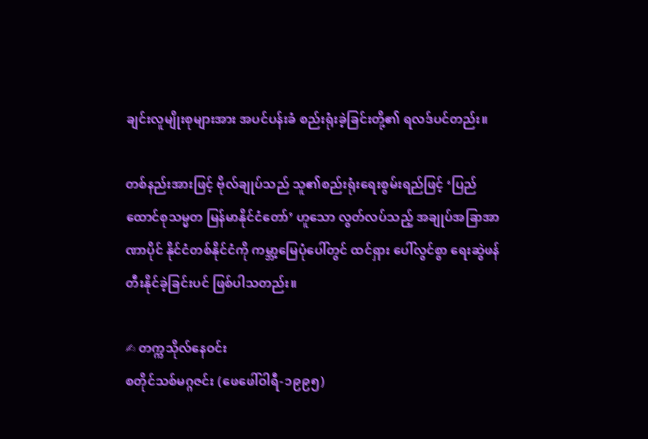ချင်းလူမျိုးစုများအား အပင်ပန်းခံ စည်းရုံးခဲ့ခြင်းတို့၏ ရလဒ်ပင်တည်း။

တစ်နည်းအားဖြင့် ဗိုလ်ချုပ်သည် သူ၏စည်းရုံးရေးစွမ်းရည်ဖြင့် ‘ပြည်ထောင်စုသမ္မတ မြန်မာနိုင်ငံတော်’ ဟူသော လွတ်လပ်သည့် အချုပ်အခြာအာဏာပိုင် နိုင်ငံတစ်နိုင်ငံကို ကမ္ဘာ့မြေပုံပေါ်တွင် ထင်ရှား ပေါ်လွင်စွာ ရေးဆွဲဖန်တီးနိုင်ခဲ့ခြင်းပင် ဖြစ်ပါသတည်း။

✍ တက္ကသိုလ်နေဝင်း
စတိုင်သစ်မဂ္ဂဇင်း (ဖေဖေါ်ဝါရီ-၁၉၉၅)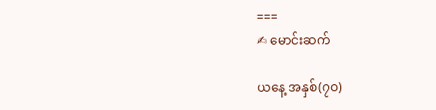===
✍ မောင်းဆက်

ယနေ့ အနှစ်(၇ဝ)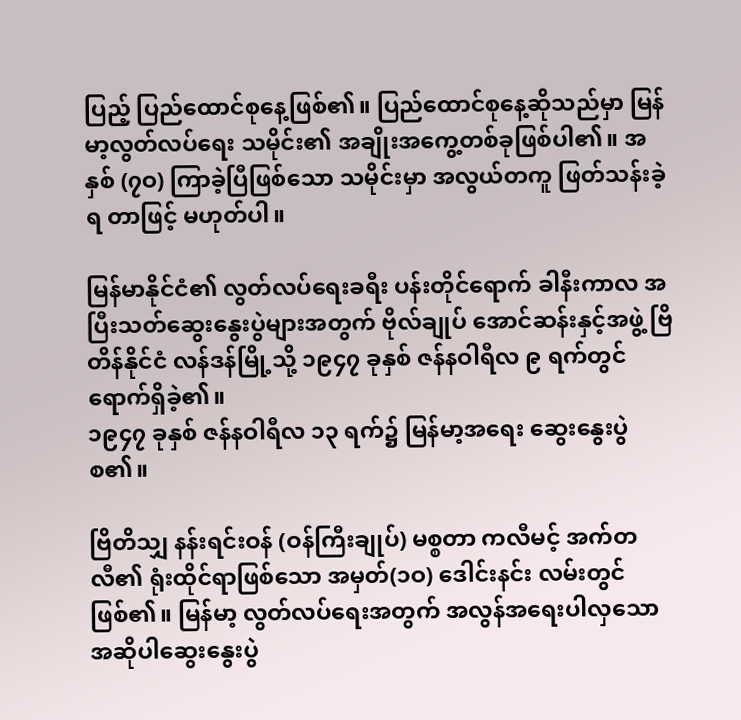ပြည့် ပြည်ထောင်စုနေ့ဖြစ်၏။ ပြည်ထောင်စုနေ့ဆိုသည်မှာ မြန်မာ့လွတ်လပ်ရေး သမိုင်း၏ အချိုးအကွေ့တစ်ခုဖြစ်ပါ၏။ အနှစ် (၇ဝ) ကြာခဲ့ပြီဖြစ်သော သမိုင်းမှာ အလွယ်တကူ ဖြတ်သန်းခဲ့ရ တာဖြင့် မဟုတ်ပါ။

မြန်မာနိုင်ငံ၏ လွတ်လပ်ရေးခရီး ပန်းတိုင်ရောက် ခါနီးကာလ အပြီးသတ်ဆွေးနွေးပွဲများအတွက် ဗိုလ်ချုပ် အောင်ဆန်းနှင့်အဖွဲ့ ဗြိတိန်နိုင်ငံ လန်ဒန်မြို့သို့ ၁၉၄၇ ခုနှစ် ဇန်နဝါရီလ ၉ ရက်တွင် ရောက်ရှိခဲ့၏။
၁၉၄၇ ခုနှစ် ဇန်နဝါရီလ ၁၃ ရက်၌ မြန်မာ့အရေး ဆွေးနွေးပွဲစ၏။

ဗြိတိသျှ နန်းရင်းဝန် (ဝန်ကြီးချုပ်) မစ္စတာ ကလီမင့် အက်တလီ၏ ရုံးထိုင်ရာဖြစ်သော အမှတ်(၁ဝ) ဒေါင်းနင်း လမ်းတွင် ဖြစ်၏။ မြန်မာ့ လွတ်လပ်ရေးအတွက် အလွန်အရေးပါလှသော အဆိုပါဆွေးနွေးပွဲ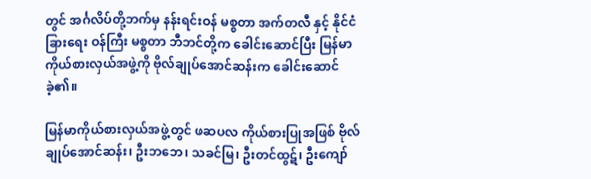တွင် အင်္ဂလိပ်တို့ဘက်မှ နန်းရင်းဝန် မစ္စတာ အက်တလီ နှင့် နိုင်ငံခြားရေး ဝန်ကြီး မစ္စတာ ဘီဘင်တို့က ခေါင်းဆောင်ပြီး မြန်မာ ကိုယ်စားလှယ်အဖွဲ့ကို ဗိုလ်ချုပ်အောင်ဆန်းက ခေါင်းဆောင်ခဲ့၏။

မြန်မာကိုယ်စားလှယ်အဖွဲ့တွင် ဖဆပလ ကိုယ်စားပြုအဖြစ် ဗိုလ်ချုပ်အောင်ဆန်း၊ ဦးဘဘေ၊ သခင်မြ၊ ဦးတင်ထွဋ်၊ ဦးကျော်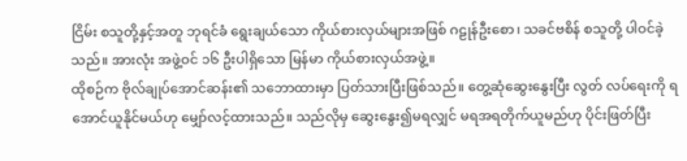ငြိမ်း စသူတို့နှင့်အတူ ဘုရင်ခံ ရွေးချယ်သော ကိုယ်စားလှယ်များအဖြစ် ဂဠုန်ဦးစော၊ သခင်ဗစိန် စသူတို့ ပါဝင်ခဲ့သည်။ အားလုံး အဖွဲ့ဝင် ၁၆ ဦးပါရှိသော မြန်မာ ကိုယ်စားလှယ်အဖွဲ့။
ထိုစဉ်က ဗိုလ်ချုပ်အောင်ဆန်း၏ သဘောထားမှာ ပြတ်သားပြီးဖြစ်သည်။ တွေ့ဆုံဆွေးနွေးပြီး လွတ် လပ်ရေးကို ရအောင်ယူနိုင်မယ်ဟု မျှော်လင့်ထားသည်။ သည်လိုမှ ဆွေးနွေး၍မရလျှင် မရအရတိုက်ယူမည်ဟု ပိုင်းဖြတ်ပြီး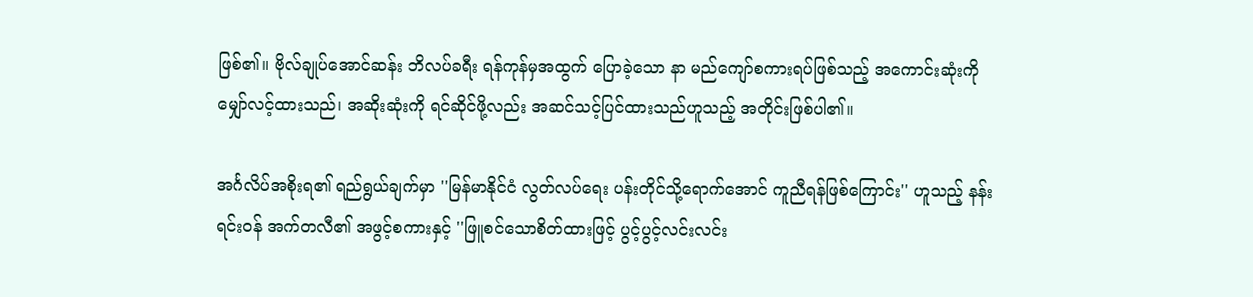ဖြစ်၏။ ဗိုလ်ချုပ်အောင်ဆန်း ဘိလပ်ခရီး ရန်ကုန်မှအထွက် ပြောခဲ့သော နာ မည်ကျော်စကားရပ်ဖြစ်သည့် အကောင်းဆုံးကို မျှော်လင့်ထားသည်၊ အဆိုးဆုံးကို ရင်ဆိုင်ဖို့လည်း အဆင်သင့်ပြင်ထားသည်ဟူသည့် အတိုင်းဖြစ်ပါ၏။

အင်္ဂလိပ်အစိုးရ၏ ရည်ရွယ်ချက်မှာ ''မြန်မာနိုင်ငံ လွတ်လပ်ရေး ပန်းတိုင်သို့ရောက်အောင် ကူညီရန်ဖြစ်ကြောင်း'' ဟူသည့် နန်းရင်းဝန် အက်တလီ၏ အဖွင့်စကားနှင့် ''ဖြူစင်သောစိတ်ထားဖြင့် ပွင့်ပွင့်လင်းလင်း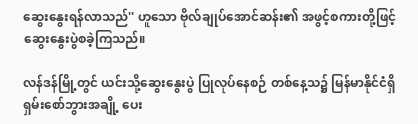ဆွေးနွေးရန်လာသည်'' ဟူသော ဗိုလ်ချုပ်အောင်ဆန်း၏ အဖွင့်စကားတို့ဖြင့် ဆွေးနွေးပွဲစခဲ့ကြသည်။

လန်ဒန်မြို့တွင် ယင်းသို့ဆွေးနွေးပွဲ ပြုလုပ်နေစဉ် တစ်နေ့သ၌ မြန်မာနိုင်ငံရှိ ရှမ်းစော်ဘွားအချို့ ပေး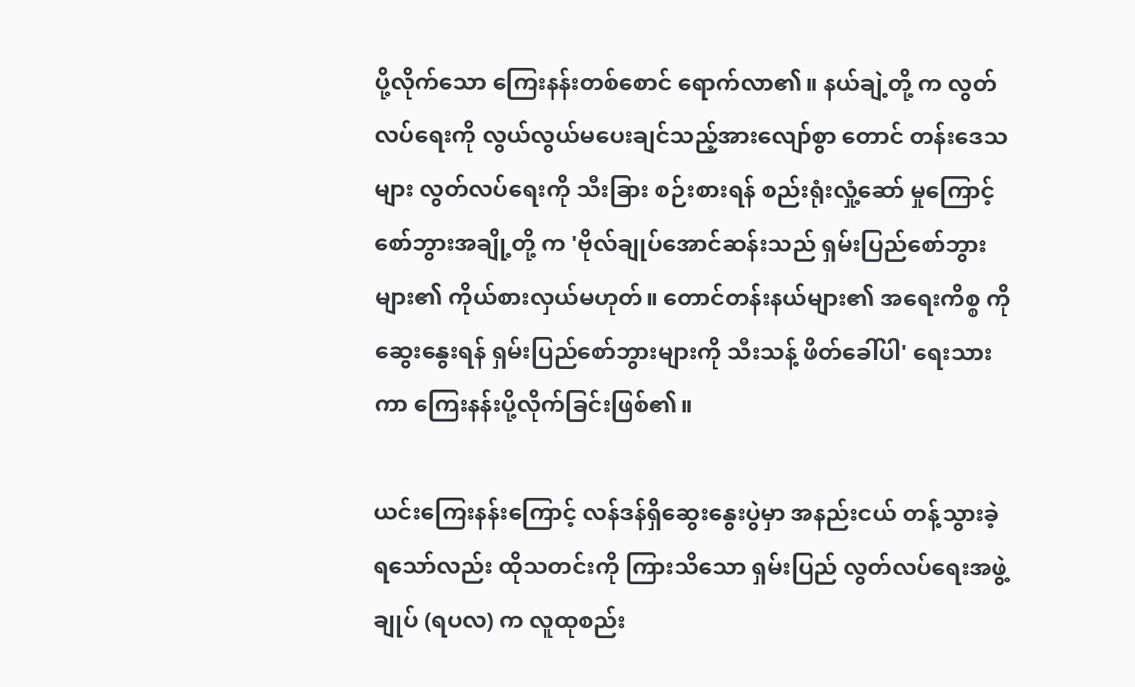ပို့လိုက်သော ကြေးနန်းတစ်စောင် ရောက်လာ၏။ နယ်ချဲ့တို့ က လွတ်လပ်ရေးကို လွယ်လွယ်မပေးချင်သည့်အားလျော်စွာ တောင် တန်းဒေသများ လွတ်လပ်ရေးကို သီးခြား စဉ်းစားရန် စည်းရုံးလှုံ့ဆော် မှုကြောင့် စော်ဘွားအချို့တို့ က 'ဗိုလ်ချုပ်အောင်ဆန်းသည် ရှမ်းပြည်စော်ဘွား များ၏ ကိုယ်စားလှယ်မဟုတ်။ တောင်တန်းနယ်များ၏ အရေးကိစ္စ ကိုဆွေးနွေးရန် ရှမ်းပြည်စော်ဘွားများကို သီးသန့် ဖိတ်ခေါ်ပါ' ရေးသား ကာ ကြေးနန်းပို့လိုက်ခြင်းဖြစ်၏။

ယင်းကြေးနန်းကြောင့် လန်ဒန်ရှိဆွေးနွေးပွဲမှာ အနည်းငယ် တန့်သွားခဲ့ ရသော်လည်း ထိုသတင်းကို ကြားသိသော ရှမ်းပြည် လွတ်လပ်ရေးအဖွဲ့ချုပ် (ရပလ) က လူထုစည်း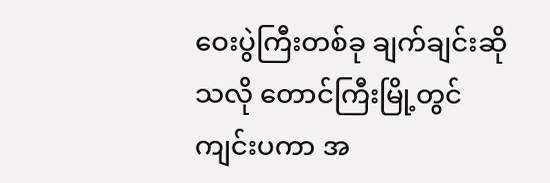ဝေးပွဲကြီးတစ်ခု ချက်ချင်းဆိုသလို တောင်ကြီးမြို့တွင် ကျင်းပကာ အ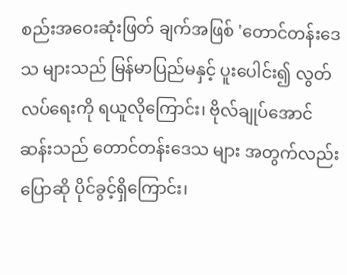စည်းအဝေးဆုံးဖြတ် ချက်အဖြစ် 'တောင်တန်းဒေသ များသည် မြန်မာပြည်မနှင့် ပူးပေါင်း၍ လွတ်လပ်ရေးကို ရယူလိုကြောင်း၊ ဗိုလ်ချုပ်အောင်ဆန်းသည် တောင်တန်းဒေသ များ အတွက်လည်း ပြောဆို ပိုင်ခွင့်ရှိကြောင်း၊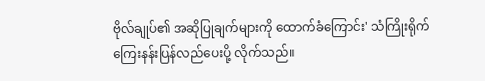ဗိုလ်ချုပ်၏ အဆိုပြုချက်များကို ထောက်ခံကြောင်း' သံကြိုးရိုက် ကြေးနန်းပြန်လည်ပေးပို့ လိုက်သည်။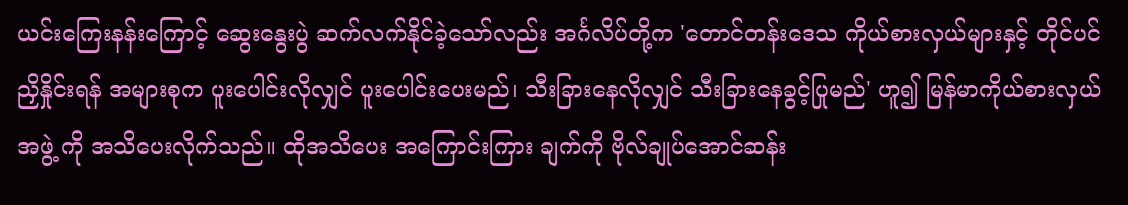ယင်းကြေးနန်းကြောင့် ဆွေးနွေးပွဲ ဆက်လက်နိုင်ခဲ့သော်လည်း အင်္ဂလိပ်တို့က 'တောင်တန်းဒေသ ကိုယ်စားလှယ်များနှင့် တိုင်ပင်ညှိနှိုင်းရန် အများစုက ပူးပေါင်းလိုလျှင် ပူးပေါင်းပေးမည်၊ သီးခြားနေလိုလျှင် သီးခြားနေခွင့်ပြုမည်' ဟူ၍ မြန်မာကိုယ်စားလှယ်အဖွဲ့ ကို အသိပေးလိုက်သည်။ ထိုအသိပေး အကြောင်းကြား ချက်ကို ဗိုလ်ချုပ်အောင်ဆန်း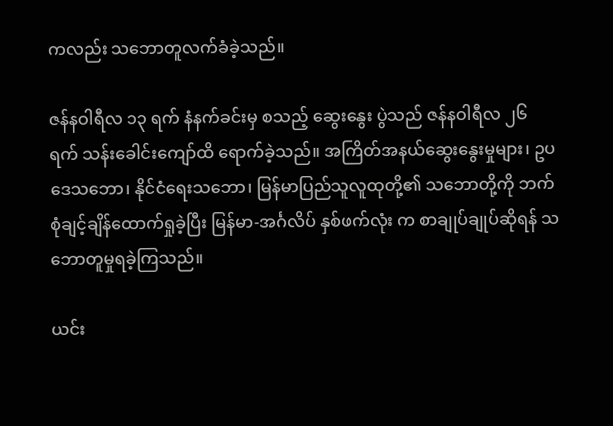ကလည်း သဘောတူလက်ခံခဲ့သည်။

ဇန်နဝါရီလ ၁၃ ရက် နံနက်ခင်းမှ စသည့် ဆွေးနွေး ပွဲသည် ဇန်နဝါရီလ ၂၆ ရက် သန်းခေါင်းကျော်ထိ ရောက်ခဲ့သည်။ အကြိတ်အနယ်ဆွေးနွေးမှုများ၊ ဥပဒေသဘော၊ နိုင်ငံရေးသဘော၊ မြန်မာပြည်သူလူထုတို့၏ သဘောတို့ကို ဘက်စုံချင့်ချိန်ထောက်ရှုခဲ့ပြီး မြန်မာ-အင်္ဂလိပ် နှစ်ဖက်လုံး က စာချုပ်ချုပ်ဆိုရန် သဘောတူမှုရခဲ့ကြသည်။

ယင်း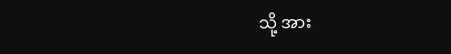သို့ အား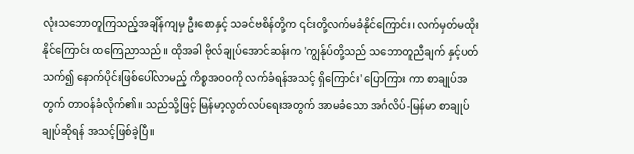လုံးသဘောတူကြသည့်အချိန်ကျမှ ဦးစောနှင့် သခင်ဗစိန်တို့က ၎င်းတို့လက်မခံနိုင်ကြောင်း၊ လက်မှတ်မထိုးနိုင်ကြောင်း ထကြေညာသည်။ ထိုအခါ ဗိုလ်ချုပ်အောင်ဆန်းက 'ကျွန်ုပ်တို့သည် သဘောတူညီချက် နှင့်ပတ် သက်၍ နောက်ပိုင်းဖြစ်ပေါ်လာမည့် ကိစ္စအဝဝကို လက်ခံရန်အသင့် ရှိကြောင်း' ပြောကြား ကာ စာချုပ်အတွက် တာဝန်ခံလိုက်၏။ သည်သို့ဖြင့် မြန်မာ့လွတ်လပ်ရေးအတွက် အာမခံသော အင်္ဂလိပ်-မြန်မာ စာချုပ်ချုပ်ဆိုရန် အသင့်ဖြစ်ခဲ့ပြီ။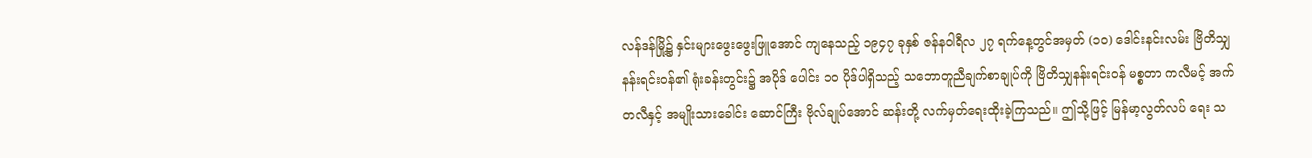လန်ဒန်မြို့၌ နှင်းများဖွေးဖွေးဖြူအောင် ကျနေသည့် ၁၉၄၇ ခုနှစ် ဇန်နဝါရီလ ၂၇ ရက်နေ့တွင်အမှတ် (၁ဝ) ဒေါင်းနင်းလမ်း ဗြိတိသျှနန်းရင်းဝန်၏ ရုံးခန်းတွင်း၌ အပိုဒ် ပေါင်း ၁ဝ ပိုဒ်ပါရှိသည့် သဘောတူညီချက်စာချုပ်ကို ဗြိတိသျှနန်းရင်းဝန် မစ္စတာ ကလီမင့် အက်တလီနှင့် အမျိုးသားခေါင်း ဆောင်ကြီး ဗိုလ်ချုပ်အောင် ဆန်းတို့ လက်မှတ်ရေးထိုးခဲ့ကြသည်။ ဤသို့ဖြင့် မြန်မာ့လွတ်လပ် ရေး သ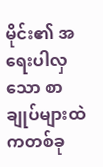မိုင်း၏ အရေးပါလှသော စာချုပ်များထဲကတစ်ခု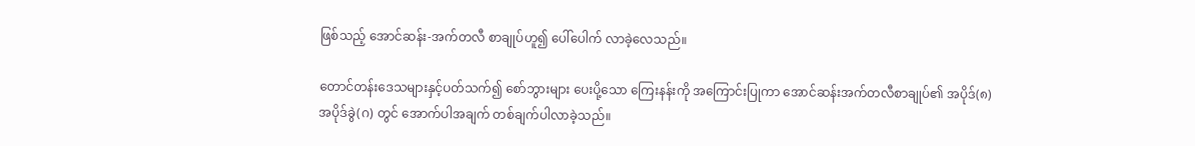ဖြစ်သည့် အောင်ဆန်း-အက်တလီ စာချုပ်ဟူ၍ ပေါ်ပေါက် လာခဲ့လေသည်။

တောင်တန်းဒေသများနှင့်ပတ်သက်၍ စော်ဘွားများ ပေးပို့သော ကြေးနန်းကို အကြောင်းပြုကာ အောင်ဆန်းအက်တလီစာချုပ်၏ အပိုဒ်(၈) အပိုဒ်ခွဲ(ဂ) တွင် အောက်ပါအချက် တစ်ချက်ပါလာခဲ့သည်။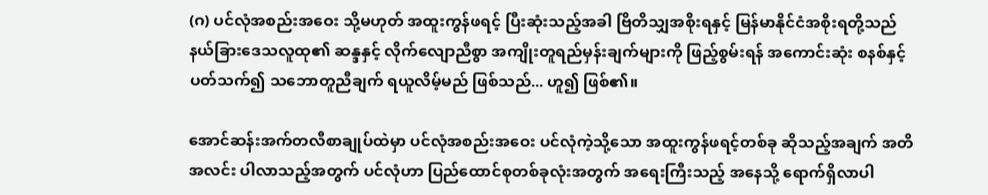(ဂ) ပင်လုံအစည်းအဝေး သို့မဟုတ် အထူးကွန်ဖရင့် ပြီးဆုံးသည့်အခါ ဗြိတိသျှအစိုးရနှင့် မြန်မာနိုင်ငံအစိုးရတို့သည် နယ်ခြားဒေသလူထု၏ ဆန္ဒနှင့် လိုက်လျောညီစွာ အကျိုးတူရည်မှန်းချက်များကို ဖြည့်စွမ်းရန် အကောင်းဆုံး စနစ်နှင့်ပတ်သက်၍ သဘောတူညီချက် ရယူလိမ့်မည် ဖြစ်သည်... ဟူ၍ ဖြစ်၏။

အောင်ဆန်းအက်တလီစာချုပ်ထဲမှာ ပင်လုံအစည်းအဝေး ပင်လုံကဲ့သို့သော အထူးကွန်ဖရင့်တစ်ခု ဆိုသည့်အချက် အတိအလင်း ပါလာသည့်အတွက် ပင်လုံဟာ ပြည်ထောင်စုတစ်ခုလုံးအတွက် အရေးကြီးသည့် အနေသို့ ရောက်ရှိလာပါ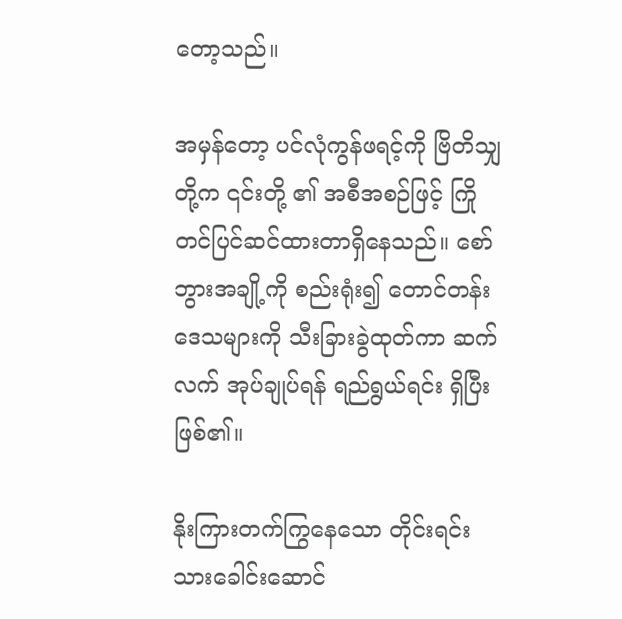တော့သည်။

အမှန်တော့ ပင်လုံကွန်ဖရင့်ကို ဗြိတိသျှတို့က ၎င်းတို့ ၏ အစီအစဉ်ဖြင့် ကြိုတင်ပြင်ဆင်ထားတာရှိနေသည်။ စော်ဘွားအချို့ကို စည်းရုံး၍ တောင်တန်းဒေသများကို သီးခြားခွဲထုတ်ကာ ဆက်လက် အုပ်ချုပ်ရန် ရည်ရွယ်ရင်း ရှိပြီးဖြစ်၏။

နိုးကြားတက်ကြွနေသော တိုင်းရင်းသားခေါင်းဆောင်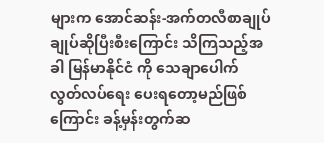များက အောင်ဆန်း-အက်တလီစာချုပ်ချုပ်ဆိုပြီးစီးကြောင်း သိကြသည့်အခါ မြန်မာနိုင်ငံ ကို သေချာပေါက် လွတ်လပ်ရေး ပေးရတော့မည်ဖြစ်ကြောင်း ခန့်မှန်းတွက်ဆ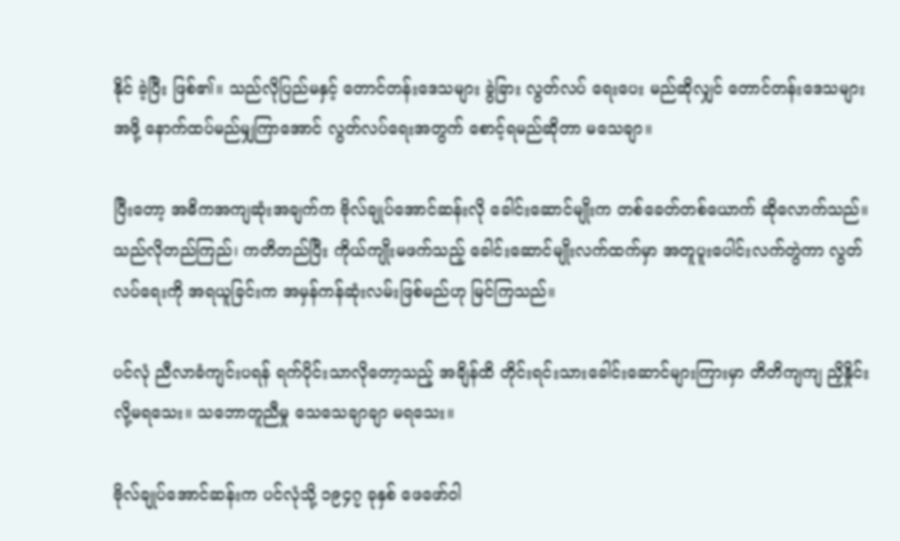နိုင် ခဲ့ပြီး ဖြစ်၏။ သည်လိုပြည်မနှင့် တောင်တန်းဒေသများ ခွဲခြား လွတ်လပ် ရေးပေး မည်ဆိုလျှင် တောင်တန်းဒေသများအဖို့ နောက်ထပ်မည်မျှကြာအောင် လွတ်လပ်ရေးအတွက် စောင့်ရမည်ဆိုတာ မသေချာ။

ပြီးတော့ အဓိကအကျဆုံးအချက်က ဗိုလ်ချုပ်အောင်ဆန်းလို ခေါင်းဆောင်မျိုးက တစ်ခေတ်တစ်ယောက် ဆိုလောက်သည်။ သည်လိုတည်ကြည်၊ ကတိတည်ပြီး ကိုယ်ကျိုးမဖက်သည့် ခေါင်းဆောင်မျိုးလက်ထက်မှာ အတူပူးပေါင်းလက်တွဲကာ လွတ်လပ်ရေးကို အရယူခြင်းက အမှန်ကန်ဆုံးလမ်းဖြစ်မည်ဟု မြင်ကြသည်။

ပင်လုံ ညီလာခံကျင်းပရန် ရက်ပိုင်းသာလိုတော့သည့် အချိန်ထိ တိုင်းရင်းသားခေါင်းဆောင်များကြားမှာ တိတိကျကျ ညှိနှိုင်းလို့မရသေး။ သဘောတူညီမှု သေသေချာချာ မရသေး။

ဗိုလ်ချုပ်အောင်ဆန်းက ပင်လုံသို့ ၁၉၄၇ ခုနှစ် ဖေဖော်ဝါ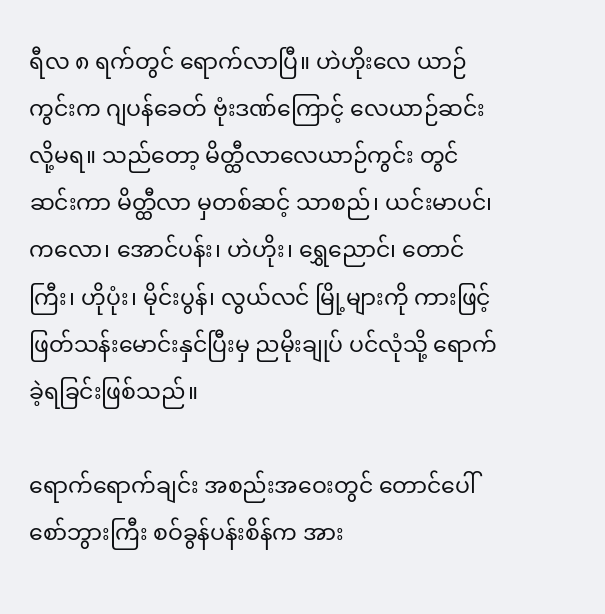ရီလ ၈ ရက်တွင် ရောက်လာပြီ။ ဟဲဟိုးလေ ယာဉ်ကွင်းက ဂျပန်ခေတ် ဗုံးဒဏ်ကြောင့် လေယာဉ်ဆင်းလို့မရ။ သည်တော့ မိတ္ထီလာလေယာဉ်ကွင်း တွင် ဆင်းကာ မိတ္ထီလာ မှတစ်ဆင့် သာစည်၊ ယင်းမာပင်၊ ကလော၊ အောင်ပန်း၊ ဟဲဟိုး၊ ရွှေညောင်၊ တောင်ကြီး၊ ဟိုပုံး၊ မိုင်းပွန်၊ လွယ်လင် မြို့များကို ကားဖြင့် ဖြတ်သန်းမောင်းနှင်ပြီးမှ ညမိုးချုပ် ပင်လုံသို့ ရောက်ခဲ့ရခြင်းဖြစ်သည်။

ရောက်ရောက်ချင်း အစည်းအဝေးတွင် တောင်ပေါ်စော်ဘွားကြီး စဝ်ခွန်ပန်းစိန်က အား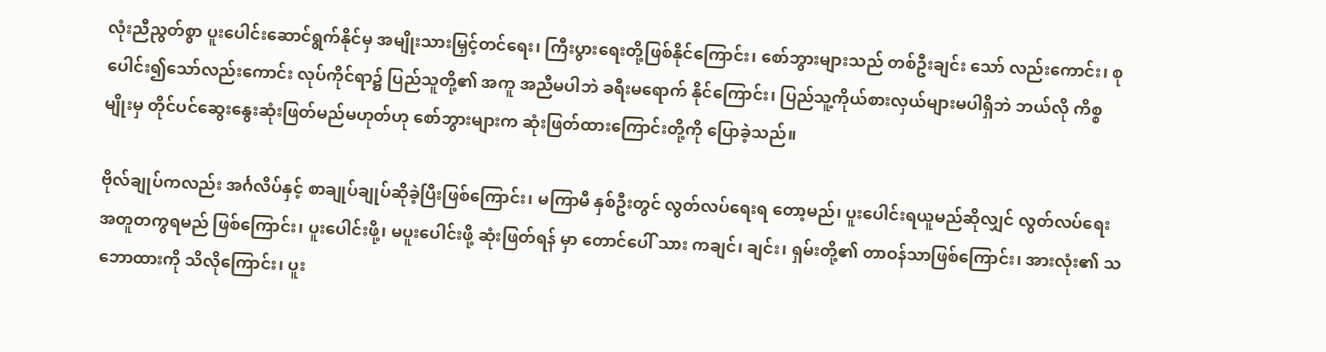လုံးညီညွတ်စွာ ပူးပေါင်းဆောင်ရွက်နိုင်မှ အမျိုးသားမြှင့်တင်ရေး၊ ကြီးပွားရေးတို့ဖြစ်နိုင်ကြောင်း၊ စော်ဘွားများသည် တစ်ဦးချင်း သော် လည်းကောင်း၊ စုပေါင်း၍သော်လည်းကောင်း လုပ်ကိုင်ရာ၌ ပြည်သူတို့၏ အကူ အညီမပါဘဲ ခရီးမရောက် နိုင်ကြောင်း၊ ပြည်သူ့ကိုယ်စားလှယ်များမပါရှိဘဲ ဘယ်လို ကိစ္စမျိုးမှ တိုင်ပင်ဆွေးနွေးဆုံးဖြတ်မည်မဟုတ်ဟု စော်ဘွားများက ဆုံးဖြတ်ထားကြောင်းတို့ကို ပြောခဲ့သည်။

ဗိုလ်ချုပ်ကလည်း အင်္ဂလိပ်နှင့် စာချုပ်ချုပ်ဆိုခဲ့ပြီးဖြစ်ကြောင်း၊ မကြာမီ နှစ်ဦးတွင် လွတ်လပ်ရေးရ တော့မည်၊ ပူးပေါင်းရယူမည်ဆိုလျှင် လွတ်လပ်ရေး အတူတကွရမည် ဖြစ်ကြောင်း၊ ပူးပေါင်းဖို့၊ မပူးပေါင်းဖို့ ဆုံးဖြတ်ရန် မှာ တောင်ပေါ် သား ကချင်၊ ချင်း၊ ရှမ်းတို့၏ တာဝန်သာဖြစ်ကြောင်း၊ အားလုံး၏ သဘောထားကို သိလိုကြောင်း၊ ပူး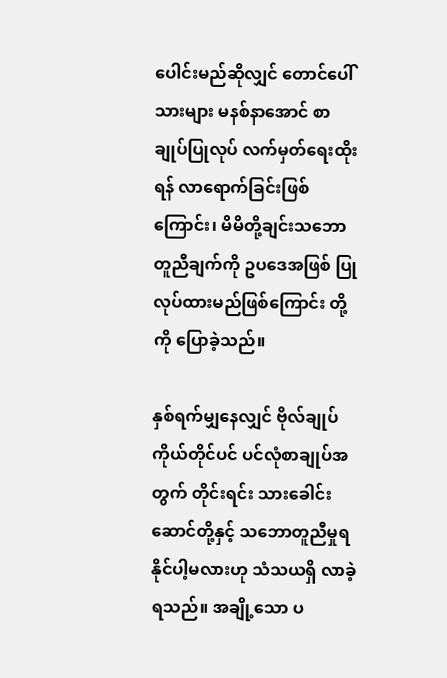ပေါင်းမည်ဆိုလျှင် တောင်ပေါ်သားများ မနစ်နာအောင် စာချုပ်ပြုလုပ် လက်မှတ်ရေးထိုးရန် လာရောက်ခြင်းဖြစ်ကြောင်း၊ မိမိတို့ချင်းသဘောတူညီချက်ကို ဥပဒေအဖြစ် ပြုလုပ်ထားမည်ဖြစ်ကြောင်း တို့ကို ပြောခဲ့သည်။

နှစ်ရက်မျှနေလျှင် ဗိုလ်ချုပ်ကိုယ်တိုင်ပင် ပင်လုံစာချုပ်အတွက် တိုင်းရင်း သားခေါင်းဆောင်တို့နှင့် သဘောတူညီမှုရနိုင်ပါ့မလားဟု သံသယရှိ လာခဲ့ရသည်။ အချို့သော ပ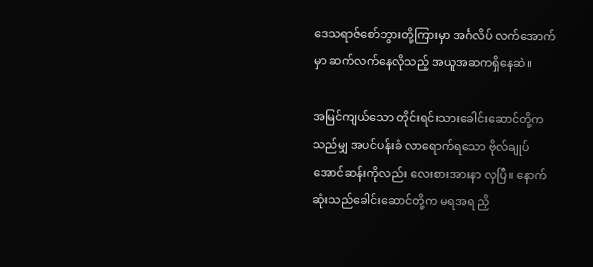ဒေသရာဇ်စော်ဘွားတို့ကြားမှာ အင်္ဂလိပ် လက်အောက်မှာ ဆက်လက်နေလိုသည့် အယူအဆကရှိနေဆဲ။

အမြင်ကျယ်သော တိုင်းရင်းသားခေါင်းဆောင်တို့ကသည်မျှ အပင်ပန်းခံ လာရောက်ရသော ဗိုလ်ချုပ်အောင်ဆန်းကိုလည်း လေးစားအားနာ လှပြီ။ နောက်ဆုံးသည်ခေါင်းဆောင်တို့က မရအရ ညှိ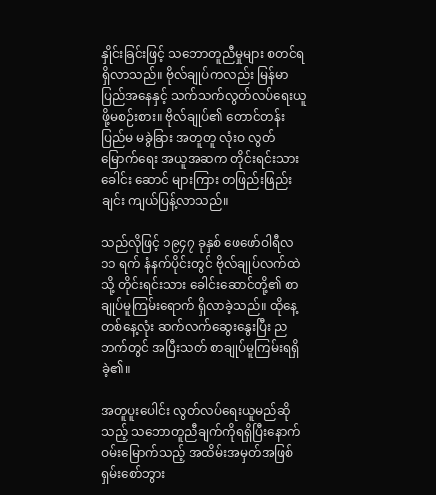နှိုင်းခြင်းဖြင့် သဘောတူညီမှုများ စတင်ရရှိလာသည်။ ဗိုလ်ချုပ်ကလည်း မြန်မာပြည်အနေနှင့် သက်သက်လွတ်လပ်ရေးယူဖို့မစဉ်းစား။ ဗိုလ်ချုပ်၏ တောင်တန်းပြည်မ မခွဲခြား အတူတူ လုံးဝ လွတ်မြောက်ရေး အယူအဆက တိုင်းရင်းသားခေါင်း ဆောင် များကြား တဖြည်းဖြည်းချင်း ကျယ်ပြန့်လာသည်။

သည်လိုဖြင့် ၁၉၄၇ ခုနှစ် ဖေဖော်ဝါရီလ ၁၁ ရက် နံနက်ပိုင်းတွင် ဗိုလ်ချုပ်လက်ထဲသို့ တိုင်းရင်းသား ခေါင်းဆောင်တို့၏ စာချုပ်မူကြမ်းရောက် ရှိလာခဲ့သည်။ ထိုနေ့တစ်နေ့လုံး ဆက်လက်ဆွေးနွေးပြီး ညဘက်တွင် အပြီးသတ် စာချုပ်မူကြမ်းရရှိခဲ့၏။

အတူပူးပေါင်း လွတ်လပ်ရေးယူမည်ဆိုသည့် သဘောတူညီချက်ကိုရရှိပြီးနောက် ဝမ်းမြောက်သည့် အထိမ်းအမှတ်အဖြစ် ရှမ်းစော်ဘွား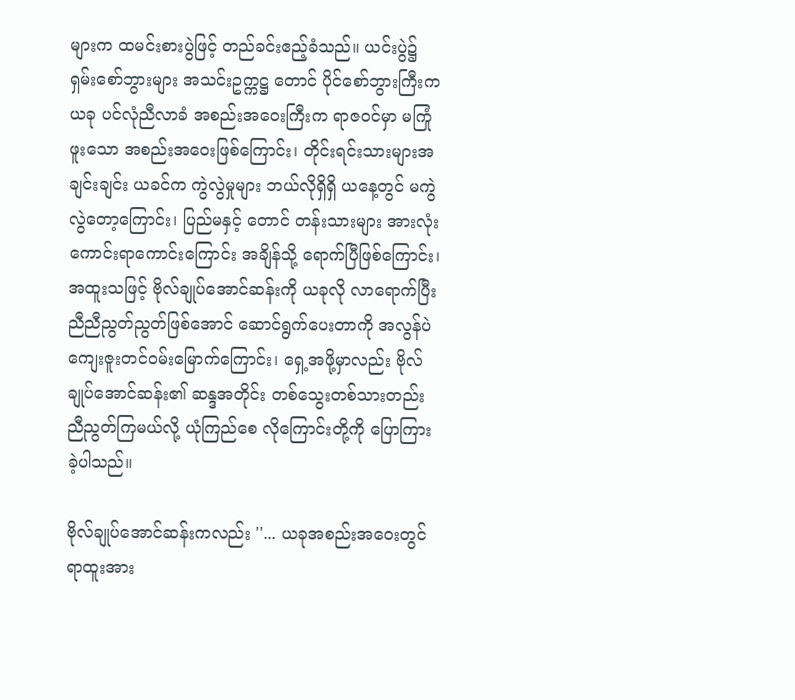များက ထမင်းစားပွဲဖြင့် တည်ခင်းဧည့်ခံသည်။ ယင်းပွဲ၌ ရှမ်းစော်ဘွားများ အသင်းဥက္ကဋ္ဌ တောင် ပိုင်စော်ဘွားကြီးက ယခု ပင်လုံညီလာခံ အစည်းအဝေးကြီးက ရာဇဝင်မှာ မကြုံဖူးသော အစည်းအဝေးဖြစ်ကြောင်း၊ တိုင်းရင်းသားများအချင်းချင်း ယခင်က ကွဲလွဲမှုများ ဘယ်လိုရှိရှိ ယနေ့တွင် မကွဲလွဲတော့ကြောင်း၊ ပြည်မနှင့် တောင် တန်းသားများ အားလုံးကောင်းရာကောင်းကြောင်း အချိန်သို့ ရောက်ပြီဖြစ်ကြောင်း၊ အထူးသဖြင့် ဗိုလ်ချုပ်အောင်ဆန်းကို ယခုလို လာရောက်ပြီး ညီညီညွတ်ညွတ်ဖြစ်အောင် ဆောင်ရွက်ပေးတာကို အလွန်ပဲ ကျေးဇူးတင်ဝမ်းမြောက်ကြောင်း၊ ရှေ့အဖို့မှာလည်း ဗိုလ်ချုပ်အောင်ဆန်း၏ ဆန္ဒအတိုင်း တစ်သွေးတစ်သားတည်း ညီညွတ်ကြမယ်လို့ ယုံကြည်စေ လိုကြောင်းတို့ကို ပြောကြားခဲ့ပါသည်။

ဗိုလ်ချုပ်အောင်ဆန်းကလည်း ''... ယခုအစည်းအဝေးတွင် ရာထူးအား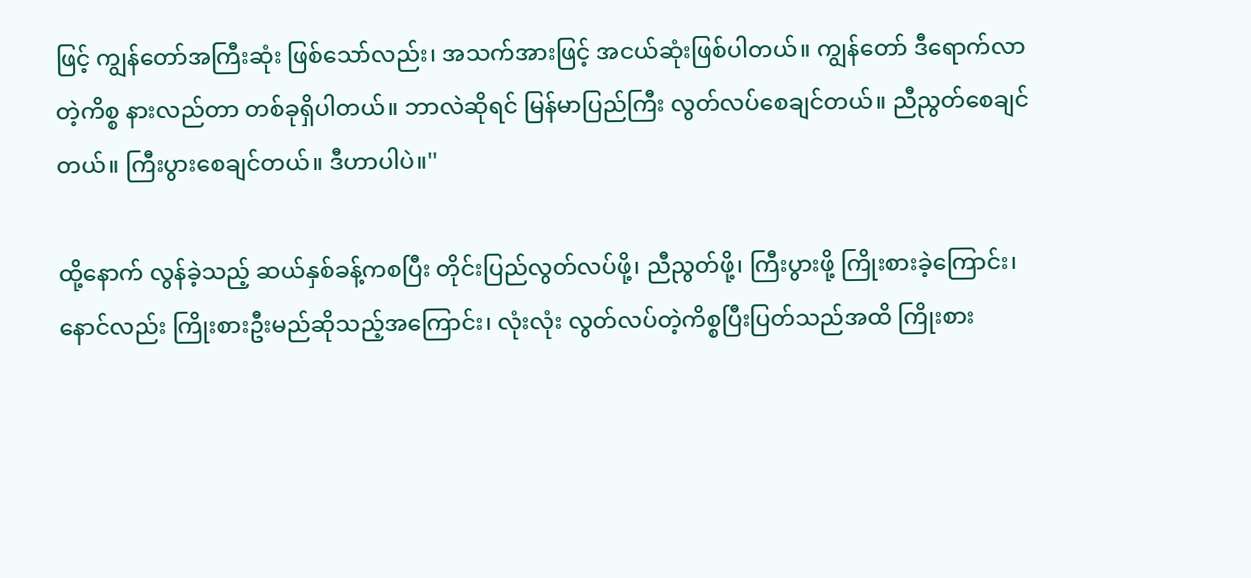ဖြင့် ကျွန်တော်အကြီးဆုံး ဖြစ်သော်လည်း၊ အသက်အားဖြင့် အငယ်ဆုံးဖြစ်ပါတယ်။ ကျွန်တော် ဒီရောက်လာတဲ့ကိစ္စ နားလည်တာ တစ်ခုရှိပါတယ်။ ဘာလဲဆိုရင် မြန်မာပြည်ကြီး လွတ်လပ်စေချင်တယ်။ ညီညွတ်စေချင်တယ်။ ကြီးပွားစေချင်တယ်။ ဒီဟာပါပဲ။''

ထို့နောက် လွန်ခဲ့သည့် ဆယ်နှစ်ခန့်ကစပြီး တိုင်းပြည်လွတ်လပ်ဖို့၊ ညီညွတ်ဖို့၊ ကြီးပွားဖို့ ကြိုးစားခဲ့ကြောင်း၊ နောင်လည်း ကြိုးစားဦးမည်ဆိုသည့်အကြောင်း၊ လုံးလုံး လွတ်လပ်တဲ့ကိစ္စပြီးပြတ်သည်အထိ ကြိုးစား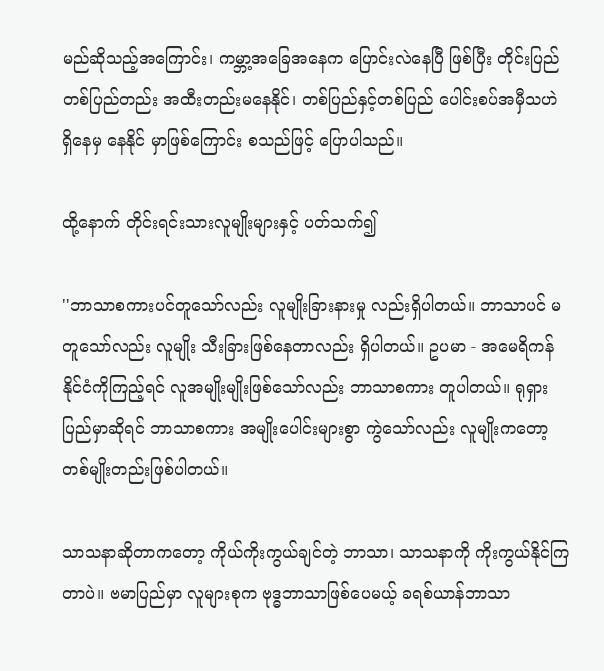မည်ဆိုသည့်အကြောင်း၊ ကမ္ဘာ့အခြေအနေက ပြောင်းလဲနေပြီ ဖြစ်ပြီး တိုင်းပြည်တစ်ပြည်တည်း အထီးတည်းမနေနိုင်၊ တစ်ပြည်နှင့်တစ်ပြည် ပေါင်းစပ်အမှီသဟဲ ရှိနေမှ နေနိုင် မှာဖြစ်ကြောင်း စသည်ဖြင့် ပြောပါသည်။

ထို့နောက် တိုင်းရင်းသားလူမျိုးများနှင့် ပတ်သက်၍

''ဘာသာစကားပင်တူသော်လည်း လူမျိုးခြားနားမှု လည်းရှိပါတယ်။ ဘာသာပင် မတူသော်လည်း လူမျိုး သီးခြားဖြစ်နေတာလည်း ရှိပါတယ်။ ဥပမာ - အမေရိကန် နိုင်ငံကိုကြည့်ရင် လူအမျိုးမျိုးဖြစ်သော်လည်း ဘာသာစကား တူပါတယ်။ ရုရှားပြည်မှာဆိုရင် ဘာသာစကား အမျိုးပေါင်းများစွာ ကွဲသော်လည်း လူမျိုးကတော့ တစ်မျိုးတည်းဖြစ်ပါတယ်။

သာသနာဆိုတာကတော့ ကိုယ်ကိုးကွယ်ချင်တဲ့ ဘာသာ၊ သာသနာကို ကိုးကွယ်နိုင်ကြတာပဲ။ ဗမာပြည်မှာ လူများစုက ဗုဒ္ဓဘာသာဖြစ်ပေမယ့် ခရစ်ယာန်ဘာသာ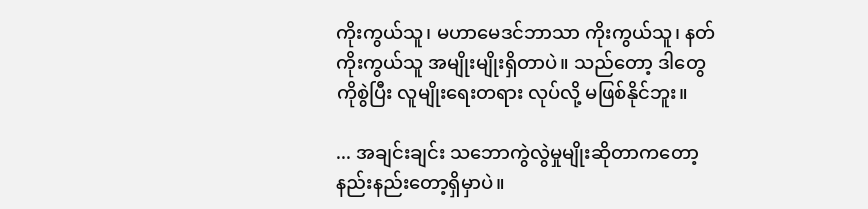ကိုးကွယ်သူ၊ မဟာမေဒင်ဘာသာ ကိုးကွယ်သူ၊ နတ်ကိုးကွယ်သူ အမျိုးမျိုးရှိတာပဲ။ သည်တော့ ဒါတွေကိုစွဲပြီး လူမျိုးရေးတရား လုပ်လို့ မဖြစ်နိုင်ဘူး။

... အချင်းချင်း သဘောကွဲလွဲမှုမျိုးဆိုတာကတော့ နည်းနည်းတော့ရှိမှာပဲ။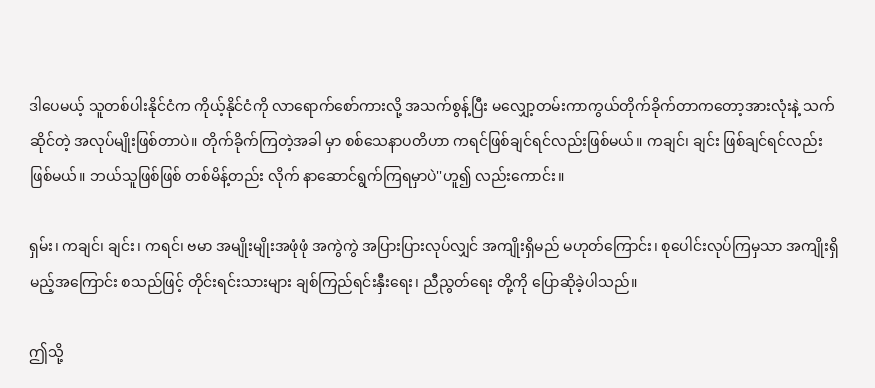ဒါပေမယ့် သူတစ်ပါးနိုင်ငံက ကိုယ့်နိုင်ငံကို လာရောက်စော်ကားလို့ အသက်စွန့်ပြီး မလျှော့တမ်းကာကွယ်တိုက်ခိုက်တာကတော့အားလုံးနဲ့ သက်ဆိုင်တဲ့ အလုပ်မျိုးဖြစ်တာပဲ။ တိုက်ခိုက်ကြတဲ့အခါ မှာ စစ်သေနာပတိဟာ ကရင်ဖြစ်ချင်ရင်လည်းဖြစ်မယ်။ ကချင်၊ ချင်း ဖြစ်ချင်ရင်လည်း ဖြစ်မယ်။ ဘယ်သူဖြစ်ဖြစ် တစ်မိန့်တည်း လိုက် နာဆောင်ရွက်ကြရမှာပဲ''ဟူ၍ လည်းကောင်း။

ရှမ်း၊ ကချင်၊ ချင်း၊ ကရင်၊ ဗမာ အမျိုးမျိုးအဖုံဖုံ အကွဲကွဲ အပြားပြားလုပ်လျှင် အကျိုးရှိမည် မဟုတ်ကြောင်း၊ စုပေါင်းလုပ်ကြမှသာ အကျိုးရှိမည့်အကြောင်း စသည်ဖြင့် တိုင်းရင်းသားများ ချစ်ကြည်ရင်းနှီးရေး၊ ညီညွတ်ရေး တို့ကို ပြောဆိုခဲ့ပါသည်။

ဤသို့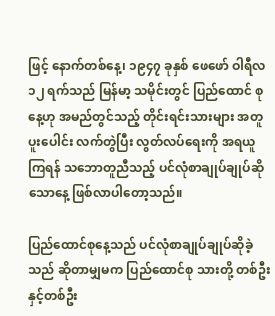ဖြင့် နောက်တစ်နေ့၊ ၁၉၄၇ ခုနှစ် ဖေဖော် ဝါရီလ ၁၂ ရက်သည် မြန်မာ့ သမိုင်းတွင် ပြည်ထောင် စုနေ့ဟု အမည်တွင်သည့် တိုင်းရင်းသားများ အတူပူးပေါင်း လက်တွဲပြီး လွတ်လပ်ရေးကို အရယူကြရန် သဘောတူညီသည့် ပင်လုံစာချုပ်ချုပ်ဆိုသောနေ့ ဖြစ်လာပါတော့သည်။

ပြည်ထောင်စုနေ့သည် ပင်လုံစာချုပ်ချုပ်ဆိုခဲ့သည် ဆိုတာမျှမက ပြည်ထောင်စု သားတို့ တစ်ဦးနှင့်တစ်ဦး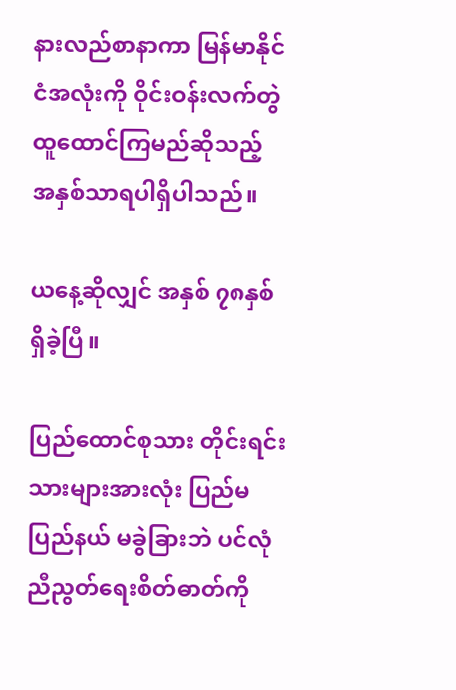နားလည်စာနာကာ မြန်မာနိုင်ငံအလုံးကို ဝိုင်းဝန်းလက်တွဲ ထူထောင်ကြမည်ဆိုသည့် အနှစ်သာရပါရှိပါသည်။

ယနေ့ဆိုလျှင် အနှစ် ၇၈နှစ် ရှိခဲ့ပြီ။

ပြည်ထောင်စုသား တိုင်းရင်းသားများအားလုံး ပြည်မ ပြည်နယ် မခွဲခြားဘဲ ပင်လုံညီညွတ်ရေးစိတ်ဓာတ်ကို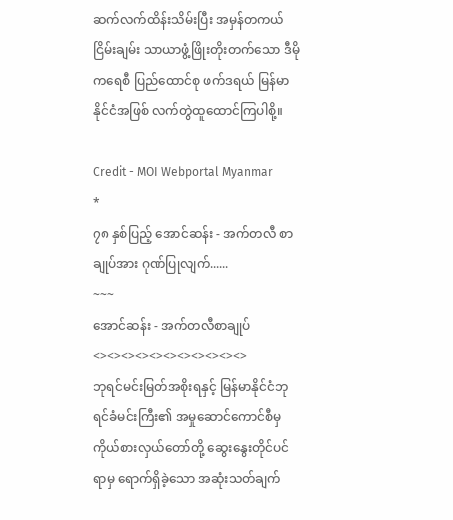ဆက်လက်ထိန်းသိမ်းပြီး အမှန်တကယ် ငြိမ်းချမ်း သာယာဖွံ့ဖြိုးတိုးတက်သော ဒီမိုကရေစီ ပြည်ထောင်စု ဖက်ဒရယ် မြန်မာနိုင်ငံအဖြစ် လက်တွဲထူထောင်ကြပါစို့။

Credit - MOI Webportal Myanmar
*
၇၈ နှစ်ပြည့် အောင်ဆန်း - အက်တလီ စာချုပ်အား ဂုဏ်ပြုလျက်......
~~~
အောင်ဆန်း - အက်တလီစာချုပ်
<><><><><><><><><><><>
ဘုရင်မင်းမြတ်အစိုးရနှင့် မြန်မာနိုင်ငံဘုရင်ခံမင်းကြီး၏ အမှုဆောင်ကောင်စီမှ ကိုယ်စားလှယ်တော်တို့ ဆွေးနွေးတိုင်ပင် ရာမှ ရောက်ရှိခဲ့သော အဆုံးသတ်ချက်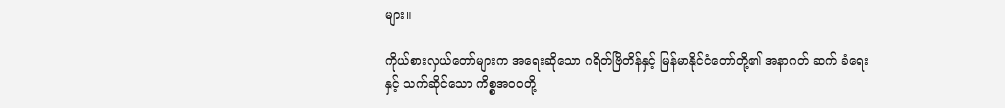များ။

ကိုယ်စားလှယ်တော်များက အရေးဆိုသော ဂရိတ်ဗြိတိန်နှင့် မြန်မာနိုင်ငံတော်တို့၏ အနာဂတ် ဆက် ခံရေးနှင့် သက်ဆိုင်သော ကိစ္စအဝဝတို့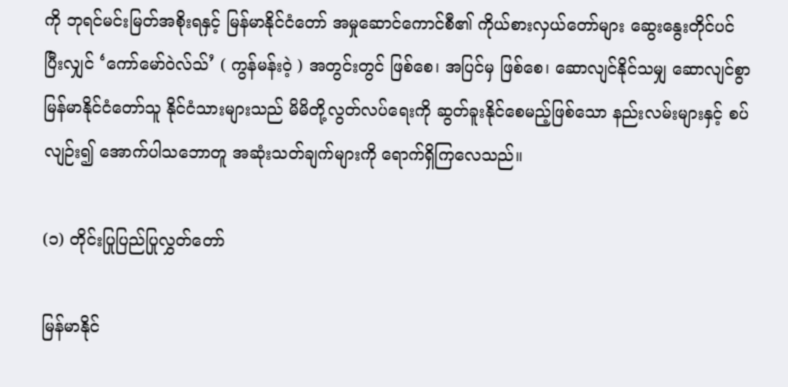ကို ဘုရင်မင်းမြတ်အစိုးရနှင့် မြန်မာနိုင်ငံတော် အမှုဆောင်ကောင်စီ၏ ကိုယ်စားလှယ်တော်များ ဆွေးနွေးတိုင်ပင်ပြီးလျှင် ‘ကော်မော်ဝဲလ်သ်’ ( ကွန်မန်းဝဲ့ ) အတွင်းတွင် ဖြစ်စေ၊ အပြင်မှ ဖြစ်စေ၊ ဆောလျင်နိုင်သမျှ ဆောလျင်စွာ မြန်မာနိုင်ငံတော်သူ နိုင်ငံသားများသည် မိမိတို့လွတ်လပ်ရေးကို ဆွတ်ခူးနိုင်စေမည့်ဖြစ်သော နည်းလမ်းများနှင့် စပ်လျဉ်း၍ အောက်ပါသဘောတူ အဆုံးသတ်ချက်များကို ရောက်ရှိကြလေသည်။

(၁) တိုင်းပြုပြည်ပြုလွှတ်တော်

မြန်မာနိုင်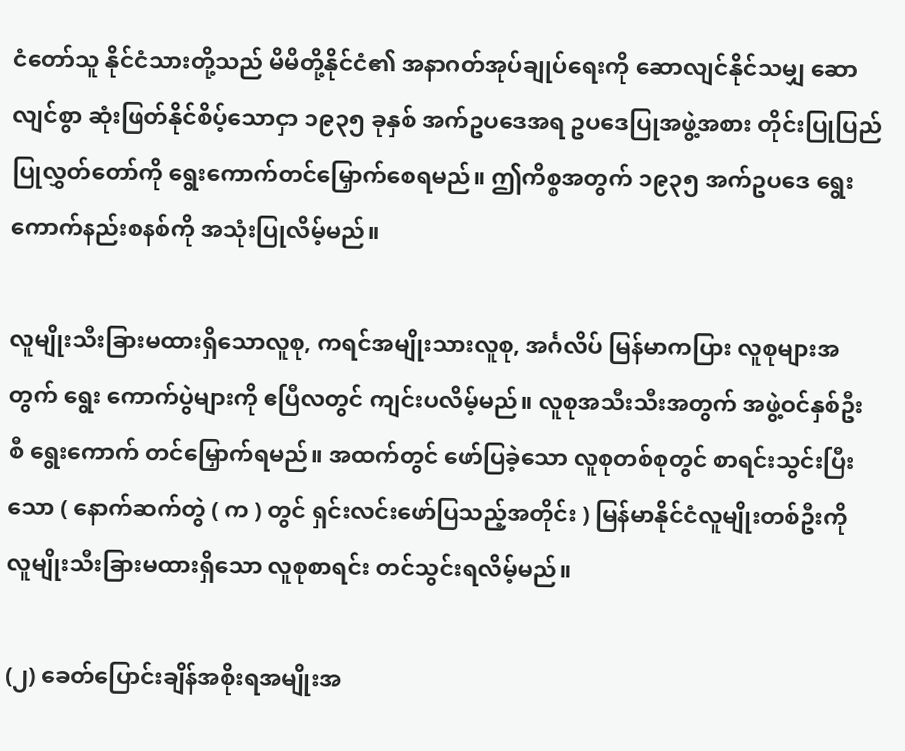ငံတော်သူ နိုင်ငံသားတို့သည် မိမိတို့နိုင်ငံ၏ အနာဂတ်အုပ်ချုပ်ရေးကို ဆောလျင်နိုင်သမျှ ဆောလျင်စွာ ဆုံးဖြတ်နိုင်စိပ့်သောငှာ ၁၉၃၅ ခုနှစ် အက်ဥပဒေအရ ဥပဒေပြုအဖွဲ့အစား တိုင်းပြုပြည်ပြုလွှတ်တော်ကို ရွေးကောက်တင်မြှောက်စေရမည်။ ဤကိစ္စအတွက် ၁၉၃၅ အက်ဥပဒေ ရွေး ကောက်နည်းစနစ်ကို အသုံးပြုလိမ့်မည်။

လူမျိုးသီးခြားမထားရှိသောလူစု, ကရင်အမျိုးသားလူစု, အင်္ဂလိပ် မြန်မာကပြား လူစုများအတွက် ရွေး ကောက်ပွဲများကို ဧပြီလတွင် ကျင်းပလိမ့်မည်။ လူစုအသီးသီးအတွက် အဖွဲ့ဝင်နှစ်ဦးစီ ရွေးကောက် တင်မြှောက်ရမည်။ အထက်တွင် ဖော်ပြခဲ့သော လူစုတစ်စုတွင် စာရင်းသွင်းပြီးသော ( နောက်ဆက်တွဲ ( က ) တွင် ရှင်းလင်းဖော်ပြသည့်အတိုင်း ) မြန်မာနိုင်ငံလူမျိုးတစ်ဦးကို လူမျိုးသီးခြားမထားရှိသော လူစုစာရင်း တင်သွင်းရလိမ့်မည်။

(၂) ခေတ်ပြောင်းချိန်အစိုးရအမျိုးအ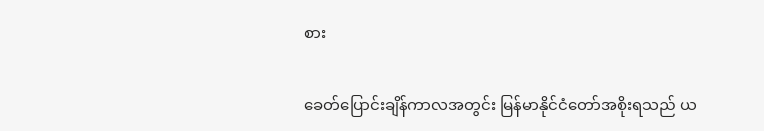စား

ခေတ်ပြောင်းချိန်ကာလအတွင်း မြန်မာနိုင်ငံတော်အစိုးရသည် ယ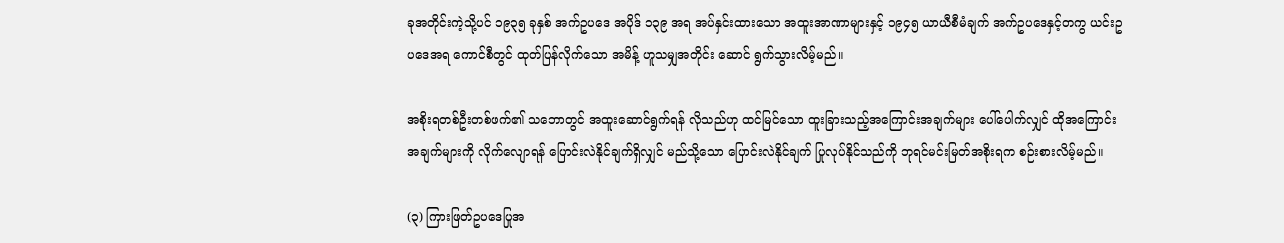ခုအတိုင်းကဲ့သို့ပင် ၁၉၃၅ ခုနှစ် အက်ဥပဒေ အပိုဒ် ၁၃၉ အရ အပ်နှင်းထားသော အထူးအာဏာများနှင့် ၁၉၄၅ ယာယီစီမံချက် အက်ဥပဒေနှင့်တကွ ယင်းဥပဒေအရ ကောင်စီတွင် ထုတ်ပြန်လိုက်သော အမိန့် ဟူသမျှအတိုင်း ဆောင် ရွက်သွားလိမ့်မည်။

အစိုးရတစ်ဦးတစ်ဖက်၏ သဘောတွင် အထူးဆောင်ရွက်ရန် လိုသည်ဟု ထင်မြင်သော ထူးခြားသည့်အကြောင်းအချက်များ ပေါ်ပေါက်လျှင် ထိုအကြောင်းအချက်များကို လိုက်လျောရန် ပြောင်းလဲနိုင်ချက်ရှိလျှင် မည်သို့သော ပြောင်းလဲနိုင်ချက် ပြုလုပ်နိုင်သည်ကို ဘုရင်မင်းမြတ်အစိုးရက စဉ်းစားလိမ့်မည်။

(၃) ကြားဖြတ်ဥပဒေပြုအ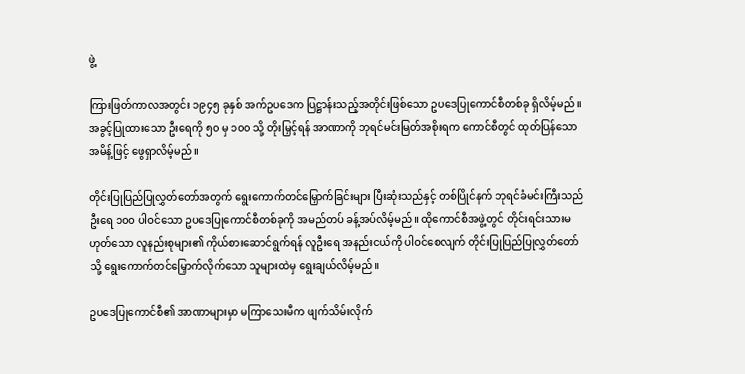ဖွဲ့

ကြားဖြတ်ကာလအတွင်း ၁၉၄၅ ခုနှစ် အက်ဥပဒေက ပြဋ္ဌာန်းသည့်အတိုင်းဖြစ်သော ဥပဒေပြုကောင်စီတစ်ခု ရှိလိမ့်မည်။ အခွင့်ပြုထားသော ဦးရေကို ၅၀ မှ ၁၀၀ သို့ တိုးမြှင့်ရန် အာဏာကို ဘုရင်မင်းမြတ်အစိုးရက ကောင်စီတွင် ထုတ်ပြန်သော အမိန့်ဖြင့် ဖွေရှာလိမ့်မည်။

တိုင်းပြုပြည်ပြုလွှတ်တော်အတွက် ရွေးကောက်တင်မြှောက်ခြင်းများ ပြီးဆုံးသည်နှင့် တစ်ပြိုင်နက် ဘုရင်ခံမင်းကြီးသည် ဦးရေ ၁၀၀ ပါဝင်သော ဥပဒေပြုကောင်စီတစ်ခုကို အမည်တပ် ခန့်အပ်လိမ့်မည်။ ထိုကောင်စီအဖွဲ့တွင် တိုင်းရင်းသားမဟုတ်သော လူနည်းစုများ၏ ကိုယ်စားဆောင်ရွက်ရန် လူဦးရေ အနည်းငယ်ကို ပါဝင်စေလျက် တိုင်းပြုပြည်ပြုလွှတ်တော်သို့ ရွေးကောက်တင်မြှောက်လိုက်သော သူများထဲမှ ရွေးချယ်လိမ့်မည်။

ဥပဒေပြုကောင်စီ၏ အာဏာများမှာ မကြာသေးမီက ဖျက်သိမ်းလိုက်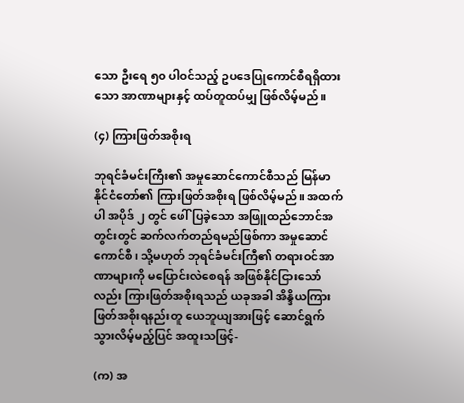သော ဦးရေ ၅၀ ပါဝင်သည့် ဥပဒေပြုကောင်စီရရှိထားသော အာဏာများနှင့် ထပ်တူထပ်မျှ ဖြစ်လိမ့်မည်။

(၄) ကြားဖြတ်အစိုးရ

ဘုရင်ခံမင်းကြီး၏ အမှုဆောင်ကောင်စီသည် မြန်မာနိုင်ငံတော်၏ ကြားဖြတ်အစိုးရ ဖြစ်လိမ့်မည်။ အထက်ပါ အပိုဒ် ၂ တွင် ဖေါ်ပြခဲ့သော အဖြူထည်ဘောင်အတွင်းတွင် ဆက်လက်တည်ရမည်ဖြစ်ကာ အမှုဆောင်ကောင်စီ၊ သို့မဟုတ် ဘုရင်ခံမင်းကြီ၏ တရားဝင်အာဏာများကို မပြောင်းလဲစေရန် အဖြစ်နိုင်ငြားသော်လည်း ကြားဖြတ်အစိုးရသည် ယခုအခါ အိန္ဒိယကြားဖြတ်အစိုးရနည်းတူ ယေဘူယျအားဖြင့် ဆောင်ရွက်သွားလိမ့်မည့်ပြင် အထူးသဖြင့်-

(က) အ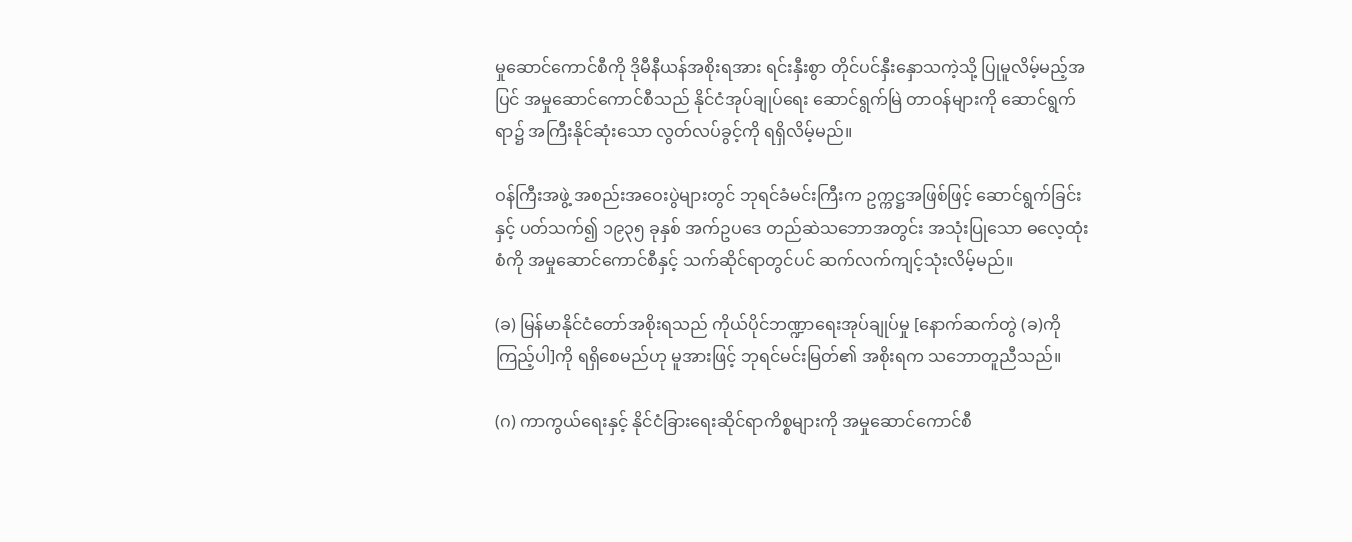မှုဆောင်ကောင်စီကို ဒိုမီနီယန်အစိုးရအား ရင်းနှီးစွာ တိုင်ပင်နှီးနှောသကဲ့သို့ ပြုမူလိမ့်မည့်အပြင် အမှုဆောင်ကောင်စီသည် နိုင်ငံအုပ်ချုပ်ရေး ဆောင်ရွက်မြဲ တာဝန်များကို ဆောင်ရွက်ရာ၌ အကြီးနိုင်ဆုံးသော လွတ်လပ်ခွင့်ကို ရရှိလိမ့်မည်။

ဝန်ကြီးအဖွဲ့ အစည်းအဝေးပွဲများတွင် ဘုရင်ခံမင်းကြီးက ဥက္ကဋ္ဌအဖြစ်ဖြင့် ဆောင်ရွက်ခြင်းနှင့် ပတ်သက်၍ ၁၉၃၅ ခုနှစ် အက်ဥပဒေ တည်ဆဲသဘောအတွင်း အသုံးပြုသော ဓလေ့ထုံးစံကို အမှုဆောင်ကောင်စီနှင့် သက်ဆိုင်ရာတွင်ပင် ဆက်လက်ကျင့်သုံးလိမ့်မည်။

(ခ) မြန်မာနိုင်ငံတော်အစိုးရသည် ကိုယ်ပိုင်ဘဏ္ဍာရေးအုပ်ချုပ်မှု [နောက်ဆက်တွဲ (ခ)ကို ကြည့်ပါ]ကို ရရှိစေမည်ဟု မူအားဖြင့် ဘုရင်မင်းမြတ်၏ အစိုးရက သဘောတူညီသည်။

(ဂ) ကာကွယ်ရေးနှင့် နိုင်ငံခြားရေးဆိုင်ရာကိစ္စများကို အမှုဆောင်ကောင်စီ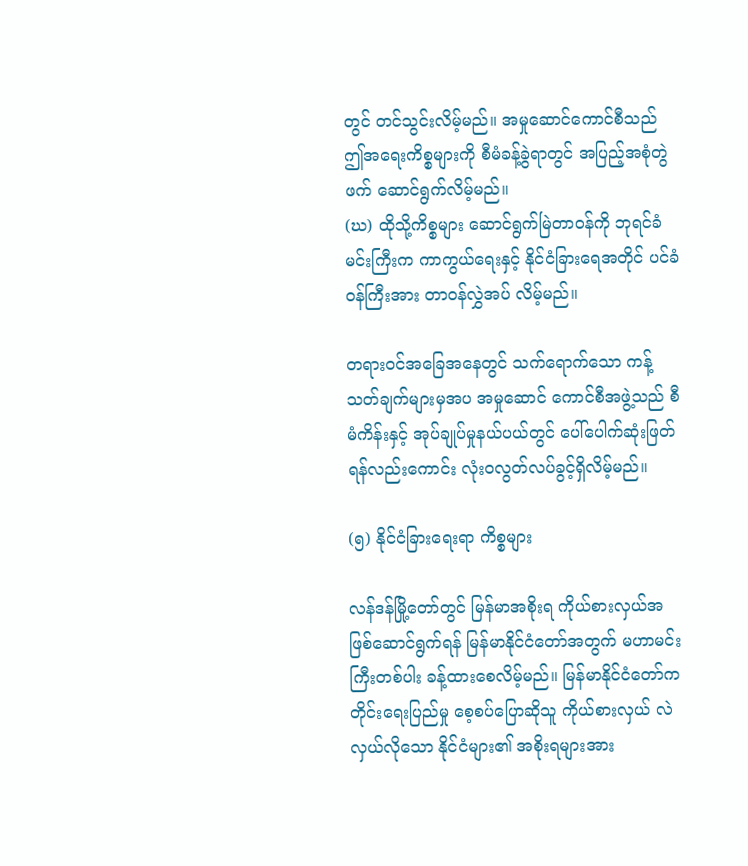တွင် တင်သွင်းလိမ့်မည်။ အမှုဆောင်ကောင်စီသည် ဤအရေးကိစ္စများကို စီမံခန့်ခွဲရာတွင် အပြည့်အစုံတွဲဖက် ဆောင်ရွက်လိမ့်မည်။
(ဃ) ထိုသို့ကိစ္စများ ဆောင်ရွက်မြဲတာဝန်ကို ဘုရင်ခံမင်းကြီးက ကာကွယ်ရေးနှင့် နိုင်ငံခြားရေအတိုင် ပင်ခံဝန်ကြီးအား တာဝန်လွှဲအပ် လိမ့်မည်။

တရားဝင်အခြေအနေတွင် သက်ရောက်သော ကန့်သတ်ချက်များမှအပ အမှုဆောင် ကောင်စီအဖွဲ့သည် စီမံကိန်းနှင့် အုပ်ချုပ်မှုနယ်ပယ်တွင် ပေါ်ပေါက်ဆုံးဖြတ်ရန်လည်းကောင်း လုံးဝလွတ်လပ်ခွင့်ရှိလိမ့်မည်။

(၅) နိုင်ငံခြားရေးရာ ကိစ္စများ

လန်ဒန်မြို့တော်တွင် မြန်မာအစိုးရ ကိုယ်စားလှယ်အဖြစ်ဆောင်ရွက်ရန် မြန်မာနိုင်ငံတော်အတွက် မဟာမင်းကြီးတစ်ပါး ခန့်ထားစေလိမ့်မည်။ မြန်မာနိုင်ငံတော်က တိုင်းရေးပြည်မှု စေ့စပ်ပြောဆိုသူ ကိုယ်စားလှယ် လဲလှယ်လိုသော နိုင်ငံများ၏ အစိုးရများအား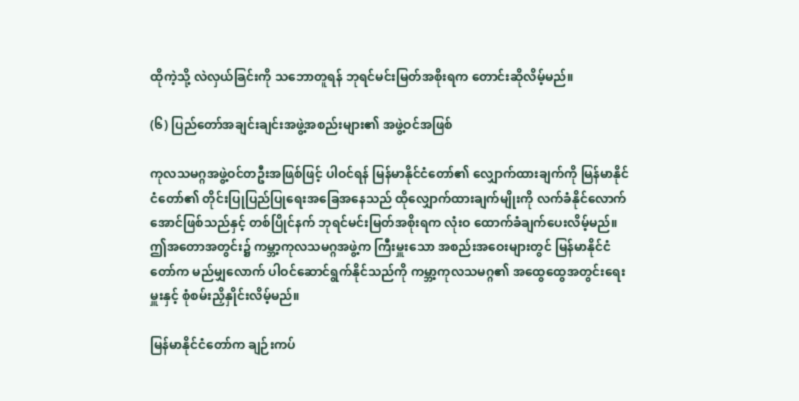ထိုကဲ့သို့ လဲလှယ်ခြင်းကို သဘောတူရန် ဘုရင်မင်းမြတ်အစိုးရက တောင်းဆိုလိမ့်မည်။

(၆) ပြည်တော်အချင်းချင်းအဖွဲ့အစည်းများ၏ အဖွဲ့ဝင်အဖြစ်

ကုလသမဂ္ဂအဖွဲ့ဝင်တဦးအဖြစ်ဖြင့် ပါဝင်ရန် မြန်မာနိုင်ငံတော်၏ လျှောက်ထားချက်ကို မြန်မာနိုင်ငံတော်၏ တိုင်းပြုပြည်ပြုရေးအခြေအနေသည် ထိုလျှောက်ထားချက်မျိုးကို လက်ခံနိုင်လောက်အောင်ဖြစ်သည်နှင့် တစ်ပြိုင်နက် ဘုရင်မင်းမြတ်အစိုးရက လုံးဝ ထောက်ခံချက်ပေးလိမ့်မည်။ ဤအတောအတွင်း၌ ကမ္ဘာ့ကုလသမဂ္ဂအဖွဲ့က ကြီးမှူးသော အစည်းအဝေးများတွင် မြန်မာနိုင်ငံတော်က မည်မျှလောက် ပါဝင်ဆောင်ရွက်နိုင်သည်ကို ကမ္ဘာ့ကုလသမဂ္ဂ၏ အထွေထွေအတွင်းရေးမှူးနှင့် စုံစမ်းညှိနှိုင်းလိမ့်မည်။

မြန်မာနိုင်ငံတော်က ချဉ်းကပ်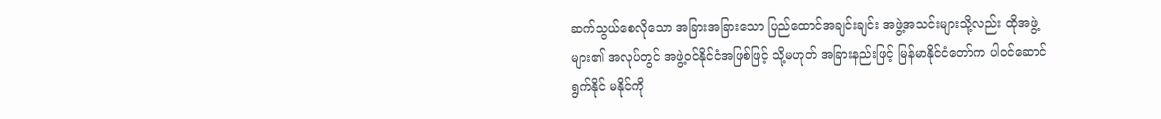ဆက်သွယ်စေလိုသော အခြားအခြားသော ပြည်ထောင်အချင်းချင်း အဖွဲ့အသင်းများသို့လည်း ထိုအဖွဲ့များ၏ အလုပ်တွင် အဖွဲ့ဝင်နိုင်ငံအဖြစ်ဖြင့် သို့မဟုတ် အခြားနည်းဖြင့် မြန်မာနိုင်ငံတော်က ပါဝင်ဆောင်ရွက်နိုင် မနိုင်ကို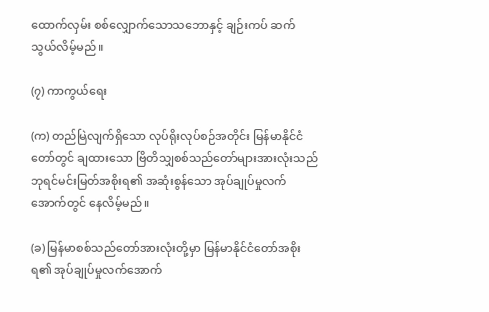ထောက်လှမ်း စစ်လျှောက်သောသဘောနှင့် ချဉ်းကပ် ဆက်သွယ်လိမ့်မည်။

(၇) ကာကွယ်ရေး

(က) တည်မြဲလျက်ရှိသော လုပ်ရိုးလုပ်စဉ်အတိုင်း မြန်မာနိုင်ငံတော်တွင် ချထားသော ဗြိတိသျှစစ်သည်တော်များအားလုံးသည် ဘုရင်မင်းမြတ်အစိုးရ၏ အဆုံးစွန်သော အုပ်ချုပ်မှုလက်အောက်တွင် နေလိမ့်မည်။

(ခ) မြန်မာစစ်သည်တော်အားလုံးတို့မှာ မြန်မာနိုင်ငံတော်အစိုးရ၏ အုပ်ချုပ်မှုလက်အောက်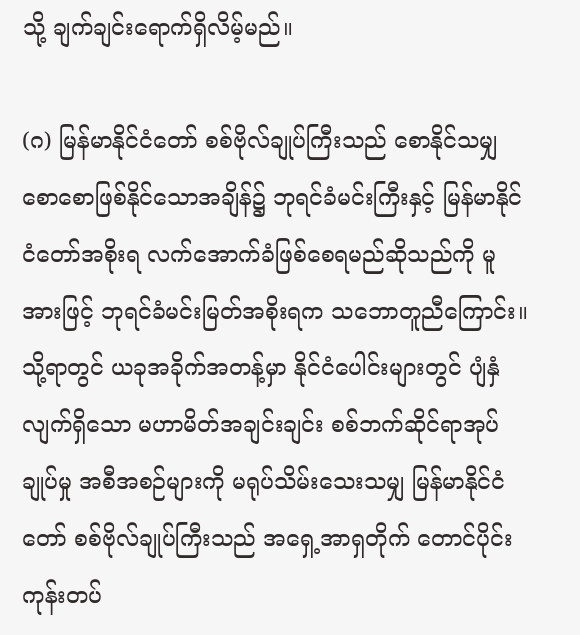သို့ ချက်ချင်းရောက်ရှိလိမ့်မည်။

(ဂ) မြန်မာနိုင်ငံတော် စစ်ဗိုလ်ချုပ်ကြီးသည် စောနိုင်သမျှ စောစောဖြစ်နိုင်သောအချိန်၌ ဘုရင်ခံမင်းကြီးနှင့် မြန်မာနိုင်ငံတော်အစိုးရ လက်အောက်ခံဖြစ်စေရမည်ဆိုသည်ကို မူအားဖြင့် ဘုရင်ခံမင်းမြတ်အစိုးရက သဘောတူညီကြောင်း။ သို့ရာတွင် ယခုအခိုက်အတန့်မှာ နိုင်ငံပေါင်းများတွင် ပျံနှံလျက်ရှိသော မဟာမိတ်အချင်းချင်း စစ်ဘက်ဆိုင်ရာအုပ်ချုပ်မှု အစီအစဉ်များကို မရုပ်သိမ်းသေးသမျှ မြန်မာနိုင်ငံတော် စစ်ဗိုလ်ချုပ်ကြီးသည် အရှေ့အာရှတိုက် တောင်ပိုင်း ကုန်းတပ်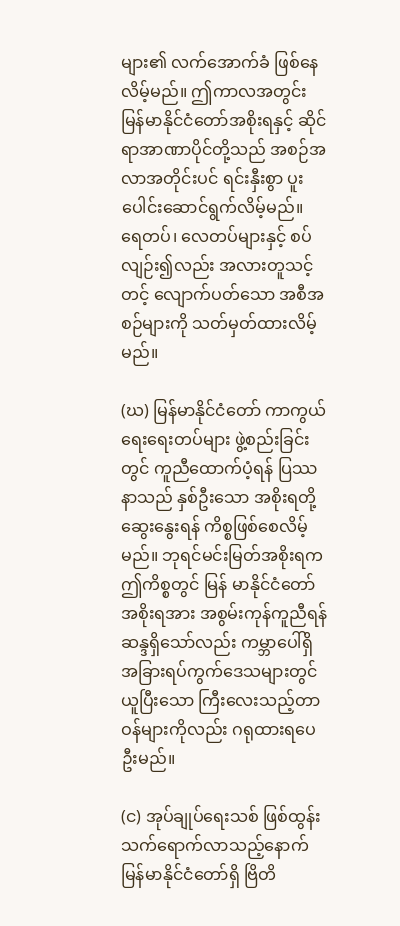များ၏ လက်အောက်ခံ ဖြစ်နေလိမ့်မည်။ ဤကာလအတွင်း မြန်မာနိုင်ငံတော်အစိုးရနှင့် ဆိုင်ရာအာဏာပိုင်တို့သည် အစဉ်အလာအတိုင်းပင် ရင်းနှီးစွာ ပူးပေါင်းဆောင်ရွက်လိမ့်မည်။
ရေတပ်၊ လေတပ်များနှင့် စပ်လျဉ်း၍လည်း အလားတူသင့်တင့် လျောက်ပတ်သော အစီအစဉ်များကို သတ်မှတ်ထားလိမ့်မည်။

(ဃ) မြန်မာနိုင်ငံတော် ကာကွယ်ရေးရေးတပ်များ ဖွဲ့စည်းခြင်းတွင် ကူညီထောက်ပံ့ရန် ပြဿနာသည် နှစ်ဦးသော အစိုးရတို့ ဆွေးနွေးရန် ကိစ္စဖြစ်စေလိမ့်မည်။ ဘုရင်မင်းမြတ်အစိုးရက ဤကိစ္စတွင် မြန် မာနိုင်ငံတော်အစိုးရအား အစွမ်းကုန်ကူညီရန် ဆန္ဒရှိသော်လည်း ကမ္ဘာပေါ်ရှိ အခြားရပ်ကွက်ဒေသများတွင် ယူပြီးသော ကြီးလေးသည့်တာဝန်များကိုလည်း ဂရုထားရပေဦးမည်။

(င) အုပ်ချုပ်ရေးသစ် ဖြစ်ထွန်းသက်ရောက်လာသည့်နောက် မြန်မာနိုင်ငံတော်ရှိ ဗြိတိ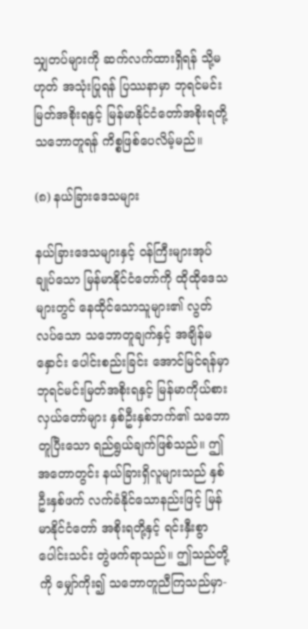သျှတပ်များကို ဆက်လက်ထားရှိရန် သို့မဟုတ် အသုံးပြုရန် ပြဿနာမှာ ဘုရင်မင်းမြတ်အစိုးရနှင့် မြန်မာနိုင်ငံတော်အစိုးရတို့ သဘောတူရန် ကိစ္စဖြစ်ပေလိမ့်မည်။

(၈) နယ်ခြားဒေသများ

နယ်ခြားဒေသများနှင့် ဝန်ကြီးများအုပ်ချုပ်သော မြန်မာနိုင်ငံတော်ကို ထိုထိုဒေသများတွင် နေထိုင်သောသူများ၏ လွတ်လပ်သော သဘောတူချက်နှင့် အချိန်မနှောင်း ပေါင်းစည်းခြင်း အောင်မြင်ရန်မှာ ဘုရင်မင်းမြတ်အစိုးရနှင့် မြန်မာကိုယ်စားလှယ်တော်များ နှစ်ဦးနှစ်ဘက်၏ သဘောတူပြီးသော ရည်ရွယ်ချက်ဖြစ်သည်။ ဤအတောတွင်း နယ်ခြားရှိလူများသည် နှစ်ဦးနှစ်ဖက် လက်ခံနိုင်သောနည်းဖြင့် မြန်မာနိုင်ငံတော် အစိုးရတို့နှင့် ရင်းနှီးစွာ ပေါင်းသင်း တွဲဖက်ရာသည်။ ဤသည်တို့ကို မျှော်ကိုး၍ သဘောတူညီကြသည်မှာ-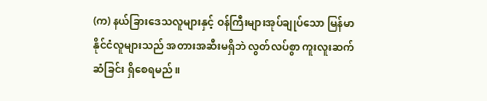(က) နယ်ခြားဒေသလူများနှင့် ဝန်ကြီးများအုပ်ချုပ်သော မြန်မာနိုင်ငံလူများသည် အတားအဆီးမရှိဘဲ လွတ်လပ်စွာ ကူးလူးဆက်ဆံခြင်း ရှိစေရမည်။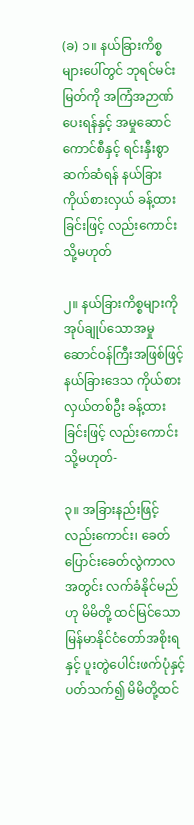(ခ) ၁။ နယ်ခြားကိစ္စများပေါ်တွင် ဘုရင်မင်းမြတ်ကို အကြံအဉာဏ်ပေးရန်နှင့် အမှုဆောင်ကောင်စီနှင့် ရင်းနှီးစွာ ဆက်ဆံရန် နယ်ခြားကိုယ်စားလှယ် ခန့်ထားခြင်းဖြင့် လည်းကောင်း သို့မဟုတ်

၂။ နယ်ခြားကိစ္စများကို အုပ်ချုပ်သောအမှုဆောင်ဝန်ကြီးအဖြစ်ဖြင့် နယ်ခြားဒေသ ကိုယ်စားလှယ်တစ်ဦး ခန့်ထားခြင်းဖြင့် လည်းကောင်း သို့မဟုတ်-

၃။ အခြားနည်းဖြင့် လည်းကောင်း၊ ခေတ်ပြောင်းခေတ်လွဲကာလအတွင်း လက်ခံနိုင်မည်ဟု မိမိတို့ ထင်မြင်သော မြန်မာနိုင်ငံတော်အစိုးရနှင့် ပူးတွဲပေါင်းဖက်ပုံနှင့် ပတ်သက်၍ မိမိတို့ထင်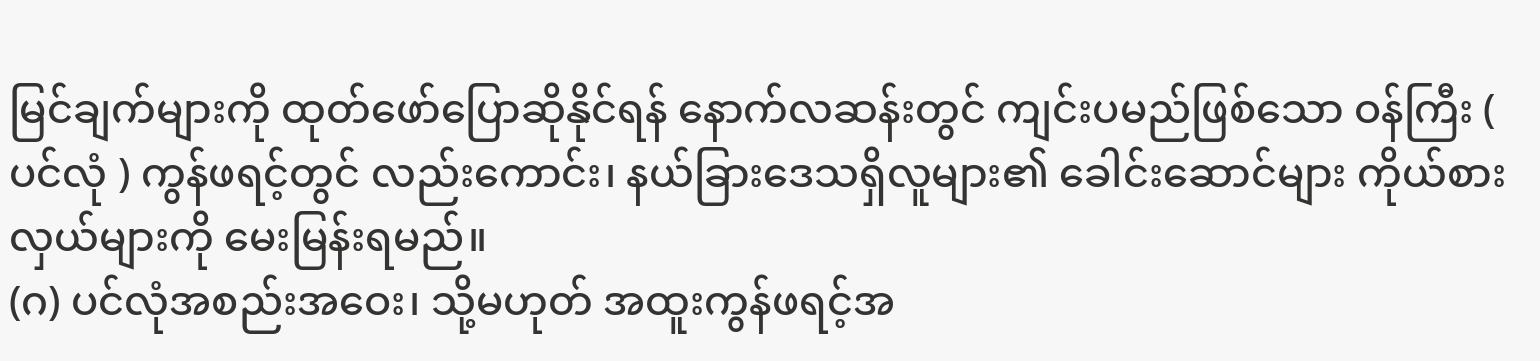မြင်ချက်များကို ထုတ်ဖော်ပြောဆိုနိုင်ရန် နောက်လဆန်းတွင် ကျင်းပမည်ဖြစ်သော ဝန်ကြီး ( ပင်လုံ ) ကွန်ဖရင့်တွင် လည်းကောင်း၊ နယ်ခြားဒေသရှိလူများ၏ ခေါင်းဆောင်များ ကိုယ်စားလှယ်များကို မေးမြန်းရမည်။
(ဂ) ပင်လုံအစည်းအဝေး၊ သို့မဟုတ် အထူးကွန်ဖရင့်အ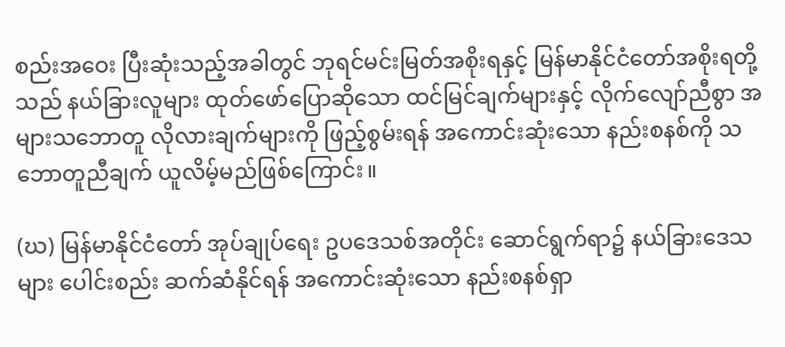စည်းအဝေး ပြီးဆုံးသည့်အခါတွင် ဘုရင်မင်းမြတ်အစိုးရနှင့် မြန်မာနိုင်ငံတော်အစိုးရတို့သည် နယ်ခြားလူများ ထုတ်ဖော်ပြောဆိုသော ထင်မြင်ချက်များနှင့် လိုက်လျော်ညီစွာ အများသဘောတူ လိုလားချက်များကို ဖြည့်စွမ်းရန် အကောင်းဆုံးသော နည်းစနစ်ကို သဘောတူညီချက် ယူလိမ့်မည်ဖြစ်ကြောင်း။

(ဃ) မြန်မာနိုင်ငံတော် အုပ်ချုပ်ရေး ဥပဒေသစ်အတိုင်း ဆောင်ရွက်ရာ၌ နယ်ခြားဒေသများ ပေါင်းစည်း ဆက်ဆံနိုင်ရန် အကောင်းဆုံးသော နည်းစနစ်ရှာ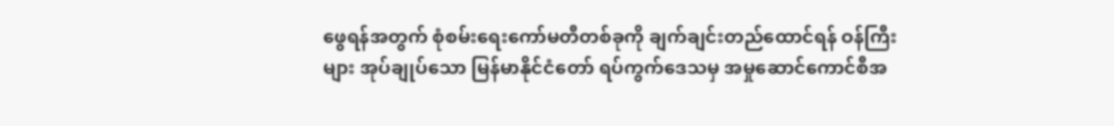ဖွေရန်အတွက် စုံစမ်းရေးကော်မတီတစ်ခုကို ချက်ချင်းတည်ထောင်ရန် ဝန်ကြီးများ အုပ်ချုပ်သော မြန်မာနိုင်ငံတော် ရပ်ကွက်ဒေသမှ အမှုဆောင်ကောင်စီအ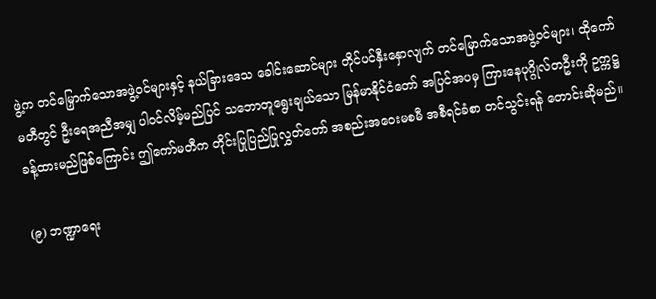ဖွဲ့က တင်မြှောက်သောအဖွဲ့ဝင်များနှင့် နယ်ခြားဒေသ ခေါင်းဆောင်များ တိုင်ပင်နှီးနှောလျက် တင်မြောက်သောအဖွဲ့ဝင်များ၊ ထိုကော်မတီတွင် ဦးရေအညီအမျှ ပါဝင်လိမ့်မည်ပြင် သဘောတူရွေးချယ်သော မြန်မာနိုင်ငံတော် အပြင်အပမှ ကြားနေပုဂ္ဂိုလ်တဦးကို ဥက္ကဋ္ဌ ခန့်ထားမည်ဖြစ်ကြောင်း ဤကော်မတီက တိုင်းပြုပြည်ပြုလွှတ်တော် အစည်းအဝေးမစမီ အစီရင်ခံစာ တင်သွင်းရန် တောင်းဆိုမည်။

(၉) ဘဏ္ဍာရေး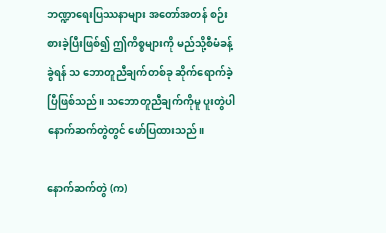ဘဏ္ဍာရေးပြဿနာများ အတော်အတန် စဉ်းစားခဲ့ပြီးဖြစ်၍ ဤကိစ္စများကို မည်သို့စီမံခန့်ခွဲရန် သ ဘောတူညီချက်တစ်ခု ဆိုက်ရောက်ခဲ့ပြီဖြစ်သည်။ သဘောတူညီချက်ကိုမူ ပူးတွဲပါနောက်ဆက်တွဲတွင် ဖော်ပြထားသည်။

နောက်ဆက်တွဲ (က)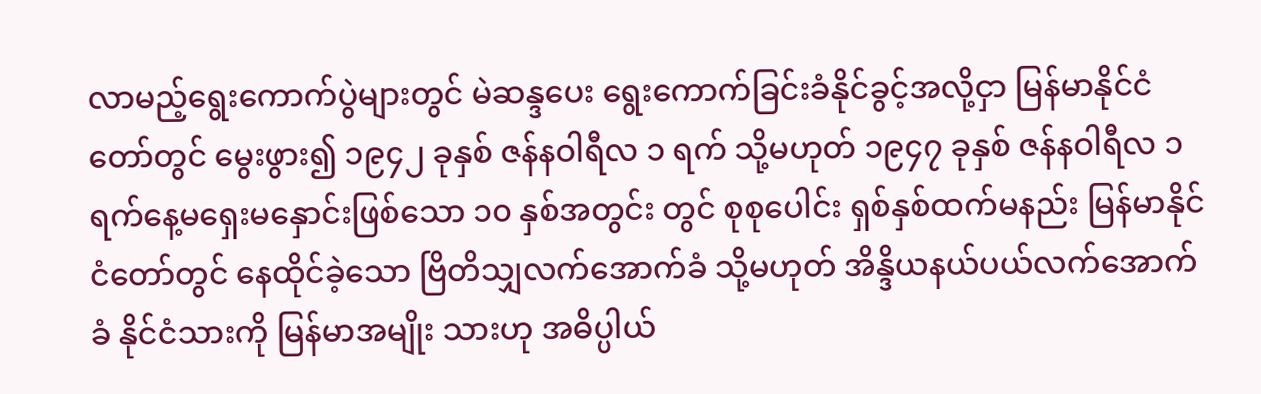လာမည့်ရွေးကောက်ပွဲများတွင် မဲဆန္ဒပေး ရွေးကောက်ခြင်းခံနိုင်ခွင့်အလို့ငှာ မြန်မာနိုင်ငံတော်တွင် မွေးဖွား၍ ၁၉၄၂ ခုနှစ် ဇန်နဝါရီလ ၁ ရက် သို့မဟုတ် ၁၉၄၇ ခုနှစ် ဇန်နဝါရီလ ၁ ရက်နေ့မရှေးမနှောင်းဖြစ်သော ၁၀ နှစ်အတွင်း တွင် စုစုပေါင်း ရှစ်နှစ်ထက်မနည်း မြန်မာနိုင်ငံတော်တွင် နေထိုင်ခဲ့သော ဗြိတိသျှလက်အောက်ခံ သို့မဟုတ် အိန္ဒိယနယ်ပယ်လက်အောက်ခံ နိုင်ငံသားကို မြန်မာအမျိုး သားဟု အဓိပ္ပါယ်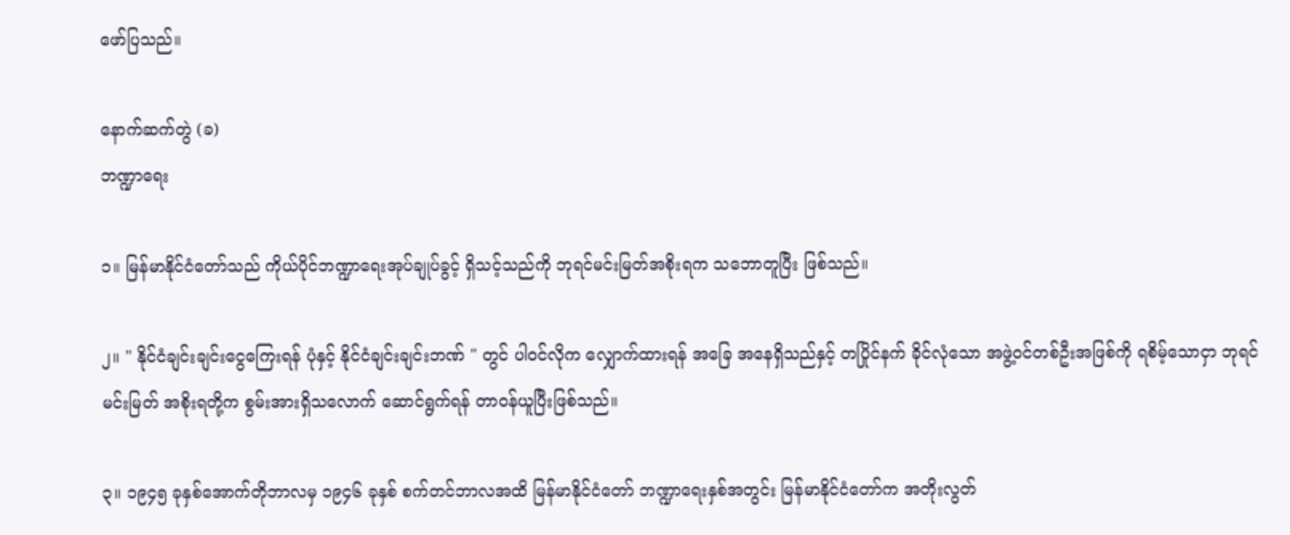ဖော်ပြသည်။

နောက်ဆက်တွဲ (ခ)
ဘဏ္ဍာရေး

၁။ မြန်မာနိုင်ငံတော်သည် ကိုယ်ပိုင်ဘဏ္ဍာရေးအုပ်ချုပ်ခွင့် ရှိသင့်သည်ကို ဘုရင်မင်းမြတ်အစိုးရက သဘောတူပြီး ဖြစ်သည်။

၂။ " နိုင်ငံချင်းချင်းငွေကြေးရန် ပုံနှင့် နိုင်ငံချင်းချင်းဘဏ် " တွင် ပါဝင်လိုက လျှောက်ထားရန် အခြေ အနေရှိသည်နှင့် တပြိုင်နက် ခိုင်လုံသော အဖွဲ့ဝင်တစ်ဦးအဖြစ်ကို ရစိမ့်သောငှာ ဘုရင်မင်းမြတ် အစိုးရတို့က စွမ်းအားရှိသလောက် ဆောင်ရွက်ရန် တာဝန်ယူပြီးဖြစ်သည်။

၃။ ၁၉၄၅ ခုနှစ်အောက်တိုဘာလမှ ၁၉၄၆ ခုနှစ် စက်တင်ဘာလအထိ မြန်မာနိုင်ငံတော် ဘဏ္ဍာရေးနှစ်အတွင်း မြန်မာနိုင်ငံတော်က အတိုးလွတ်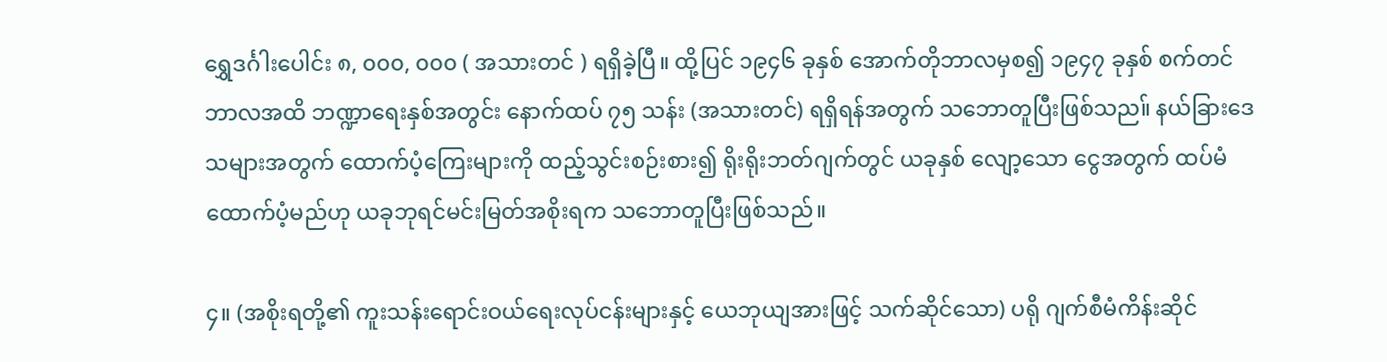ရွှေဒင်္ဂါးပေါင်း ၈, ၀၀၀, ၀၀၀ ( အသားတင် ) ရရှိခဲ့ပြီ။ ထို့ပြင် ၁၉၄၆ ခုနှစ် အောက်တိုဘာလမှစ၍ ၁၉၄၇ ခုနှစ် စက်တင်ဘာလအထိ ဘဏ္ဍာရေးနှစ်အတွင်း နောက်ထပ် ၇၅ သန်း (အသားတင်) ရရှိရန်အတွက် သဘောတူပြီးဖြစ်သည။် နယ်ခြားဒေသများအတွက် ထောက်ပံ့ကြေးများကို ထည့်သွင်းစဉ်းစား၍ ရိုးရိုးဘတ်ဂျက်တွင် ယခုနှစ် လျော့သော ငွေအတွက် ထပ်မံထောက်ပံ့မည်ဟု ယခုဘုရင်မင်းမြတ်အစိုးရက သဘောတူပြီးဖြစ်သည်။

၄။ (အစိုးရတို့၏ ကူးသန်းရောင်းဝယ်ရေးလုပ်ငန်းများနှင့် ယေဘုယျအားဖြင့် သက်ဆိုင်သော) ပရို ဂျက်စီမံကိန်းဆိုင်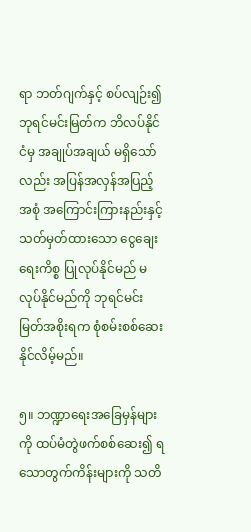ရာ ဘတ်ဂျက်နှင့် စပ်လျဉ်း၍ ဘုရင်မင်းမြတ်က ဘိလပ်နိုင်ငံမှ အချုပ်အချယ် မရှိသော်လည်း အပြန်အလှန်အပြည့်အစုံ အကြောင်းကြားနည်းနှင့် သတ်မှတ်ထားသော ငွေချေးရေးကိစ္စ ပြုလုပ်နိုင်မည် မလုပ်နိုင်မည်ကို ဘုရင်မင်းမြတ်အစိုးရက စုံစမ်းစစ်ဆေးနိုင်လိမ့်မည်။

၅။ ဘဏ္ဍာရေးအခြေမှန်များကို ထပ်မံတွဲဖက်စစ်ဆေး၍ ရသောတွက်ကိန်းများကို သတိ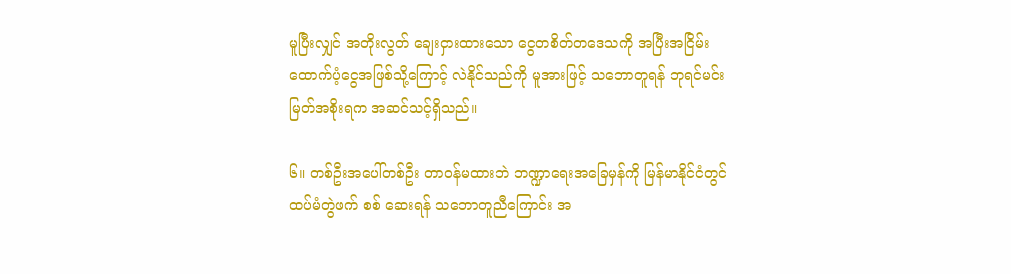မူပြီးလျှင် အတိုးလွတ် ချေးငှားထားသော ငွေတစိတ်တဒေသကို အပြီးအငြိမ်း ထောက်ပံ့ငွေအဖြစ်သို့ကြောင့် လဲနိုင်သည်ကို မူအားဖြင့် သဘောတူရန် ဘုရင်မင်းမြတ်အစိုးရက အဆင်သင့်ရှိသည်။

၆။ တစ်ဦးအပေါ်တစ်ဦး တာဝန်မထားဘဲ ဘဏ္ဍာရေးအခြေမှန်ကို မြန်မာနိုင်ငံတွင် ထပ်မံတွဲဖက် စစ် ဆေးရန် သဘောတူညီကြောင်း အ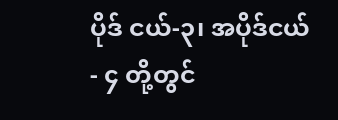ပိုဒ် ငယ်-၃၊ အပိုဒ်ငယ်- ၄ တို့တွင်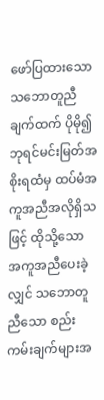ဖော်ပြထားသော သဘောတူညီချက်ထက် ပိုမို၍ ဘုရင်မင်းမြတ်အစိုးရထံမှ ထပ်မံအကူအညီအလိုရှိသဖြင့် ထိုသို့သော အကူအညီပေးခဲ့လျှင် သဘောတူညီသော စည်းကမ်းချက်များအ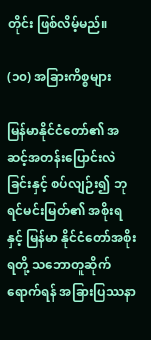တိုင်း ဖြစ်လိမ့်မည်။

(၁၀) အခြားကိစ္စများ

မြန်မာနိုင်ငံတော်၏ အဆင့်အတန်းပြောင်းလဲခြင်းနှင့် စပ်လျဉ်း၍ ဘုရင်မင်းမြတ်၏ အစိုးရနှင့် မြန်မာ နိုင်ငံတော်အစိုးရတို့ သဘောတူဆိုက်ရောက်ရန် အခြားပြဿနာ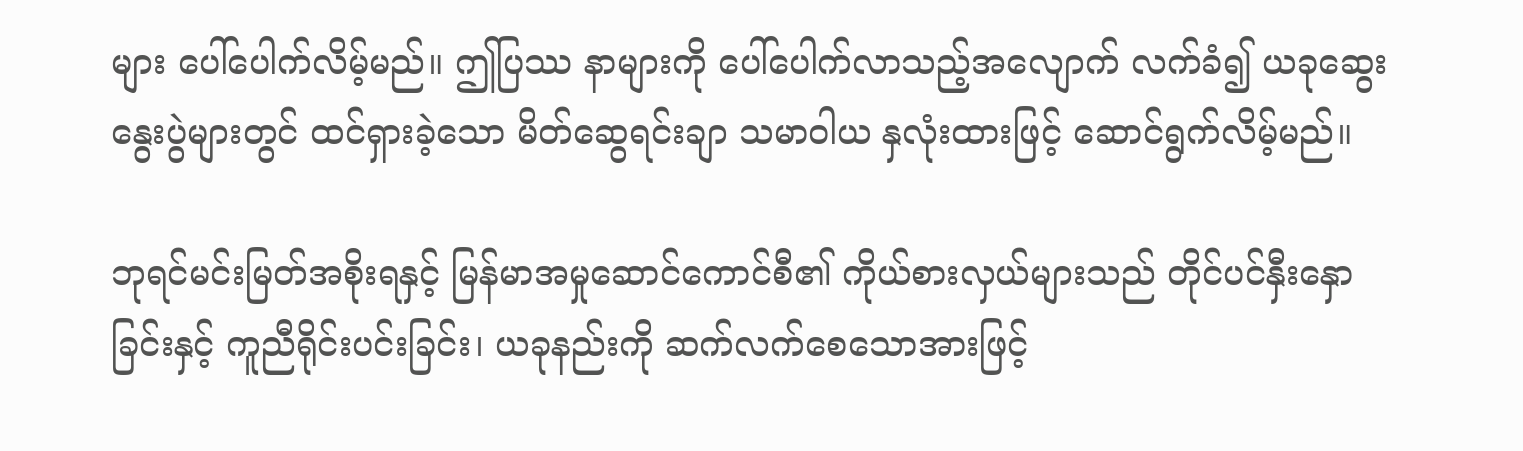များ ပေါ်ပေါက်လိမ့်မည်။ ဤပြဿ နာများကို ပေါ်ပေါက်လာသည့်အလျောက် လက်ခံ၍ ယခုဆွေးနွေးပွဲများတွင် ထင်ရှားခဲ့သော မိတ်ဆွေရင်းချာ သမာဝါယ နှလုံးထားဖြင့် ဆောင်ရွက်လိမ့်မည်။

ဘုရင်မင်းမြတ်အစိုးရနှင့် မြန်မာအမှုဆောင်ကောင်စီ၏ ကိုယ်စားလှယ်များသည် တိုင်ပင်နှီးနှောခြင်းနှင့် ကူညီရိုင်းပင်းခြင်း၊ ယခုနည်းကို ဆက်လက်စေသောအားဖြင့်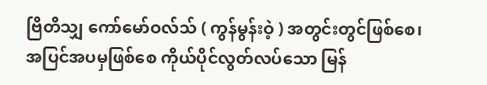ဗြိတိသျှ ကော်မော်ဝလ်သ် ( ကွန်မွန်းဝဲ့ ) အတွင်းတွင်ဖြစ်စေ၊ အပြင်အပမှဖြစ်စေ ကိုယ်ပိုင်လွတ်လပ်သော မြန်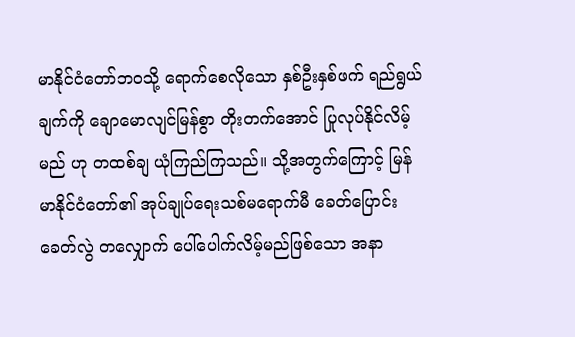မာနိုင်ငံတော်ဘဝသို့ ရောက်စေလိုသော နှစ်ဦးနှစ်ဖက် ရည်ရွယ်ချက်ကို ချောမောလျင်မြန်စွာ တိုးတက်အောင် ပြုလုပ်နိုင်လိမ့်မည် ဟု တထစ်ချ ယုံကြည်ကြသည်။ သို့အတွက်ကြောင့် မြန်မာနိုင်ငံတော်၏ အုပ်ချုပ်ရေးသစ်မရောက်မီ ခေတ်ပြောင်း ခေတ်လွဲ တလျှောက် ပေါ်ပေါက်လိမ့်မည်ဖြစ်သော အနာ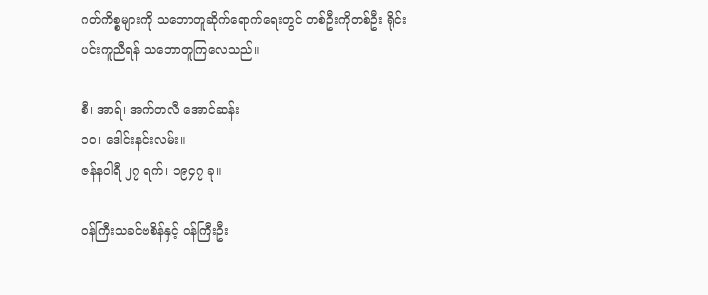ဂတ်ကိစ္စများကို သဘောတူဆိုက်ရောက်ရေးတွင် တစ်ဦးကိုတစ်ဦး ရိုင်းပင်းကူညီရန် သဘောတူကြလေသည်။

စီ၊ အာရ်၊ အက်တလီ အောင်ဆန်း
၁၀၊ ဒေါင်းနင်းလမ်း။
ဇန်နဝါရီ ၂၇ ရက်၊ ၁၉၄၇ ခု။

ဝန်ကြီးသခင်ဗစိန်နှင့် ဝန်ကြီးဦး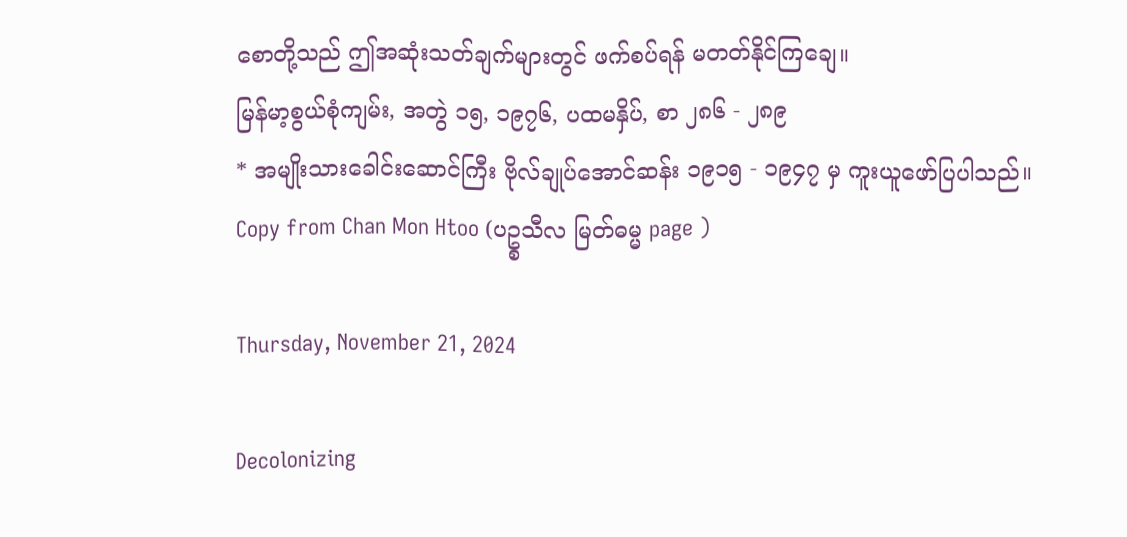စောတို့သည် ဤအဆုံးသတ်ချက်များတွင် ဖက်စပ်ရန် မတတ်နိုင်ကြချေ။
မြန်မာ့စွယ်စုံကျမ်း, အတွဲ ၁၅, ၁၉၇၆, ပထမနှိပ်, စာ ၂၈၆ - ၂၈၉
* အမျိုးသားခေါင်းဆောင်ကြီး ဗိုလ်ချုပ်အောင်ဆန်း ၁၉၁၅ - ၁၉၄၇ မှ ကူးယူဖော်ပြပါသည်။
Copy from Chan Mon Htoo (ပဥ္စသီလ မြတ်ဓမ္မ page )

Thursday, November 21, 2024

Decolonizing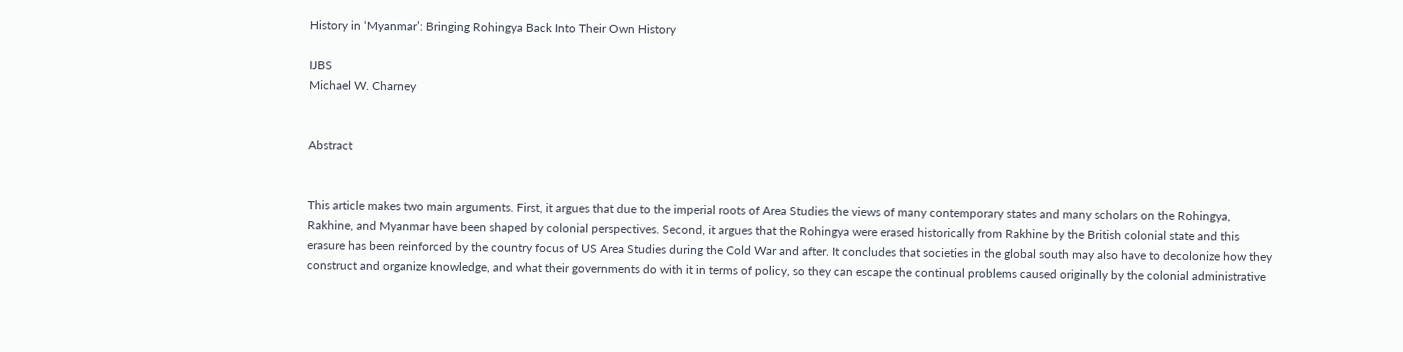History in ‘Myanmar’: Bringing Rohingya Back Into Their Own History

IJBS
Michael W. Charney


Abstract


This article makes two main arguments. First, it argues that due to the imperial roots of Area Studies the views of many contemporary states and many scholars on the Rohingya, Rakhine, and Myanmar have been shaped by colonial perspectives. Second, it argues that the Rohingya were erased historically from Rakhine by the British colonial state and this erasure has been reinforced by the country focus of US Area Studies during the Cold War and after. It concludes that societies in the global south may also have to decolonize how they construct and organize knowledge, and what their governments do with it in terms of policy, so they can escape the continual problems caused originally by the colonial administrative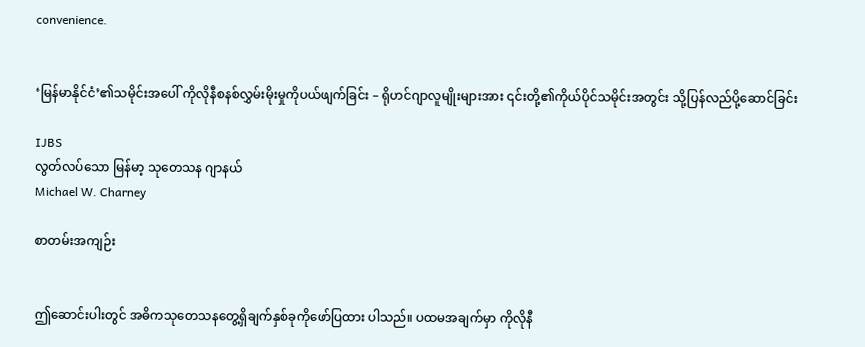convenience.


‘မြန်မာနိုင်ငံ’၏သမိုင်းအပေါ် ကိုလိုနီစနစ်လွှမ်းမိုးမှုကိုပယ်ဖျက်ခြင်း – ရိုဟင်ဂျာလူမျိုးများအား ၎င်းတို့၏ကိုယ်ပိုင်သမိုင်းအတွင်း သို့ပြန်လည်ပို့ဆောင်ခြင်း

IJBS
လွတ်လပ်သော မြန်မာ့ သုတေသန ဂျာနယ်
Michael W. Charney

စာတမ်းအကျဉ်း


ဤဆောင်းပါးတွင် အဓိကသုတေသနတွေ့ရှိချက်နှစ်ခုကိုဖော်ပြထား ပါသည်။ ပထမအချက်မှာ ကိုလိုနီ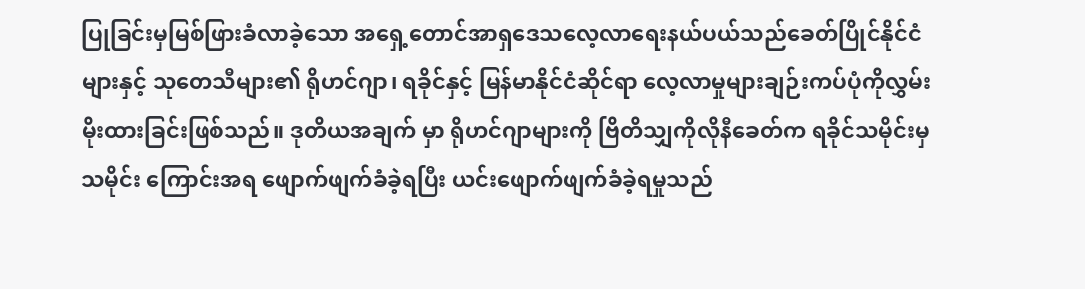ပြုခြင်းမှမြစ်ဖြားခံလာခဲ့သော အရှေ့တောင်အာရှဒေသလေ့လာရေးနယ်ပယ်သည်ခေတ်ပြိုင်နိုင်ငံများနှင့် သုတေသီများ၏ ရိုဟင်ဂျာ၊ ရခိုင်နှင့် မြန်မာနိုင်ငံဆိုင်ရာ လေ့လာမှုများချဉ်းကပ်ပုံကိုလွှမ်းမိုးထားခြင်းဖြစ်သည်။ ဒုတိယအချက် မှာ ရိုဟင်ဂျာများကို ဗြိတိသျှကိုလိုနီခေတ်က ရခိုင်သမိုင်းမှ သမိုင်း ကြောင်းအရ ဖျောက်ဖျက်ခံခဲ့ရပြီး ယင်းဖျောက်ဖျက်ခံခဲ့ရမှုသည်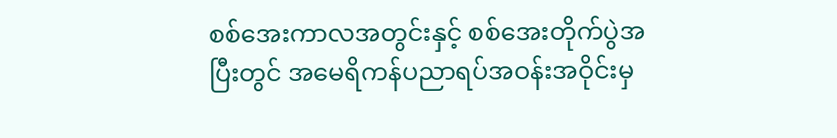စစ်အေးကာလအတွင်းနှင့် စစ်အေးတိုက်ပွဲအပြီးတွင် အမေရိကန်ပညာရပ်အဝန်းအဝိုင်းမှ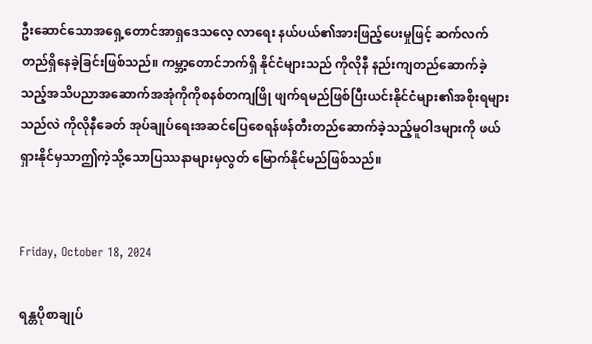ဦးဆောင်သောအရှေ့တောင်အာရှဒေသလေ့ လာရေး နယ်ပယ်၏အားဖြည့်ပေးမှုဖြင့် ဆက်လက်တည်ရှိနေခဲ့ခြင်းဖြစ်သည်။ ကမ္ဘာ့တောင်ဘက်ရှိ နိုင်ငံများသည် ကိုလိုနီ နည်းကျတည်ဆောက်ခဲ့သည့်အသိပညာအဆောက်အအုံကိုကိုစနစ်တကျဖြို ဖျက်ရမည်ဖြစ်ပြီးယင်းနိုင်ငံများ၏အစိုးရများသည်လဲ ကိုလိုနီခေတ် အုပ်ချုပ်ရေးအဆင်ပြေစေရန်ဖန်တီးတည်ဆောက်ခဲ့သည့်မူဝါဒများကို ဖယ်ရှားနိုင်မှသာဤကဲ့သို့သောပြဿနာများမှလွတ် မြောက်နိုင်မည်ဖြစ်သည်။


Friday, October 18, 2024

ရန္တပိုစာချုပ်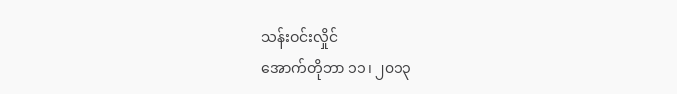သန်းဝင်းလှိုင်
အောက်တိုဘာ ၁၁၊ ၂၀၁၃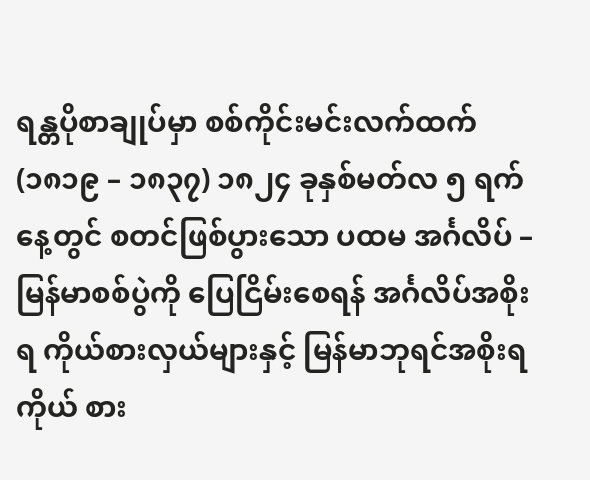ရန္တပိုစာချုပ်မှာ စစ်ကိုင်းမင်းလက်ထက် (၁၈၁၉ – ၁၈၃၇) ၁၈၂၄ ခုနှစ်မတ်လ ၅ ရက်နေ့တွင် စတင်ဖြစ်ပွားသော ပထမ အင်္ဂလိပ် – မြန်မာစစ်ပွဲကို ပြေငြိမ်းစေရန် အင်္ဂလိပ်အစိုးရ ကိုယ်စားလှယ်များနှင့် မြန်မာဘုရင်အစိုးရ ကိုယ် စား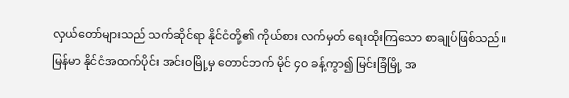လှယ်တော်များသည် သက်ဆိုင်ရာ နိုင်ငံတို့၏ ကိုယ်စား လက်မှတ် ရေးထိုးကြသော စာချုပ်ဖြစ်သည်။ မြန်မာ နိုင်ငံအထက်ပိုင်း အင်းဝမြို့မှ တောင်ဘက် မိုင် ၄ဝ ခန့်ကွာ၍ မြင်းခြံမြို့ အ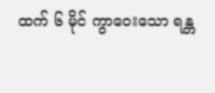ထက် ၆ မိုင် ကွာဝေးသော ရန္တ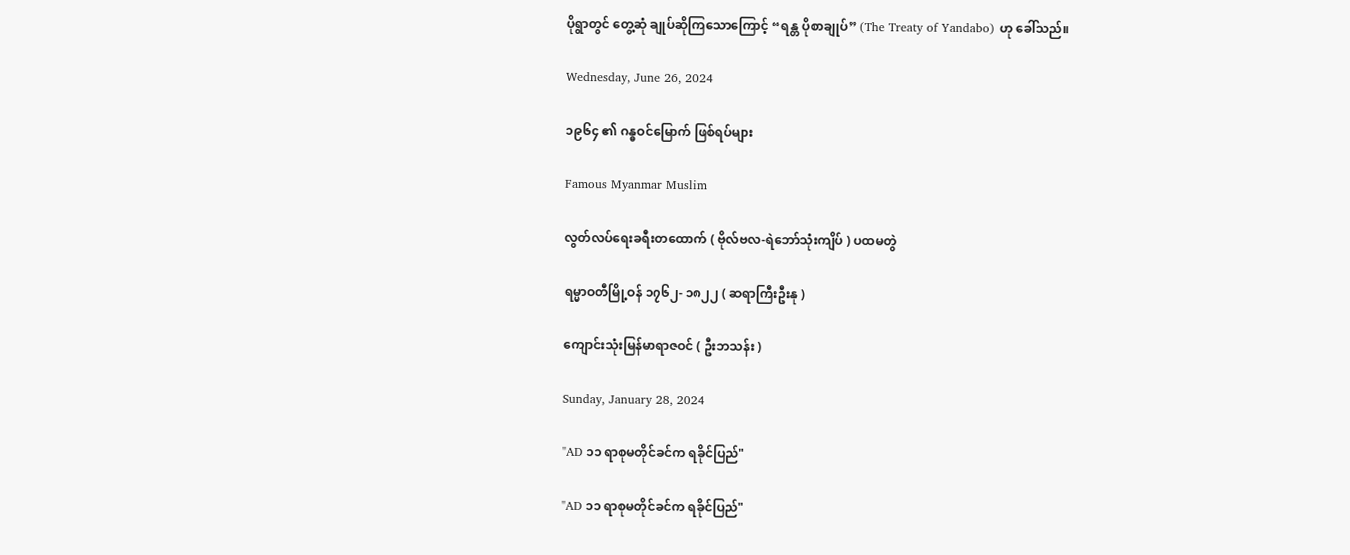ပိုရွာတွင် တွေ့ဆုံ ချုပ်ဆိုကြသောကြောင့် “ရန္တ ပိုစာချုပ်” (The Treaty of Yandabo) ဟု ခေါ်သည်။

Wednesday, June 26, 2024

၁၉၆၄ ၏ ဂန္ဓဝင်မြောက် ဖြစ်ရပ်များ

Famous Myanmar Muslim

လွတ်လပ်ရေးခရီးတထောက် ( ဗိုလ်ဗလ-ရဲဘော်သုံးကျိပ် ) ပထမတွဲ

ရမ္မာဝတီမြို့ဝန် ၁၇၆၂- ၁၈၂၂ ( ဆရာကြီးဦးနု )

ကျောင်းသုံးမြန်မာရာဇဝင် ( ဦးဘသန်း )

Sunday, January 28, 2024

"AD ၁၁ ရာစုမတိုင်ခင်က ရခိုင်ပြည်"

"AD ၁၁ ရာစုမတိုင်ခင်က ရခိုင်ပြည်"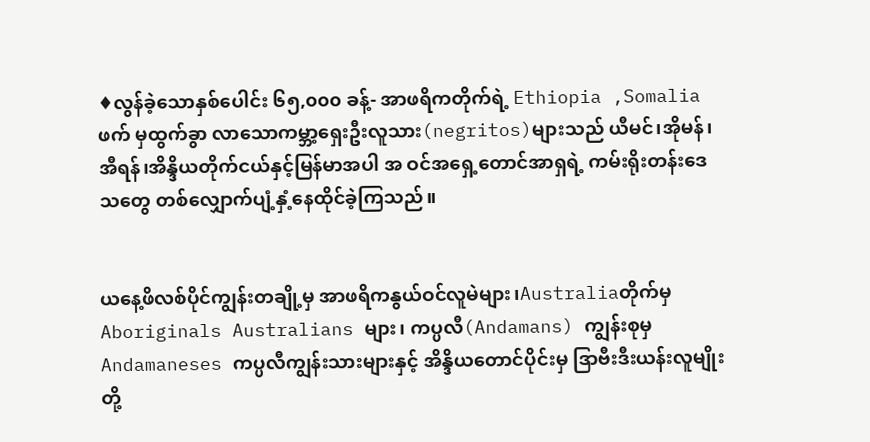♦လွန်ခဲ့သောနှစ်ပေါင်း ၆၅,၀၀၀ ခန့်- အာဖရိကတိုက်ရဲ့ Ethiopia ,Somalia ဖက် မှထွက်ခွာ လာသောကမ္ဘာ့ရှေးဦးလူသား(negritos)များသည် ယီမင်၊အိုမန်၊အီရန်၊အိန္ဒိယတိုက်ငယ်နှင့်မြန်မာအပါ အ ဝင်အရှေ့တောင်အာရှရဲ့ ကမ်းရိုးတန်းဒေသတွေ တစ်လျှောက်ပျံ့နှံ့နေထိုင်ခဲ့ကြသည်။


ယနေ့ဖိလစ်ပိုင်ကျွန်းတချို့မှ အာဖရိကနွယ်ဝင်လူမဲများ၊Australiaတိုက်မှ Aboriginals Australians များ၊ ကပ္ပလီ(Andamans) ကျွန်းစုမှ Andamaneses ကပ္ပလီကျွန်းသားများနှင့် အိန္ဒိယတောင်ပိုင်းမှ ဒြာဗီးဒီးယန်းလူမျိုးတို့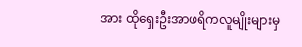အား ထိုရှေးဦးအာဖရိကလူမျိုးများမှ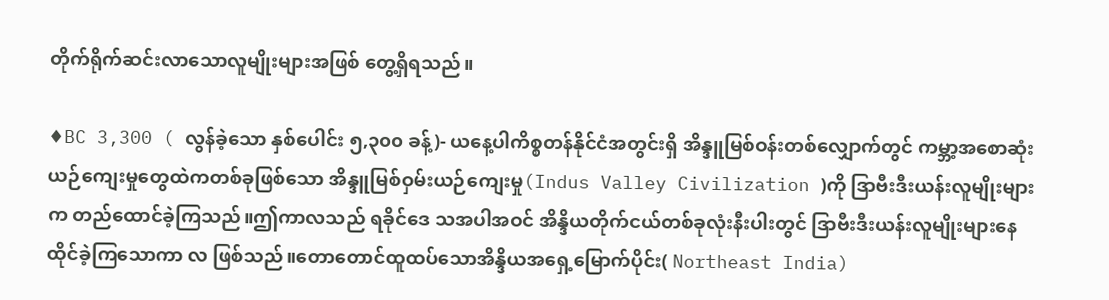တိုက်ရိုက်ဆင်းလာသောလူမျိုးများအဖြစ် တွေ့ရှိရသည်။

♦BC 3,300 ( လွန်ခဲ့သော နှစ်ပေါင်း ၅,၃၀၀ ခန့်)- ယနေ့ပါကိစ္စတန်နိုင်ငံအတွင်းရှိ အိန္ဒူမြစ်ဝန်းတစ်လျှောက်တွင် ကမ္ဘာ့အစောဆုံးယဉ်ကျေးမှုတွေထဲကတစ်ခုဖြစ်သော အိန္ဒူမြစ်ဝှမ်းယဉ်ကျေးမှု(Indus Valley Civilization )ကို ဒြာဗီးဒီးယန်းလူမျိုးများက တည်ထောင်ခဲ့ကြသည်။ဤကာလသည် ရခိုင်ဒေ သအပါအဝင် အိန္ဒိယတိုက်ငယ်တစ်ခုလုံးနီးပါးတွင် ဒြာဗီးဒီးယန်းလူမျိုးများနေထိုင်ခဲ့ကြသောကာ လ ဖြစ်သည်။တောတောင်ထူထပ်သောအိန္ဒိယအရှေ့မြောက်ပိုင်း( Northeast India)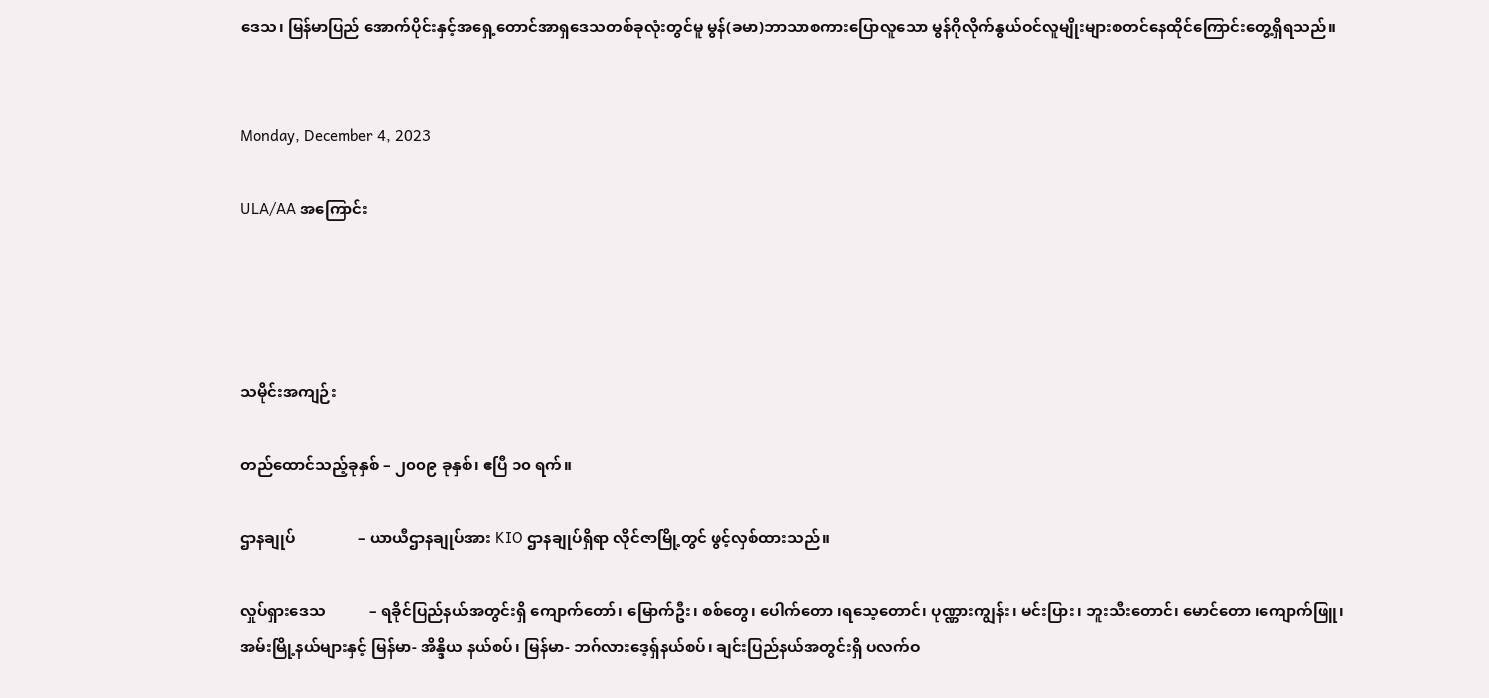ဒေသ၊ မြန်မာပြည် အောက်ပိုင်းနှင့်အရှေ့တောင်အာရှဒေသတစ်ခုလုံးတွင်မူ မွန်(ခမာ)ဘာသာစကားပြောလူသော မွန်ဂိုလိုက်နွယ်ဝင်လူမျိုးများစတင်နေထိုင်ကြောင်းတွေ့ရှိရသည်။


Monday, December 4, 2023

ULA/AA အကြောင်း




သမိုင်းအကျဉ်း

တည်ထောင်သည့်ခုနှစ် – ၂၀၀၉ ခုနှစ်၊ ဧပြီ ၁၀ ရက်။

ဌာနချုပ်                – ယာယီဌာနချုပ်အား KIO ဌာနချုပ်ရှိရာ လိုင်ဇာမြို့တွင် ဖွင့်လှစ်ထားသည်။

လှုပ်ရှားဒေသ           – ရခိုင်ပြည်နယ်အတွင်းရှိ ကျောက်တော်၊ မြောက်ဦး၊ စစ်တွေ၊ ပေါက်တော ၊ရသေ့တောင်၊ ပုဏ္ဏားကျွန်း၊ မင်းပြား၊ ဘူးသီးတောင်၊ မောင်တော ၊ကျောက်ဖြူ၊ အမ်းမြို့နယ်များနှင့် မြန်မာ- အိန္ဒိယ နယ်စပ်၊ မြန်မာ- ဘဂ်လားဒေ့ရှ်နယ်စပ်၊ ချင်းပြည်နယ်အတွင်းရှိ ပလက်ဝ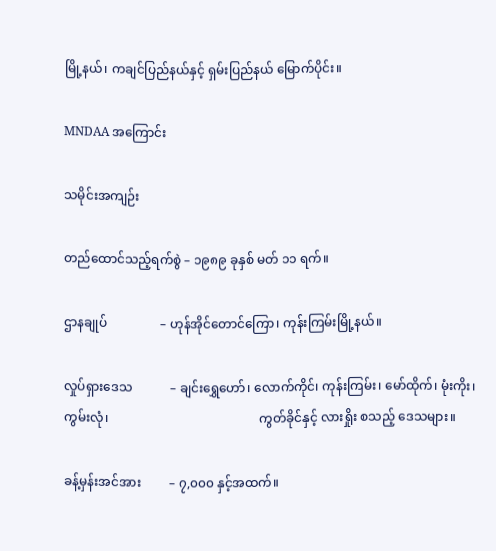မြို့နယ်၊ ကချင်ပြည်နယ်နှင့် ရှမ်းပြည်နယ် မြောက်ပိုင်း။

MNDAA အကြောင်း

သမိုင်းအကျဉ်း

တည်ထောင်သည့်ရက်စွဲ – ၁၉၈၉ ခုနှစ် မတ် ၁၁ ရက်။

ဌာနချုပ်                 – ဟုန်အိုင်တောင်ကြော၊ ကုန်းကြမ်းမြို့နယ်။

လှုပ်ရှားဒေသ            – ချင်းရွှေဟော်၊ လောက်ကိုင်၊ ကုန်းကြမ်း၊ မော်ထိုက်၊ မုံးကိုး၊ ကွမ်းလုံ၊                                                ကွတ်ခိုင်နှင့် လားရှိုး စသည့် ဒေသများ။

ခန့်မှန်းအင်အား         – ၇,၀၀၀ နှင့်အထက်။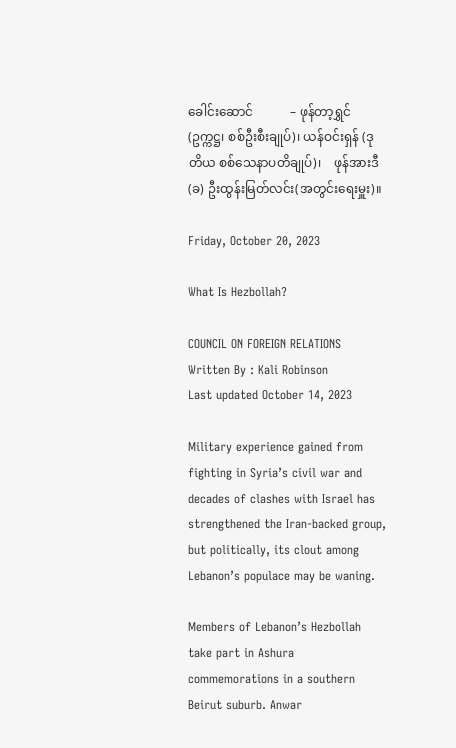ခေါင်းဆောင်            – ဖုန်တာ့ရွှင်(ဥက္ကဋ္ဌ၊ စစ်ဦးစီးချုပ်)၊ ယန်ဝင်းရှန် (ဒုတိယ စစ်သေနာပတိချုပ်)၊    ဖုန်အားဒီ (ခ) ဦးထွန်းမြတ်လင်း(အတွင်းရေးမှူး)။

Friday, October 20, 2023

What Is Hezbollah?

COUNCIL ON FOREIGN RELATIONS
Written By : Kali Robinson
Last updated October 14, 2023

Military experience gained from fighting in Syria’s civil war and decades of clashes with Israel has strengthened the Iran-backed group, but politically, its clout among Lebanon’s populace may be waning.

Members of Lebanon’s Hezbollah take part in Ashura commemorations in a southern Beirut suburb. Anwar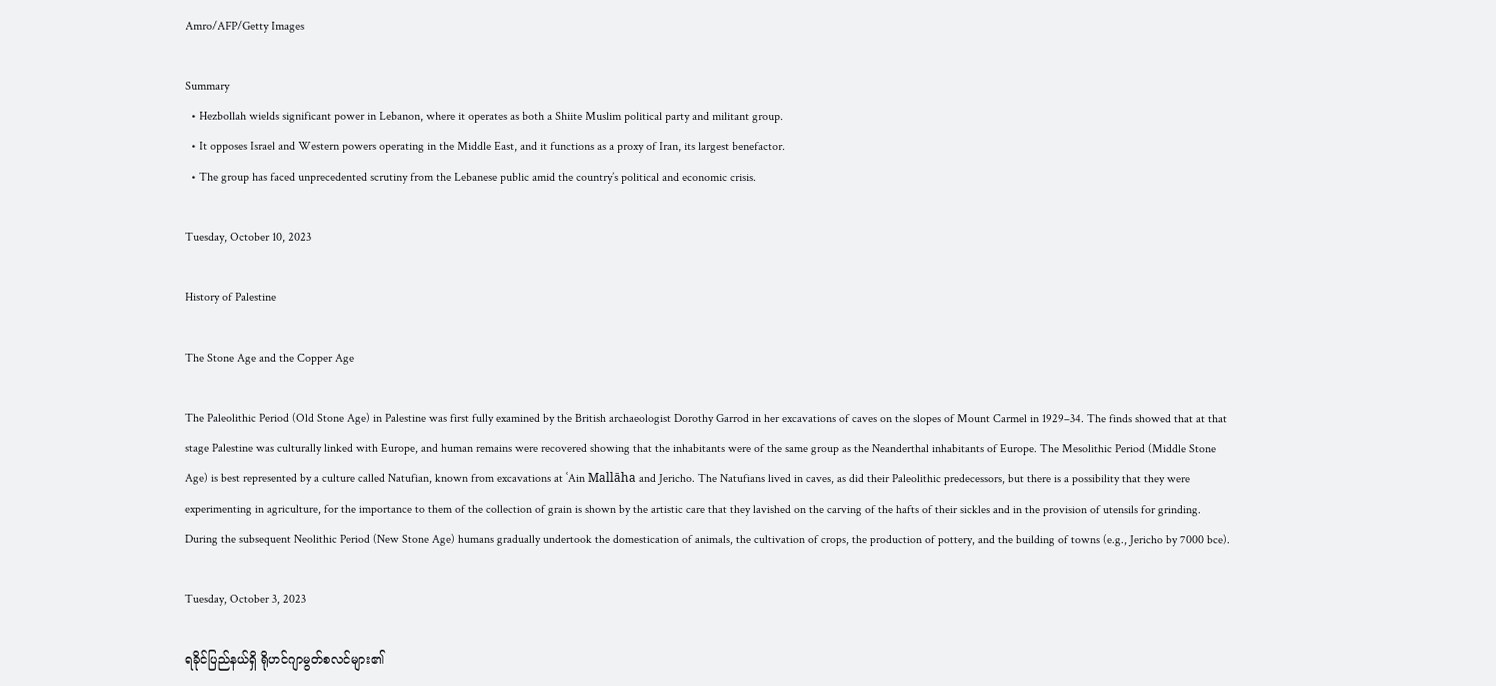Amro/AFP/Getty Images

Summary
  • Hezbollah wields significant power in Lebanon, where it operates as both a Shiite Muslim political party and militant group.
  • It opposes Israel and Western powers operating in the Middle East, and it functions as a proxy of Iran, its largest benefactor.
  • The group has faced unprecedented scrutiny from the Lebanese public amid the country’s political and economic crisis.

Tuesday, October 10, 2023

History of Palestine

The Stone Age and the Copper Age

The Paleolithic Period (Old Stone Age) in Palestine was first fully examined by the British archaeologist Dorothy Garrod in her excavations of caves on the slopes of Mount Carmel in 1929–34. The finds showed that at that stage Palestine was culturally linked with Europe, and human remains were recovered showing that the inhabitants were of the same group as the Neanderthal inhabitants of Europe. The Mesolithic Period (Middle Stone Age) is best represented by a culture called Natufian, known from excavations at ʿAin Mallāha and Jericho. The Natufians lived in caves, as did their Paleolithic predecessors, but there is a possibility that they were experimenting in agriculture, for the importance to them of the collection of grain is shown by the artistic care that they lavished on the carving of the hafts of their sickles and in the provision of utensils for grinding. During the subsequent Neolithic Period (New Stone Age) humans gradually undertook the domestication of animals, the cultivation of crops, the production of pottery, and the building of towns (e.g., Jericho by 7000 bce).

Tuesday, October 3, 2023

ရခိုင်ပြည်နယ်ရှိ ရိုဟင်ဂျာမွတ်စလင်များ၏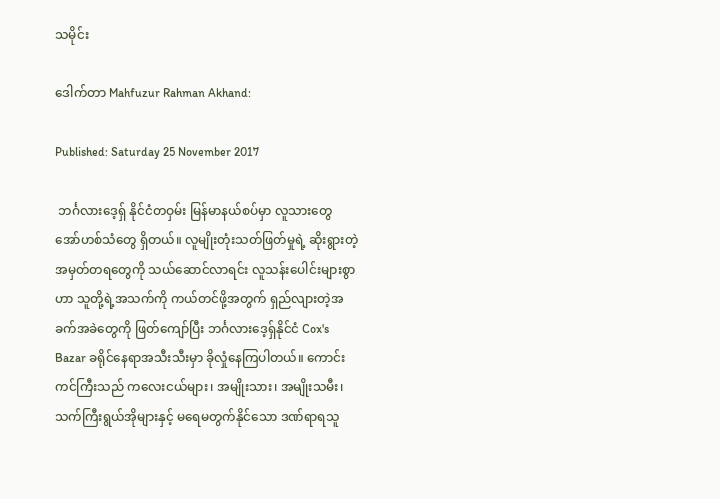သမိုင်း

ဒေါက်တာ Mahfuzur Rahman Akhand:

Published: Saturday 25 November 2017

 ဘင်္ဂလားဒေ့ရှ် နိုင်ငံတဝှမ်း မြန်မာနယ်စပ်မှာ လူသားတွေ အော်ဟစ်သံတွေ ရှိတယ်။ လူမျိုးတုံးသတ်ဖြတ်မှုရဲ့ ဆိုးရွားတဲ့အမှတ်တရတွေကို သယ်ဆောင်လာရင်း လူသန်းပေါင်းများစွာဟာ သူတို့ရဲ့အသက်ကို ကယ်တင်ဖို့အတွက် ရှည်လျားတဲ့အခက်အခဲတွေကို ဖြတ်ကျော်ပြီး ဘင်္ဂလားဒေ့ရှ်နိုင်ငံ Cox's Bazar ခရိုင်နေရာအသီးသီးမှာ ခိုလှုံနေကြပါတယ်။ ကောင်းကင်ကြီးသည် ကလေးငယ်များ၊ အမျိုးသား၊ အမျိုးသမီး၊ သက်ကြီးရွယ်အိုများနှင့် မရေမတွက်နိုင်သော ဒဏ်ရာရသူ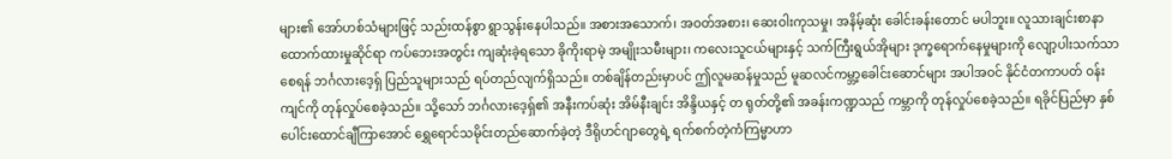များ၏ အော်ဟစ်သံများဖြင့် သည်းထန်စွာ ရွာသွန်းနေပါသည်။ အစားအသောက်၊ အဝတ်အစား၊ ဆေးဝါးကုသမှု၊ အနိမ့်ဆုံး ခေါင်းခန်းတောင် မပါဘူး။ လူသားချင်းစာနာထောက်ထားမှုဆိုင်ရာ ကပ်ဘေးအတွင်း ကျဆုံးခဲ့ရသော ခိုကိုးရာမဲ့ အမျိုးသမီးများ၊ ကလေးသူငယ်များနှင့် သက်ကြီးရွယ်အိုများ ဒုက္ခရောက်နေမှုများကို လျော့ပါးသက်သာစေရန် ဘင်္ဂလားဒေ့ရှ် ပြည်သူများသည် ရပ်တည်လျက်ရှိသည်။ တစ်ချိန်တည်းမှာပင် ဤလူမဆန်မှုသည် မူဆလင်ကမ္ဘာ့ခေါင်းဆောင်များ အပါအဝင် နိုင်ငံတကာပတ် ဝန်းကျင်ကို တုန်လှုပ်စေခဲ့သည်။ သို့သော် ဘင်္ဂလားဒေ့ရှ်၏ အနီးကပ်ဆုံး အိမ်နီးချင်း အိန္ဒိယနှင့် တ ရုတ်တို့၏ အခန်းကဏ္ဍသည် ကမ္ဘာကို တုန်လှုပ်စေခဲ့သည်။ ရခိုင်ပြည်မှာ နှစ်ပေါင်းထောင်ချီကြာအောင် ရွှေရောင်သမိုင်းတည်ဆောက်ခဲ့တဲ့ ဒီရိုဟင်ဂျာတွေရဲ့ ရက်စက်တဲ့ကံကြမ္မာဟာ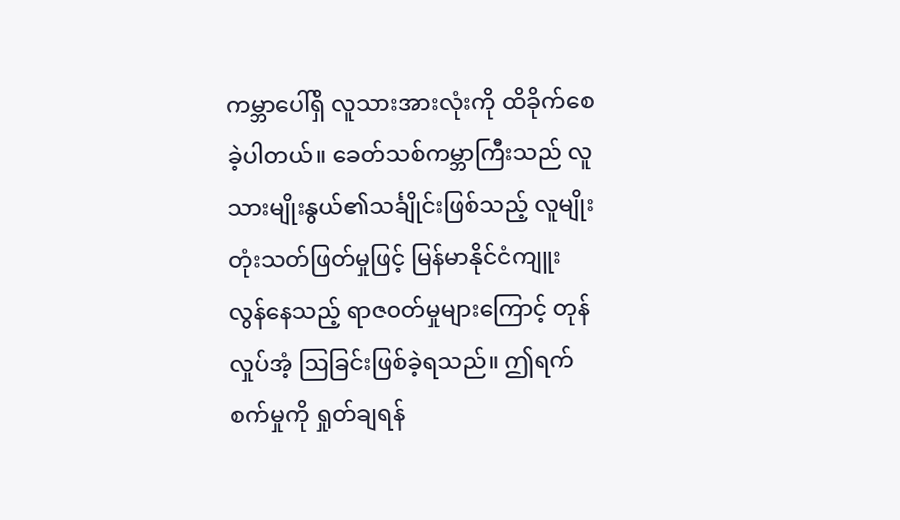ကမ္ဘာပေါ်ရှိ လူသားအားလုံးကို ထိခိုက်စေခဲ့ပါတယ်။ ခေတ်သစ်ကမ္ဘာကြီးသည် လူသားမျိုးနွယ်၏သင်္ချိုင်းဖြစ်သည့် လူမျိုးတုံးသတ်ဖြတ်မှုဖြင့် မြန်မာနိုင်ငံကျူးလွန်နေသည့် ရာဇ၀တ်မှုများကြောင့် တုန်လှုပ်အံ့ ဩခြင်းဖြစ်ခဲ့ရသည်။ ဤရက်စက်မှုကို ရှုတ်ချရန်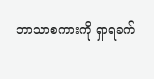ဘာသာစကားကို ရှာရခက်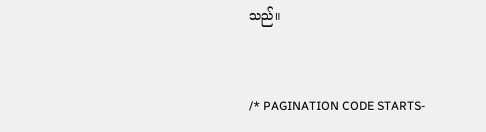သည်။


/* PAGINATION CODE STARTS-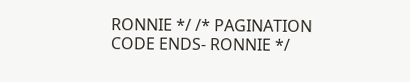RONNIE */ /* PAGINATION CODE ENDS- RONNIE */